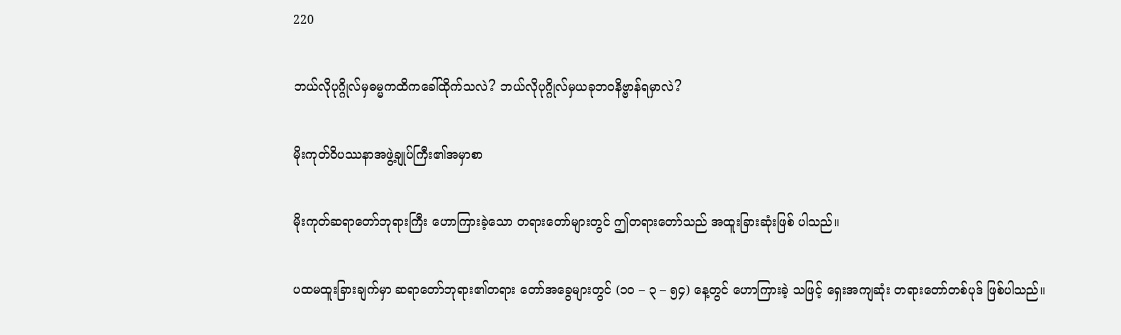220

ဘယ်လိုပုဂ္ဂိုလ်မှဓမ္မကထိကခေါ်ထိုက်သလဲ? ဘယ်လိုပုဂ္ဂိုလ်မှယခုဘဝနိဗ္ဗာန်ရမှာလဲ?

မိုးကုတ်ဝိပဿနာအဖွဲ့ချုပ်ကြီး၏အမှာစာ

မိုးကုတ်ဆရာတော်ဘုရားကြီး ဟောကြားခဲ့သော တရားတော်များတွင် ဤတရားတော်သည် အထူးခြားဆုံးဖြစ် ပါသည်။

ပထမထူးခြားချက်မှာ ဆရာတော်ဘုရား၏တရား တော်အခွေများတွင် (၁၀ – ၃ – ၅၄) နေ့တွင် ဟောကြားခဲ့ သဖြင့် ရှေးအကျဆုံး တရားတော်တစ်ပုဒ် ဖြစ်ပါသည်။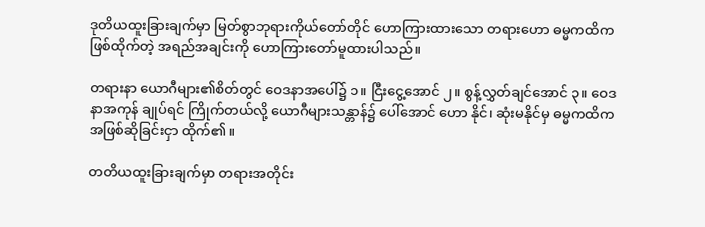ဒုတိယထူးခြားချက်မှာ မြတ်စွာဘုရားကိုယ်တော်တိုင် ဟောကြားထားသော တရားဟော ဓမ္မကထိက ဖြစ်ထိုက်တဲ့ အရည်အချင်းကို ဟောကြားတော်မူထားပါသည်။

တရားနာ ယောဂီများ၏စိတ်တွင် ဝေဒနာအပေါ်၌ ၁။ ငြီးငွေ့အောင် ၂။ စွန့်လွှတ်ချင်အောင် ၃။ ဝေဒနာအကုန် ချုပ်ရင် ကြိုက်တယ်လို့ ယောဂီများသန္တာန်၌ ပေါ်အောင် ဟော နိုင်၊ ဆုံးမနိုင်မှ ဓမ္မကထိက အဖြစ်ဆိုခြင်းငှာ ထိုက်၏။

တတိယထူးခြားချက်မှာ တရားအတိုင်း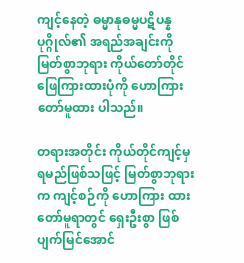ကျင့်နေတဲ့ ဓမ္မာနုဓမ္မပဋိပန္န ပုဂ္ဂိုလ်၏ အရည်အချင်းကို မြတ်စွာဘုရား ကိုယ်တော်တိုင်ဖြေကြားထားပုံကို ဟောကြားတော်မူထား ပါသည်။

တရားအတိုင်း ကိုယ်တိုင်ကျင့်မှ ရမည်ဖြစ်သဖြင့် မြတ်စွာဘုရားက ကျင့်စဉ်ကို ဟောကြား ထားတော်မူရာတွင် ရှေးဦးစွာ ဖြစ်ပျက်မြင်အောင်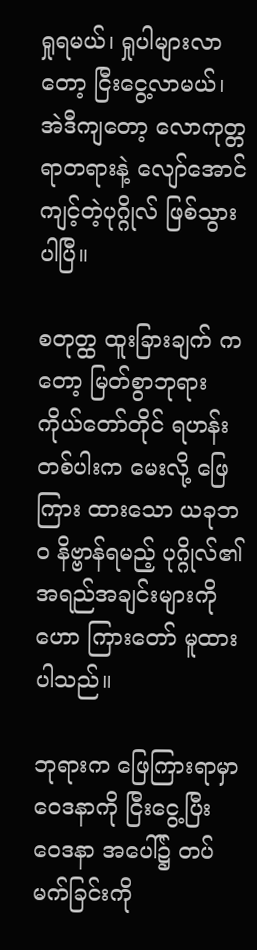ရှုရမယ်၊ ရှုပါများလာတော့ ငြီးငွေ့လာမယ်၊ အဲဒီကျတော့ လောကုတ္တရာတရားနဲ့ လျော်အောင် ကျင့်တဲ့ပုဂ္ဂိုလ် ဖြစ်သွားပါပြီ။

စတုတ္ထ ထူးခြားချက် ကတော့ မြတ်စွာဘုရား ကိုယ်တော်တိုင် ရဟန်းတစ်ပါးက မေးလို့ ဖြေကြား ထားသော ယခုဘဝ နိဗ္ဗာန်ရမည့် ပုဂ္ဂိုလ်၏ အရည်အချင်းများကို ဟော ကြားတော် မူထားပါသည်။

ဘုရားက ဖြေကြားရာမှာ ဝေဒနာကို ငြီးငွေ့ပြီး ဝေဒနာ အပေါ်၌ တပ်မက်ခြင်းကို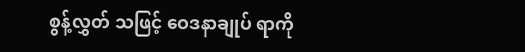စွန့်လွှတ် သဖြင့် ဝေဒနာချုပ် ရာကို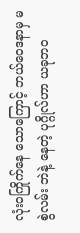လုံးဝကြိုက်နေ သောကြောင့် ဘယ်ဝေဒနာမှ မစွဲလမ်း ဘဲနဲ့ နေတဲ့ ပုဂ္ဂိုလ်ဟာ ယခုဘဝ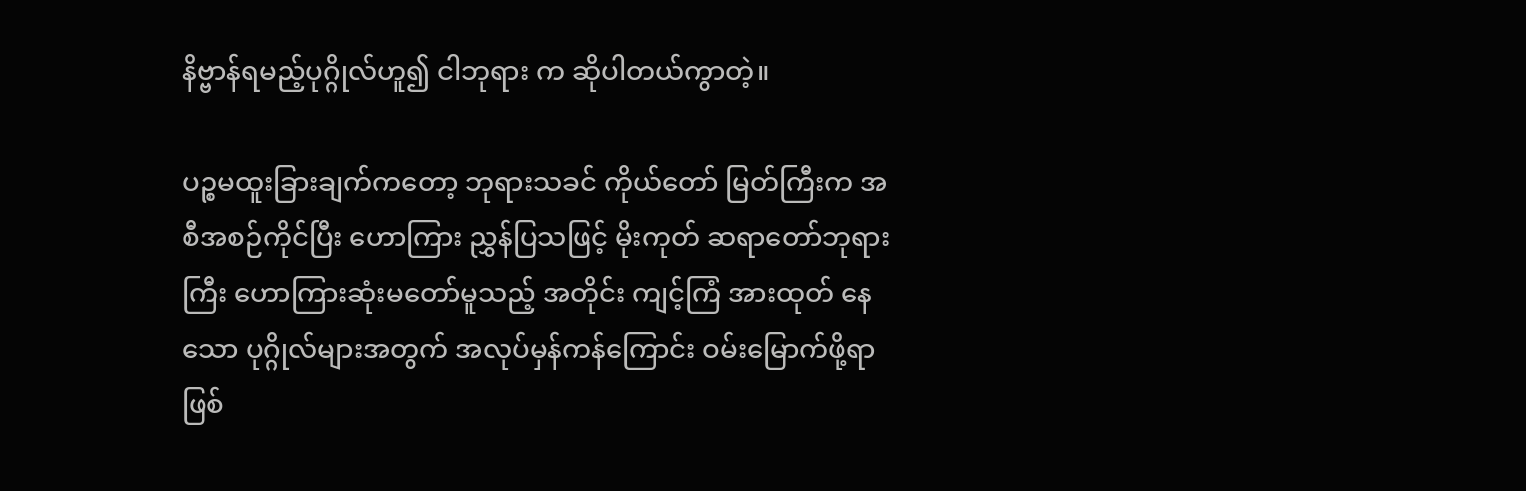နိဗ္ဗာန်ရမည့်ပုဂ္ဂိုလ်ဟူ၍ ငါဘုရား က ဆိုပါတယ်ကွာတဲ့။

ပဉ္စမထူးခြားချက်ကတော့ ဘုရားသခင် ကိုယ်တော် မြတ်ကြီးက အစီအစဉ်ကိုင်ပြီး ဟောကြား ညွှန်ပြသဖြင့် မိုးကုတ် ဆရာတော်ဘုရားကြီး ဟောကြားဆုံးမတော်မူသည့် အတိုင်း ကျင့်ကြံ အားထုတ် နေသော ပုဂ္ဂိုလ်များအတွက် အလုပ်မှန်ကန်ကြောင်း ဝမ်းမြောက်ဖို့ရာ ဖြစ်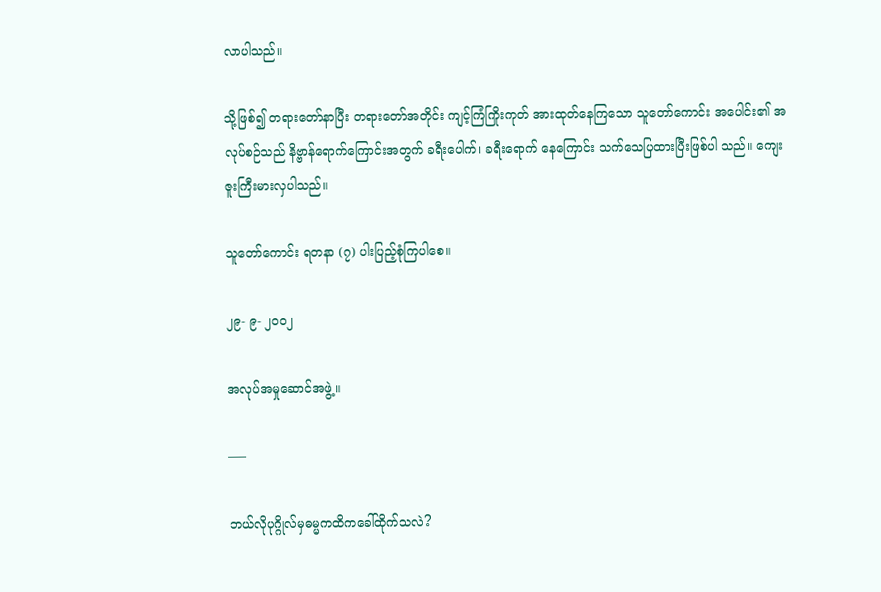လာပါသည်။

သို့ဖြစ်၍ တရားတော်နာပြီး တရားတော်အတိုင်း ကျင့်ကြံကြိုးကုတ် အားထုတ်နေကြသော သူတော်ကောင်း အပေါင်း၏ အလုပ်စဉ်သည် နိဗ္ဗာန်ရောက်ကြောင်းအတွက် ခရီးပေါက်၊ ခရီးရောက် နေကြောင်း သက်သေပြထားပြီးဖြစ်ပါ သည်။ ကျေးဇူးကြီးမားလှပါသည်။

သူတော်ကောင်း ရတနာ (၇) ပါးပြည့်စုံကြပါစေ။

၂၉- ၉- ၂၀၀၂

အလုပ်အမှုဆောင်အဖွဲ့။

—–

ဘယ်လိုပုဂ္ဂိုလ်မှဓမ္မကထိကခေါ်ထိုက်သလဲ?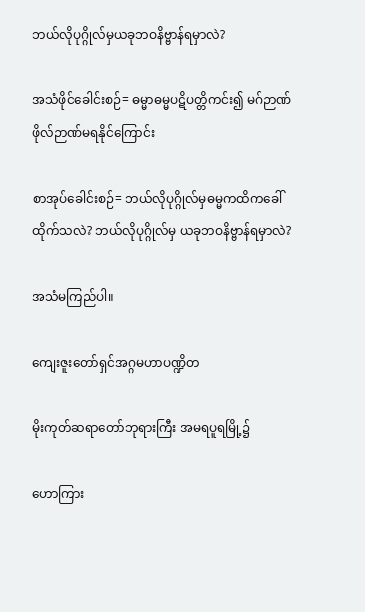ဘယ်လိုပုဂ္ဂိုလ်မှယခုဘဝနိဗ္ဗာန်ရမှာလဲ?

အသံဖိုင်ခေါင်းစဉ်= ဓမ္မာဓမ္မပဋိပတ္တိကင်း၍ မဂ်ဉာဏ်ဖိုလ်ဉာဏ်မရနိုင်ကြောင်း

စာအုပ်ခေါင်းစဉ်= ဘယ်လိုပုဂ္ဂိုလ်မှဓမ္မကထိကခေါ်ထိုက်သလဲ? ဘယ်လိုပုဂ္ဂိုလ်မှ ယခုဘဝနိဗ္ဗာန်ရမှာလဲ?

အသံမကြည်ပါ။

ကျေးဇူးတော်ရှင်အဂ္ဂမဟာပဏ္ဍိတ

မိုးကုတ်ဆရာတော်ဘုရားကြီး အမရပူရမြို့၌

ဟောကြား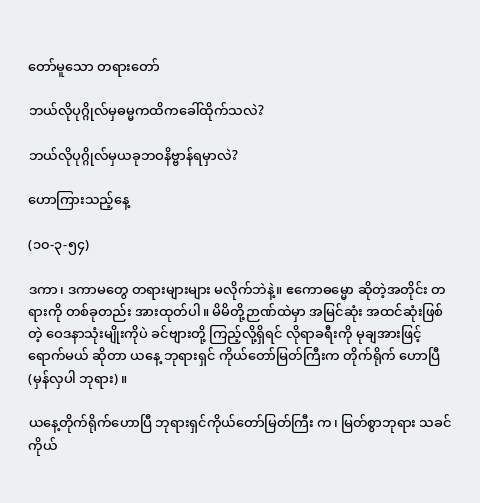တော်မူသော တရားတော်

ဘယ်လိုပုဂ္ဂိုလ်မှဓမ္မကထိကခေါ်ထိုက်သလဲ?

ဘယ်လိုပုဂ္ဂိုလ်မှယခုဘဝနိဗ္ဗာန်ရမှာလဲ?

ဟောကြားသည့်နေ့

(၁၀-၃-၅၄)

ဒကာ၊ ဒကာမတွေ တရားများများ မလိုက်ဘဲနဲ့။ ဧကောဓမ္မော ဆိုတဲ့အတိုင်း တရားကို တစ်ခုတည်း အားထုတ်ပါ။ မိမိတို့ဉာဏ်ထဲမှာ အမြင်ဆုံး အထင်ဆုံးဖြစ်တဲ့ ဝေဒနာသုံးမျိုးကိုပဲ ခင်ဗျားတို့ ကြည့်လို့ရှိရင် လိုရာခရီးကို မုချအားဖြင့်ရောက်မယ် ဆိုတာ ယနေ့ ဘုရားရှင် ကိုယ်တော်မြတ်ကြီးက တိုက်ရိုက် ဟောပြီ (မှန်လှပါ ဘုရား)။

ယနေ့တိုက်ရိုက်ဟောပြီ ဘုရားရှင်ကိုယ်တော်မြတ်ကြီး က၊ မြတ်စွာဘုရား သခင်ကိုယ်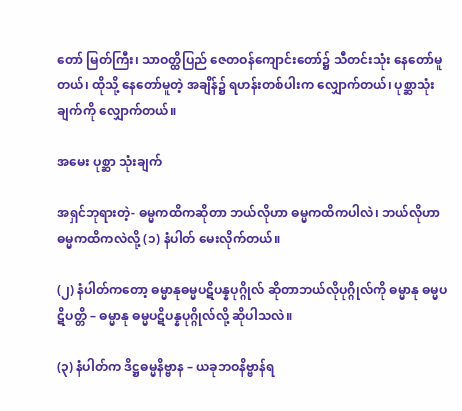တော် မြတ်ကြီး၊ သာဝတ္ထိပြည် ဇေတဝန်ကျောင်းတော်၌ သီတင်းသုံး နေတော်မူတယ်၊ ထိုသို့ နေတော်မူတဲ့ အချိန်၌ ရဟန်းတစ်ပါးက လျှောက်တယ်၊ ပုစ္ဆာသုံးချက်ကို လျှောက်တယ်။

အမေး ပုစ္ဆာ သုံးချက်

အရှင်ဘုရားတဲ့- ဓမ္မကထိကဆိုတာ ဘယ်လိုဟာ ဓမ္မကထိကပါလဲ၊ ဘယ်လိုဟာ ဓမ္မကထိကလဲလို့ (၁) နံပါတ် မေးလိုက်တယ်။

(၂) နံပါတ်ကတော့ ဓမ္မာနုဓမ္မပဋိပန္နပုဂ္ဂိုလ် ဆိုတာဘယ်လိုပုဂ္ဂိုလ်ကို ဓမ္မာနု ဓမ္မပဋိပတ္တိ – ဓမ္မာနု ဓမ္မပဋိပန္နပုဂ္ဂိုလ်လို့ ဆိုပါသလဲ။

(၃) နံပါတ်က ဒိဋ္ဌဓမ္မနိဗ္ဗာန – ယခုဘဝနိဗ္ဗာန်ရ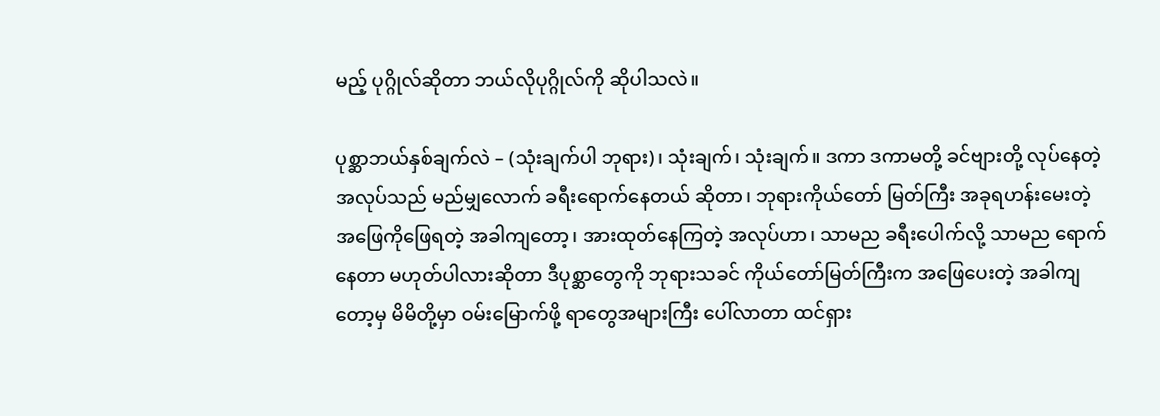မည့် ပုဂ္ဂိုလ်ဆိုတာ ဘယ်လိုပုဂ္ဂိုလ်ကို ဆိုပါသလဲ။

ပုစ္ဆာဘယ်နှစ်ချက်လဲ – (သုံးချက်ပါ ဘုရား)၊ သုံးချက်၊ သုံးချက်။ ဒကာ ဒကာမတို့ ခင်ဗျားတို့ လုပ်နေတဲ့အလုပ်သည် မည်မျှလောက် ခရီးရောက်နေတယ် ဆိုတာ၊ ဘုရားကိုယ်တော် မြတ်ကြီး အခုရဟန်းမေးတဲ့ အဖြေကိုဖြေရတဲ့ အခါကျတော့၊ အားထုတ်နေကြတဲ့ အလုပ်ဟာ၊ သာမည ခရီးပေါက်လို့ သာမည ရောက်နေတာ မဟုတ်ပါလားဆိုတာ ဒီပုစ္ဆာတွေကို ဘုရားသခင် ကိုယ်တော်မြတ်ကြီးက အဖြေပေးတဲ့ အခါကျတော့မှ မိမိတို့မှာ ဝမ်းမြောက်ဖို့ ရာတွေအများကြီး ပေါ်လာတာ ထင်ရှား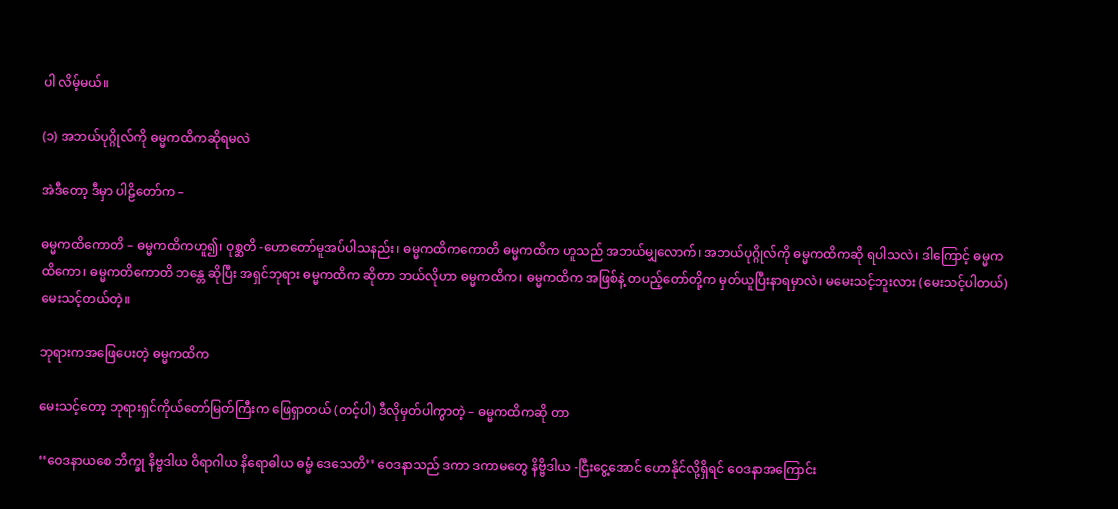ပါ လိမ့်မယ်။

(၁) အဘယ်ပုဂ္ဂိုလ်ကို ဓမ္မကထိကဆိုရမလဲ

အဲဒီတော့ ဒီမှာ ပါဠိတော်က –

ဓမ္မကထိကောတိ – ဓမ္မကထိကဟူ၍၊ ဝုစ္ဆတိ -ဟောတော်မူအပ်ပါသနည်း၊ ဓမ္မကထိကကောတိ ဓမ္မကထိက ဟူသည် အဘယ်မျှလောက်၊ အဘယ်ပုဂ္ဂိုလ်ကို ဓမ္မကထိကဆို ရပါသလဲ၊ ဒါကြောင့် ဓမ္မကထိကော၊ ဓမ္မကတိကောတိ ဘန္တေ ဆိုပြီး အရှင်ဘုရား ဓမ္မကထိက ဆိုတာ ဘယ်လိုဟာ ဓမ္မကထိက၊ ဓမ္မကထိက အဖြစ်နဲ့ တပည့်တော်တို့က မှတ်ယူပြီးနာရမှာလဲ၊ မမေးသင့်ဘူးလား (မေးသင့်ပါတယ်) မေးသင့်တယ်တဲ့။

ဘုရားကအဖြေပေးတဲ့ ဓမ္မကထိက

မေးသင့်တော့ ဘုရားရှင်ကိုယ်တော်မြတ်ကြီးက ဖြေရှာတယ် (တင့်ပါ) ဒီလိုမှတ်ပါကွာတဲ့ – ဓမ္မကထိကဆို တာ

‘‘ဝေဒနာယစေ ဘိက္ခု နိဗ္ဗဒါယ ဝိရာဂါယ နိရောဓါယ ဓမ္မံ ဒေသေတိ’’ ဝေဒနာသည် ဒကာ ဒကာမတွေ နိဗ္ဗိဒါယ -ငြီးငွေ့အောင် ဟောနိုင်လို့ရှိရင် ဝေဒနာအကြောင်း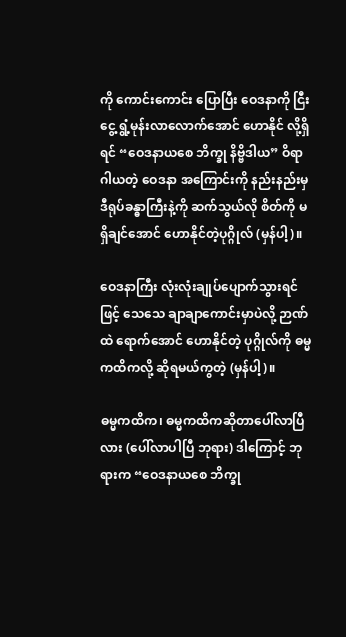ကို ကောင်းကောင်း ပြောပြီး ဝေဒနာကို ငြီးငွေ့ ရွံ့မုန်းလာလောက်အောင် ဟောနိုင် လို့ရှိရင် “ဝေဒနာယစေ ဘိက္ခု နိဗ္ဗိဒါယ” ဝိရာဂါယတဲ့ ဝေဒနာ အကြောင်းကို နည်းနည်းမှ ဒီရုပ်ခန္ဓာကြီးနဲ့ကို ဆက်သွယ်လို စိတ်ကို မရှိချင်အောင် ဟောနိုင်တဲ့ပုဂ္ဂိုလ် (မှန်ပါ့)။

ဝေဒနာကြီး လုံးလုံးချုပ်ပျောက်သွားရင်ဖြင့် သေသေ ချာချာကောင်းမှာပဲလို့ ဉာဏ်ထဲ ရောက်အောင် ဟောနိုင်တဲ့ ပုဂ္ဂိုလ်ကို ဓမ္မကထိကလို့ ဆိုရမယ်ကွတဲ့ (မှန်ပါ့)။

ဓမ္မကထိက၊ ဓမ္မကထိကဆိုတာပေါ်လာပြီလား (ပေါ်လာပါပြီ ဘုရား) ဒါကြောင့် ဘုရားက “ဝေဒနာယစေ ဘိက္ခု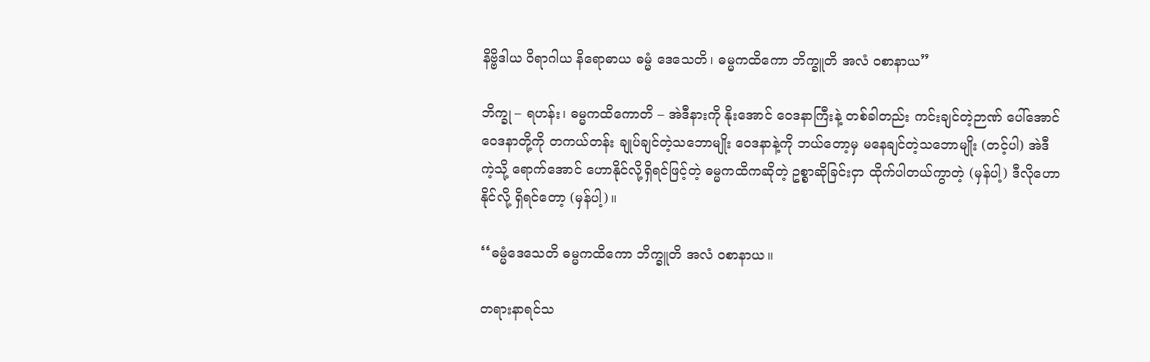နိဗ္ဗိဒါယ ဝိရာဂါယ နိရောဓာယ ဓမ္မံ ဒေသေတိ၊ ဓမ္မကထိကော ဘိက္ခူတိ အလံ ဝစာနာယ”

ဘိက္ခု – ရဟန်း၊ ဓမ္မကထိကောတိ – အဲဒီနားကို နိုးအောင် ဝေဒနာကြီးနဲ့ တစ်ခါတည်း ကင်းချင်တဲ့ဉာဏ် ပေါ်အောင် ဝေဒနာတို့ကို တကယ်တန်း ချုပ်ချင်တဲ့သဘောမျိုး ဝေဒနာနဲ့ကို ဘယ်တော့မှ မနေချင်တဲ့သဘောမျိုး (တင့်ပါ) အဲဒီ ကဲ့သို့ ရောက်အောင် ဟောနိုင်လို့ရှိရင်ဖြင့်တဲ့ ဓမ္မကထိကဆိုတဲ့ ဥစ္စာဆိုခြင်းငှာ ထိုက်ပါတယ်ကွာတဲ့ (မှန်ပါ့) ဒီလိုဟောနိုင်လို့ ရှိရင်တော့ (မှန်ပါ့)။

‘‘ဓမ္မံဒေသေတိ ဓမ္မကထိကော ဘိက္ခူတိ အလံ ဝစာနာယ။

တရားနာရင်သ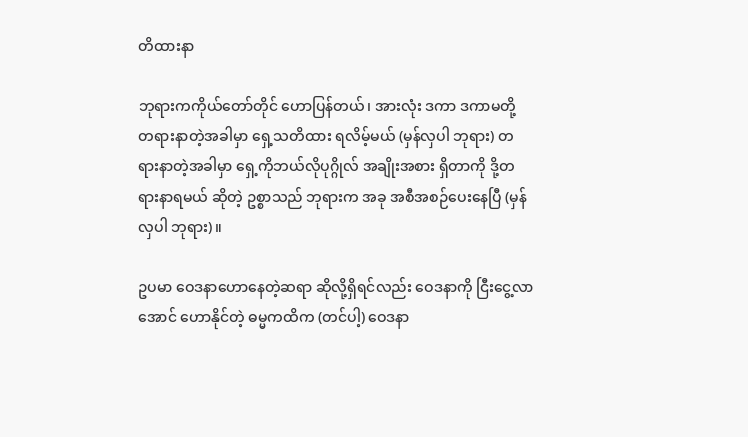တိထားနာ

ဘုရားကကိုယ်တော်တိုင် ဟောပြန်တယ်၊ အားလုံး ဒကာ ဒကာမတို့ တရားနာတဲ့အခါမှာ ရှေ့သတိထား ရလိမ့်မယ် (မှန်လှပါ ဘုရား) တရားနာတဲ့အခါမှာ ရှေ့ကိုဘယ်လိုပုဂ္ဂိုလ် အချိုးအစား ရှိတာကို ဒို့တရားနာရမယ် ဆိုတဲ့ ဥစ္စာသည် ဘုရားက အခု အစီအစဉ်ပေးနေပြီ (မှန်လှပါ ဘုရား)။

ဥပမာ ဝေဒနာဟောနေတဲ့ဆရာ ဆိုလို့ရှိရင်လည်း ဝေဒနာကို ငြီးငွေ့လာအောင် ဟောနိုင်တဲ့ ဓမ္မကထိက (တင်ပါ့) ဝေဒနာ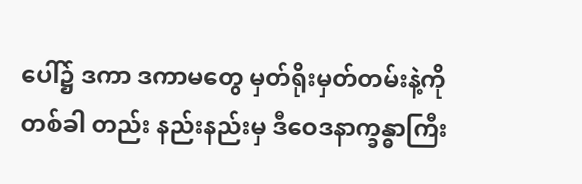ပေါ်၌ ဒကာ ဒကာမတွေ မှတ်ရိုးမှတ်တမ်းနဲ့ကို တစ်ခါ တည်း နည်းနည်းမှ ဒီဝေဒနာက္ခန္ဓာကြီး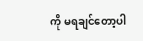ကို မရချင်တော့ပါ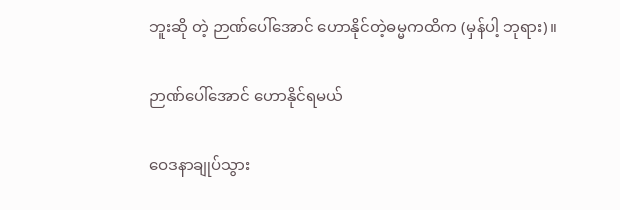ဘူးဆို တဲ့ ဉာဏ်ပေါ်အောင် ဟောနိုင်တဲ့ဓမ္မကထိက (မှန်ပါ့ ဘုရား)။

ဉာဏ်ပေါ်အောင် ဟောနိုင်ရမယ်

ဝေဒနာချုပ်သွား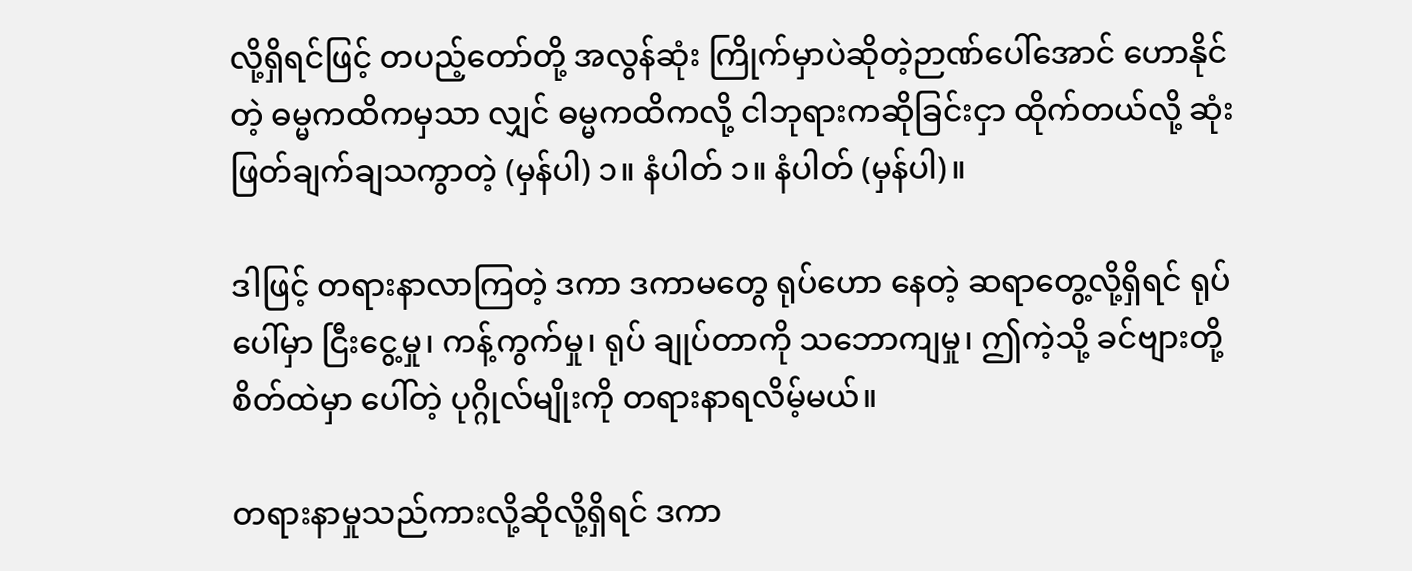လို့ရှိရင်ဖြင့် တပည့်တော်တို့ အလွန်ဆုံး ကြိုက်မှာပဲဆိုတဲ့ဉာဏ်ပေါ်အောင် ဟောနိုင်တဲ့ ဓမ္မကထိကမှသာ လျှင် ဓမ္မကထိကလို့ ငါဘုရားကဆိုခြင်းငှာ ထိုက်တယ်လို့ ဆုံး ဖြတ်ချက်ချသကွာတဲ့ (မှန်ပါ) ၁။ နံပါတ် ၁။ နံပါတ် (မှန်ပါ)။

ဒါဖြင့် တရားနာလာကြတဲ့ ဒကာ ဒကာမတွေ ရုပ်ဟော နေတဲ့ ဆရာတွေ့လို့ရှိရင် ရုပ်ပေါ်မှာ ငြီးငွေ့မှု၊ ကန့်ကွက်မှု၊ ရုပ် ချုပ်တာကို သဘောကျမှု၊ ဤကဲ့သို့ ခင်ဗျားတို့ စိတ်ထဲမှာ ပေါ်တဲ့ ပုဂ္ဂိုလ်မျိုးကို တရားနာရလိမ့်မယ်။

တရားနာမှုသည်ကားလို့ဆိုလို့ရှိရင် ဒကာ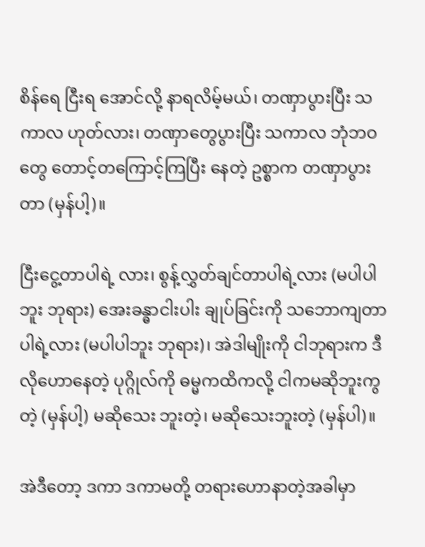စိန်ရေ ငြီးရ အောင်လို့ နာရလိမ့်မယ်၊ တဏှာပွားပြီး သကာလ ဟုတ်လား၊ တဏှာတွေပွားပြီး သကာလ ဘုံဘဝတွေ တောင့်တကြောင့်ကြပြီး နေတဲ့ ဥစ္စာက တဏှာပွားတာ (မှန်ပါ့)။

ငြီးငွေ့တာပါရဲ့ လား၊ စွန့်လွှတ်ချင်တာပါရဲ့လား (မပါပါ ဘူး ဘုရား) အေးခန္ဓာငါးပါး ချုပ်ခြင်းကို သဘောကျတာပါရဲ့လား (မပါပါဘူး ဘုရား)၊ အဲဒါမျိုးကို ငါဘုရားက ဒီလိုဟောနေတဲ့ ပုဂ္ဂိုလ်ကို ဓမ္မကထိကလို့ ငါကမဆိုဘူးကွတဲ့ (မှန်ပါ့) မဆိုသေး ဘူးတဲ့၊ မဆိုသေးဘူးတဲ့ (မှန်ပါ)။

အဲဒီတော့ ဒကာ ဒကာမတို့ တရားဟောနာတဲ့အခါမှာ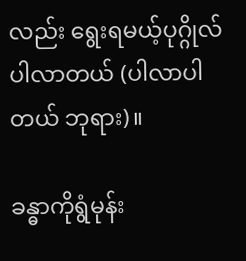လည်း ရွေးရမယ့်ပုဂ္ဂိုလ်ပါလာတယ် (ပါလာပါတယ် ဘုရား)။

ခန္ဓာကိုရွံမုန်း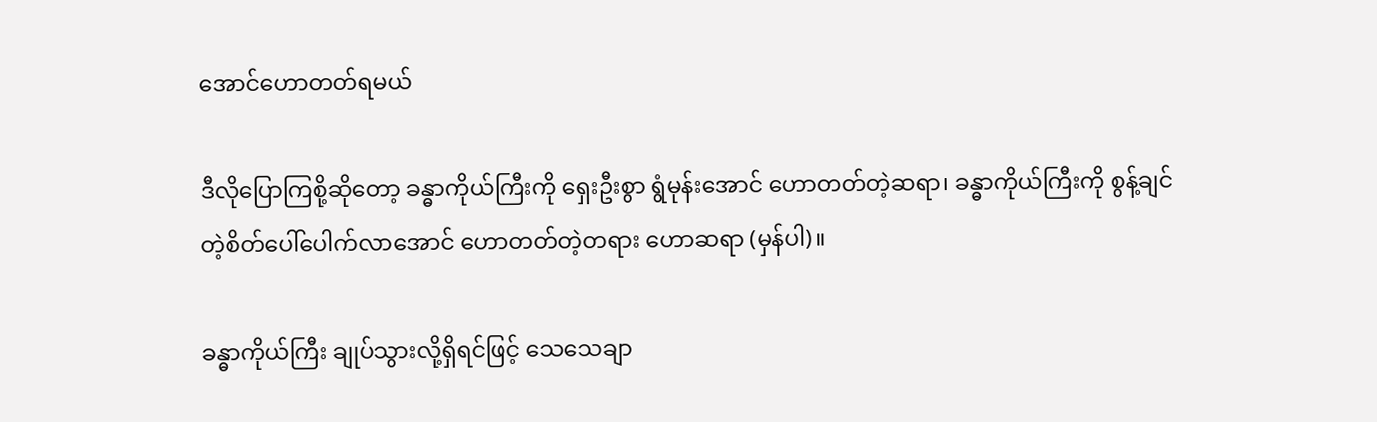အောင်ဟောတတ်ရမယ်

ဒီလိုပြောကြစို့ဆိုတော့ ခန္ဓာကိုယ်ကြီးကို ရှေးဦးစွာ ရွံမုန်းအောင် ဟောတတ်တဲ့ဆရာ၊ ခန္ဓာကိုယ်ကြီးကို စွန့်ချင် တဲ့စိတ်ပေါ်ပေါက်လာအောင် ဟောတတ်တဲ့တရား ဟောဆရာ (မှန်ပါ)။

ခန္ဓာကိုယ်ကြီး ချုပ်သွားလို့ရှိရင်ဖြင့် သေသေချာ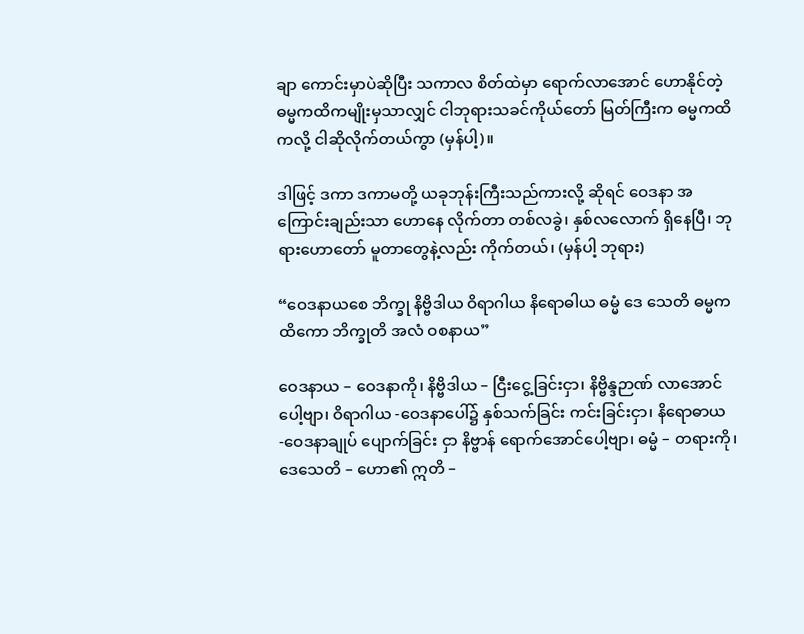ချာ ကောင်းမှာပဲဆိုပြီး သကာလ စိတ်ထဲမှာ ရောက်လာအောင် ဟောနိုင်တဲ့ ဓမ္မကထိကမျိုးမှသာလျှင် ငါဘုရားသခင်ကိုယ်တော် မြတ်ကြီးက ဓမ္မကထိကလို့ ငါဆိုလိုက်တယ်ကွာ (မှန်ပါ့)။

ဒါဖြင့် ဒကာ ဒကာမတို့ ယခုဘုန်းကြီးသည်ကားလို့ ဆိုရင် ဝေဒနာ အကြောင်းချည်းသာ ဟောနေ လိုက်တာ တစ်လခွဲ၊ နှစ်လလောက် ရှိနေပြီ၊ ဘုရားဟောတော် မူတာတွေနဲ့လည်း ကိုက်တယ်၊ (မှန်ပါ့ ဘုရား)

“ဝေဒနာယစေ ဘိက္ခု နိဗ္ဗိဒါယ ဝိရာဂါယ နိရောဓါယ ဓမ္မံ ဒေ သေတိ ဓမ္မကထိကော ဘိက္ခုတိ အလံ ဝစနာယ”

ဝေဒနာယ – ဝေဒနာကို၊ နိဗ္ဗိဒါယ – ငြီးငွေ့ခြင်းငှာ၊ နိဗ္ဗိန္ဒဉာဏ် လာအောင်ပေါ့ဗျာ၊ ဝိရာဂါယ -ဝေဒနာပေါ်၌ နှစ်သက်ခြင်း ကင်းခြင်းငှာ၊ နိရောဓာယ -ဝေဒနာချုပ် ပျောက်ခြင်း ငှာ နိဗ္ဗာန် ရောက်အောင်ပေါ့ဗျာ၊ ဓမ္မံ – တရားကို၊ ဒေသေတိ – ဟော၏ ဣတိ –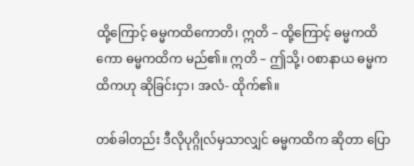ထို့ကြောင့် ဓမ္မကထိကောတိ၊ ဣတိ – ထို့ကြောင့် ဓမ္မကထိကော ဓမ္မကထိက မည်၏။ ဣတိ – ဤသို့၊ ဝစာနာယ ဓမ္မကထိကဟု ဆိုခြင်းငှာ၊ အလံ- ထိုက်၏။

တစ်ခါတည်း ဒီလိုပုဂ္ဂိုလ်မှသာလျှင် ဓမ္မကထိက ဆိုတာ ပြော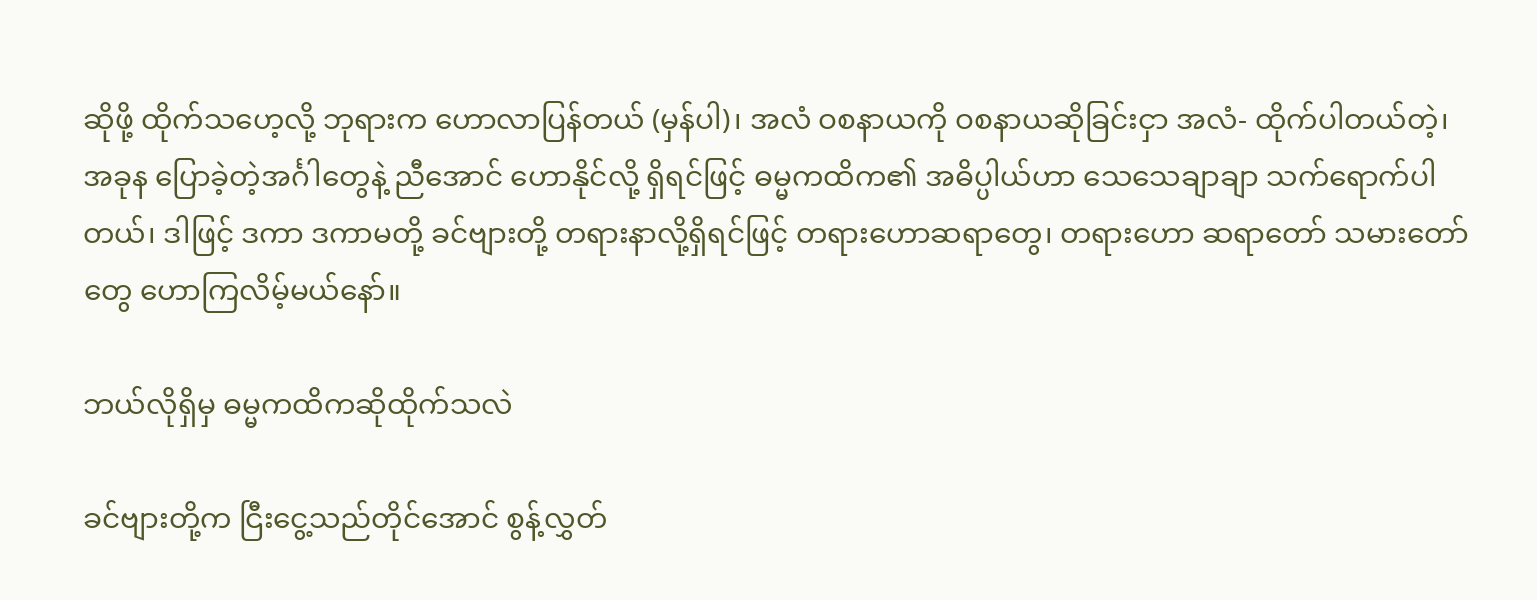ဆိုဖို့ ထိုက်သဟေ့လို့ ဘုရားက ဟောလာပြန်တယ် (မှန်ပါ)၊ အလံ ဝစနာယကို ဝစနာယဆိုခြင်းငှာ အလံ- ထိုက်ပါတယ်တဲ့၊ အခုန ပြောခဲ့တဲ့အင်္ဂါတွေနဲ့ ညီအောင် ဟောနိုင်လို့ ရှိရင်ဖြင့် ဓမ္မကထိက၏ အဓိပ္ပါယ်ဟာ သေသေချာချာ သက်ရောက်ပါတယ်၊ ဒါဖြင့် ဒကာ ဒကာမတို့ ခင်ဗျားတို့ တရားနာလို့ရှိရင်ဖြင့် တရားဟောဆရာတွေ၊ တရားဟော ဆရာတော် သမားတော်တွေ ဟောကြလိမ့်မယ်နော်။

ဘယ်လိုရှိမှ ဓမ္မကထိကဆိုထိုက်သလဲ

ခင်ဗျားတို့က ငြီးငွေ့သည်တိုင်အောင် စွန့်လွှတ်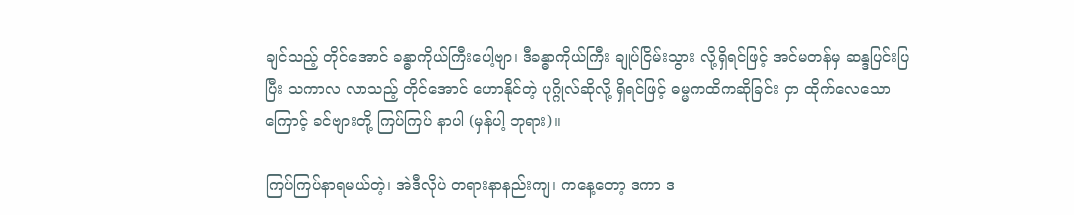ချင်သည့် တိုင်အောင် ခန္ဓာကိုယ်ကြီးပေါ့ဗျာ၊ ဒီခန္ဓာကိုယ်ကြီး ချုပ်ငြိမ်းသွား လို့ရှိရင်ဖြင့် အင်မတန်မှ ဆန္ဒပြင်းပြပြီး သကာလ လာသည့် တိုင်အောင် ဟောနိုင်တဲ့ ပုဂ္ဂိုလ်ဆိုလို့ ရှိရင်ဖြင့် ဓမ္မကထိကဆိုခြင်း ငှာ ထိုက်လေသောကြောင့် ခင်ဗျားတို့ ကြပ်ကြပ် နာပါ (မှန်ပါ့ ဘုရား)။

ကြပ်ကြပ်နာရမယ်တဲ့၊ အဲဒီလိုပဲ တရားနာနည်းကျ၊ ကနေ့တော့ ဒကာ ဒ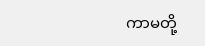ကာမတို့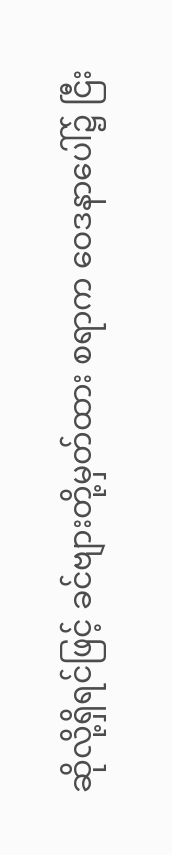ဆိုလို့ရှိရင်ဖြင့် ခင်ဗျားတို့မှတ်ထား စရာက ဝေဒနာပေါ်၌ ငြီး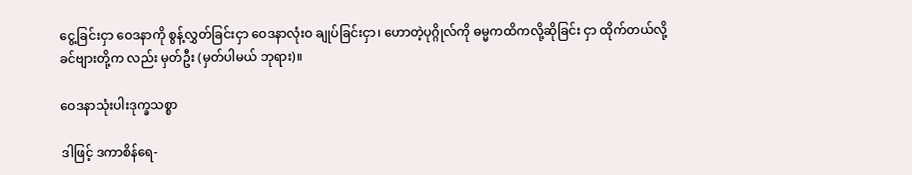ငွေ့ခြင်းငှာ ဝေဒနာကို စွန့်လွှတ်ခြင်းငှာ ဝေဒနာလုံးဝ ချုပ်ခြင်းငှာ၊ ဟောတဲ့ပုဂ္ဂိုလ်ကို ဓမ္မကထိကလို့ဆိုခြင်း ငှာ ထိုက်တယ်လို့ ခင်ဗျားတို့က လည်း မှတ်ဦး (မှတ်ပါမယ် ဘုရား)။

ဝေဒနာသုံးပါးဒုက္ခသစ္စာ

ဒါဖြင့် ဒကာစိန်ရေ-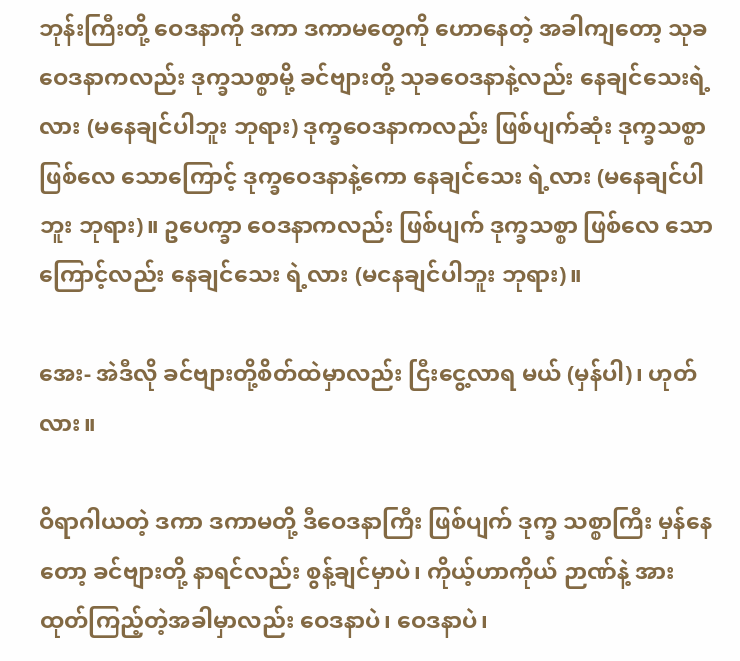ဘုန်းကြီးတို့ ဝေဒနာကို ဒကာ ဒကာမတွေကို ဟောနေတဲ့ အခါကျတော့ သုခဝေဒနာကလည်း ဒုက္ခသစ္စာမို့ ခင်ဗျားတို့ သုခဝေဒနာနဲ့လည်း နေချင်သေးရဲ့လား (မနေချင်ပါဘူး ဘုရား) ဒုက္ခဝေဒနာကလည်း ဖြစ်ပျက်ဆုံး ဒုက္ခသစ္စာ ဖြစ်လေ သောကြောင့် ဒုက္ခဝေဒနာနဲ့ကော နေချင်သေး ရဲ့လား (မနေချင်ပါဘူး ဘုရား)။ ဥပေက္ခာ ဝေဒနာကလည်း ဖြစ်ပျက် ဒုက္ခသစ္စာ ဖြစ်လေ သောကြောင့်လည်း နေချင်သေး ရဲ့လား (မငနချင်ပါဘူး ဘုရား)။

အေး- အဲဒီလို ခင်ဗျားတို့စိတ်ထဲမှာလည်း ငြီးငွေ့လာရ မယ် (မှန်ပါ)၊ ဟုတ်လား။

ဝိရာဂါယတဲ့ ဒကာ ဒကာမတို့ ဒီဝေဒနာကြီး ဖြစ်ပျက် ဒုက္ခ သစ္စာကြီး မှန်နေတော့ ခင်ဗျားတို့ နာရင်လည်း စွန့်ချင်မှာပဲ၊ ကိုယ့်ဟာကိုယ် ဉာဏ်နဲ့ အားထုတ်ကြည့်တဲ့အခါမှာလည်း ဝေဒနာပဲ၊ ဝေဒနာပဲ၊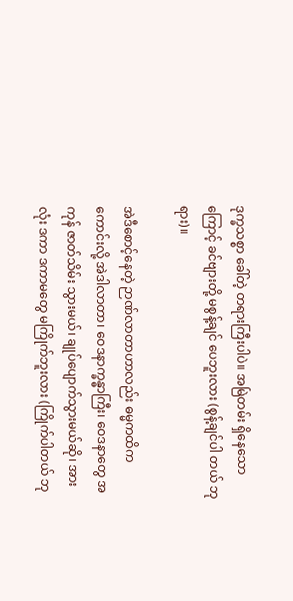ဒုက္ခသစ္စာ ခေါ်တဲ့ တရားကြီးပါပဲ။ အမြဲတမ်း ရှိနေသောကြောင့် ခင်ဗျားတို့ မစွန့်ချင် ပေဘူးလား (စွန့်ချင်ပါ တယ် ဘုရား)။

အဲဒီစောင့်နေတဲ့ ဉာဏ်လာတာဟာလည်း ဓမ္မကထိက ကောင်းလို့ အဲဒါလာတာ၊ ဝေဒနာက္ခန္ဓာကြီး၊ ဝေဒနာတွေ အကုန် ဇာတ်သိမ်း သွားမယ်၊ ချုပ်ပျောက်သွားမယ်ဆို၊ အားလုံး ဒကာ ဒကာမတွေ မကြိုက်ဘူးလား (ကြိုက်ပါတယ် ဘု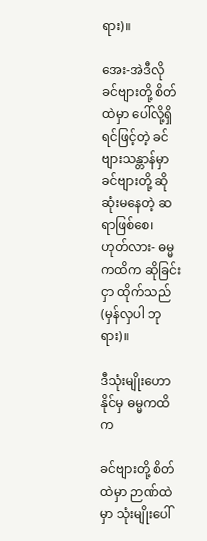ရား)။

အေး-အဲဒီလို ခင်ဗျားတို့ စိတ်ထဲမှာ ပေါ်လို့ရှိရင်ဖြင့်တဲ့ ခင်ဗျားသန္တာန်မှာ ခင်ဗျားတို့ ဆိုဆုံးမနေတဲ့ ဆရာဖြစ်စေ၊ ဟုတ်လား- ဓမ္မကထိက ဆိုခြင်းငှာ ထိုက်သည် (မှန်လှပါ ဘုရား)။

ဒီသုံးမျိုးဟောနိုင်မှ ဓမ္မကထိက

ခင်ဗျားတို့ စိတ်ထဲမှာ ဉာဏ်ထဲမှာ သုံးမျိုးပေါ်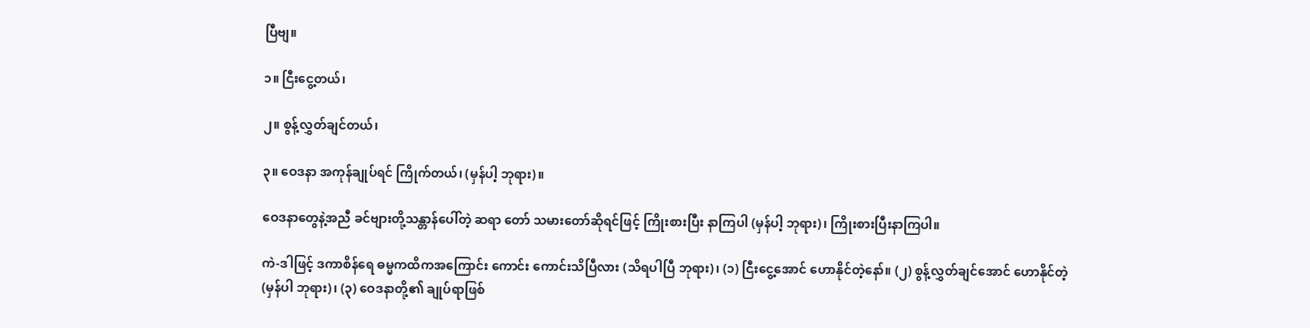ပြီဗျ။

၁။ ငြီးငွေ့တယ်၊

၂။ စွန့်လွှတ်ချင်တယ်၊

၃။ ဝေဒနာ အကုန်ချုပ်ရင် ကြိုက်တယ်၊ (မှန်ပါ့ ဘုရား)။

ဝေဒနာတွေနဲ့အညီ ခင်ဗျားတို့သန္တာန်ပေါ်တဲ့ ဆရာ တော် သမားတော်ဆိုရင်ဖြင့် ကြိုးစားပြီး နာကြပါ (မှန်ပါ့ ဘုရား)၊ ကြိုးစားပြီးနာကြပါ။

ကဲ-ဒါဖြင့် ဒကာစိန်ရေ ဓမ္မကထိကအကြောင်း ကောင်း ကောင်းသိပြီလား (သိရပါပြီ ဘုရား)၊ (၁) ငြီးငွေ့အောင် ဟောနိုင်တဲ့နော်။ (၂) စွန့်လွှတ်ချင်အောင် ဟောနိုင်တဲ့ (မှန်ပါ ဘုရား)၊ (၃) ဝေဒနာတို့၏ ချုပ်ရာဖြစ်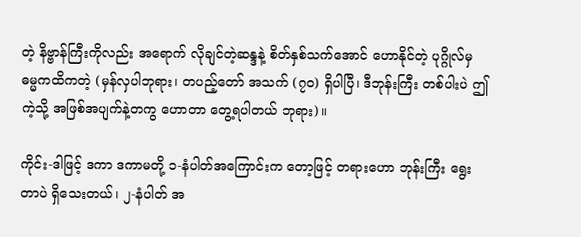တဲ့ နိဗ္ဗာန်ကြီးကိုလည်း အရောက် လိုချင်တဲ့ဆန္ဒနဲ့ စိတ်နှစ်သက်အောင် ဟောနိုင်တဲ့ ပုဂ္ဂိုလ်မှ ဓမ္မကထိကတဲ့ (မှန်လှပါဘုရား၊ တပည့်တော် အသက် (၇၀) ရှိပါပြီ၊ ဒီဘုန်းကြီး တစ်ပါးပဲ ဤကဲ့သို့ အဖြစ်အပျက်နဲ့တကွ ဟောတာ တွေ့ရပါတယ် ဘုရား)။

ကိုင်း-ဒါဖြင့် ဒကာ ဒကာမတို့ ၁-နံပါတ်အကြောင်းက တော့ဖြင့် တရားဟော ဘုန်းကြီး ရွေးတာပဲ ရှိသေးတယ်၊ ၂-နံပါတ် အ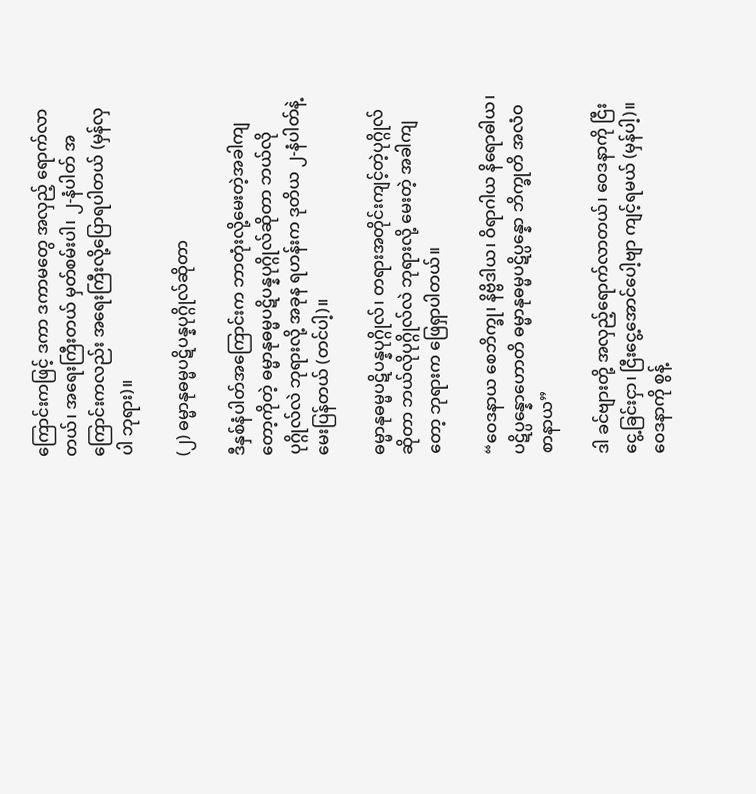ကြောင်းကဖြင့် ဒကာ ဒကာမတွေ အလှည့် ရောက်လာတယ်၊ အရေးကြီးတယ် မှတ်စမ်းပါ၊ ၂-နံပါတ် အကြောင်းကလည်း အရေးကြီးလို့ပြောရပါတယ် (မှန်လှပါ ဘုရား)။

(၂) ဓမ္မာနုဓမ္မပဋိပန္နပုဂ္ဂိုလ်ဆိုတာ

ဒီနှစ်နံပါတ်အကြောင်းက ဘာတုံးလို့မေးတဲ့အခါကျ တော့ကိုတဲ့ ဓမ္မာနုဓမ္မပဋိပန္နပုဂ္ဂိုလ်ဆိုတာ ဘယ်လိုပုဂ္ဂိုလ်လဲ ဘုရားလို့ အခုန ရဟန်းက ဒုတိယ ၂-နံပါတ်နဲ့မေးပြန်တယ် (တင်ပါ့)။

ဓမ္မာနုဓမ္မပဋိပန္နပုဂ္ဂိုလ်၊ တရားအတိုင်းကျင့်တဲ့ပုဂ္ဂိုလ် ဆိုတာ ဘယ်လိုပုဂ္ဂိုလ်လဲ ဘုရားလို့ မေးတဲ့ အခါကျတော့ ဘုရားက ဖြေရှာပါတယ်။

“ဝေဒနာယ စေဘိက္ခု၊ နိဗ္ဗိဒါယ၊ ဝိရာဂါယ နိရောဓါယ၊ ပဋိပ္ပန္နောဟောတိ ဓမ္မာနုဓမ္မပဋိပ္ပန္နော ဘိက္ခုတိ အလံဝစာနာယ”

ဒါ ခင်ဗျားတို့ အလှည့်ရောက်လာတယ်၊ ဝေဒနာကို ငြီးငွေ့ခြင်းငှာ၊ ငြီးငွေ့အောင်ပေါ့ဗျာ ကျင့်ရမယ် (မှန်ပါ့)။ ဝေဒနာကို စွန့်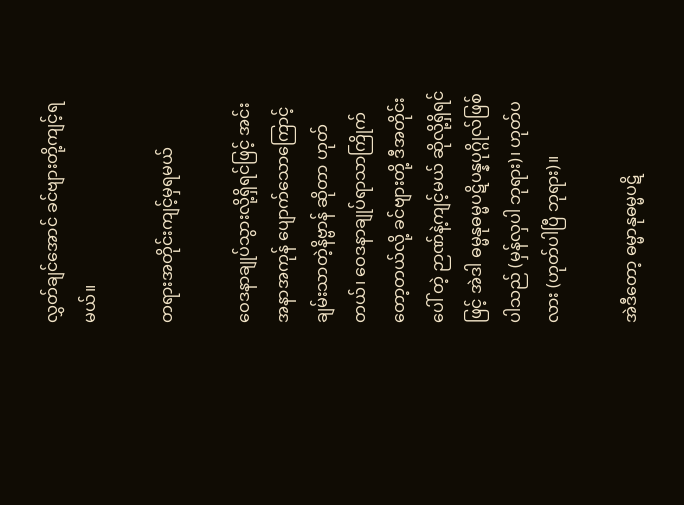လွှတ်ချင်အောင် ခင်ဗျားတို့ကျင့်ရမယ်။

တရားအတိုင်းကျင့်မှရမယ်

ဝေဒနာချုပ်သွားလို့ရှိရင်ဖြင့် အင်း အနာအကုန် ပျောက်သောကြောင့် ချမ်းသာတဲ့နိဗ္ဗာန် ဆိုတာ ဟုတ်တယ်၊ ဝေဒနာချုပ်ရာသာကြိုက်တော့တယ်လို့ ခင်ဗျားတို့ ဒီအတိုင်းပေါ် တဲ့ ဉာဏ်နဲ့ကျင့်မယ် ဆိုလို့ရှိရင်ဖြင့် အဲဒါ ဓမ္မနုဓမ္မပဋိပန္နပုဂ္ဂိုလ်ဖြစ် ပါသည် (မှန်လှပါ ဘုရား)၊ ဟုတ်ပလား (ဟုတ်ပါပြီ ဘုရား)။

အဲဒီတော့ ဓမ္မာနုဓမ္မပဋိ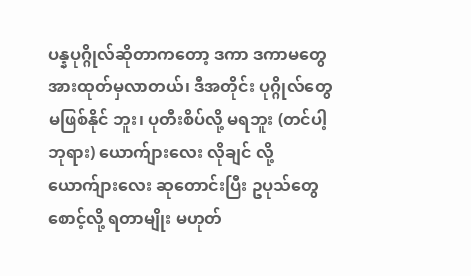ပန္နပုဂ္ဂိုလ်ဆိုတာကတော့ ဒကာ ဒကာမတွေ အားထုတ်မှလာတယ်၊ ဒီအတိုင်း ပုဂ္ဂိုလ်တွေ မဖြစ်နိုင် ဘူး၊ ပုတီးစိပ်လို့ မရဘူး (တင်ပါ့ ဘုရား) ယောက်ျားလေး လိုချင် လို့ ယောက်ျားလေး ဆုတောင်းပြီး ဥပုသ်တွေ စောင့်လို့ ရတာမျိုး မဟုတ်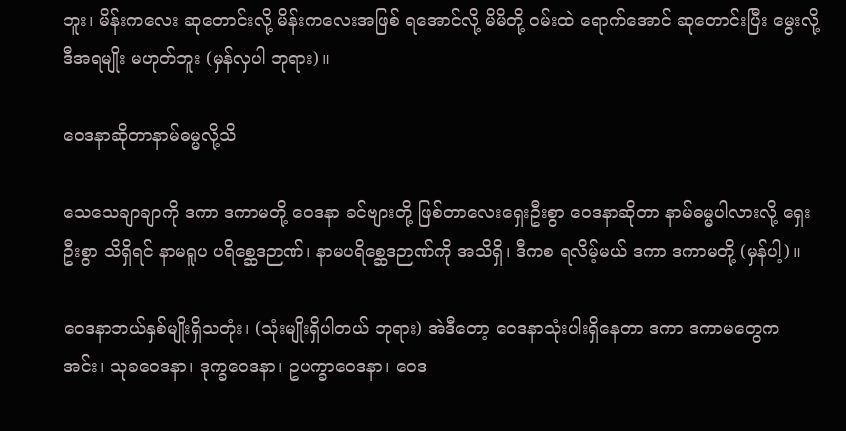ဘူး၊ မိန်းကလေး ဆုတောင်းလို့ မိန်းကလေးအဖြစ် ရအောင်လို့ မိမိတို့ ဝမ်းထဲ ရောက်အောင် ဆုတောင်းပြီး မွေးလို့ ဒီအရမျိုး မဟုတ်ဘူး (မှန်လှပါ ဘုရား)။

ဝေဒနာဆိုတာနာမ်ဓမ္မလို့သိ

သေသေချာချာကို ဒကာ ဒကာမတို့ ဝေဒနာ ခင်ဗျားတို့ ဖြစ်တာလေးရှေးဦးစွာ ဝေဒနာဆိုတာ နာမ်ဓမ္မပါလားလို့ ရှေးဦးစွာ သိရှိရင် နာမရူပ ပရိစ္ဆေဒဉာဏ်၊ နာမပရိစ္ဆေဒဉာဏ်ကို အသိရှိ၊ ဒီကစ ရလိမ့်မယ် ဒကာ ဒကာမတို့ (မှန်ပါ့)။

ဝေဒနာဘယ်နှစ်မျိုးရှိသတုံး၊ (သုံးမျိုးရှိပါတယ် ဘုရား) အဲဒီတော့ ဝေဒနာသုံးပါးရှိနေတာ ဒကာ ဒကာမတွေက အင်း၊ သုခဝေဒနာ၊ ဒုက္ခဝေဒနာ၊ ဥပက္ခာဝေဒနာ၊ ဝေဒ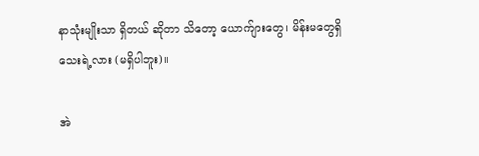နာသုံးမျိုးသာ ရှိတယ် ဆိုတာ သိတော့ ယောက်ျားတွေ၊ မိန်းမတွေရှိသေးရဲ့လား (မရှိပါဘူး)။

အဲ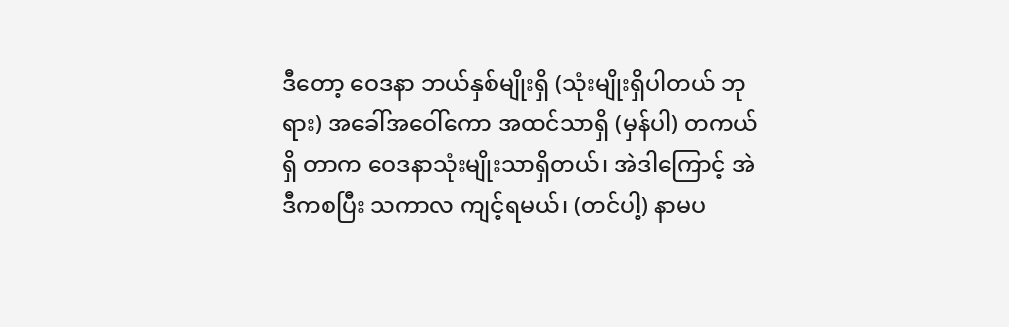ဒီတော့ ဝေဒနာ ဘယ်နှစ်မျိုးရှိ (သုံးမျိုးရှိပါတယ် ဘုရား) အခေါ်အဝေါ်ကော အထင်သာရှိ (မှန်ပါ) တကယ်ရှိ တာက ဝေဒနာသုံးမျိုးသာရှိတယ်၊ အဲဒါကြောင့် အဲ ဒီကစပြီး သကာလ ကျင့်ရမယ်၊ (တင်ပါ့) နာမပ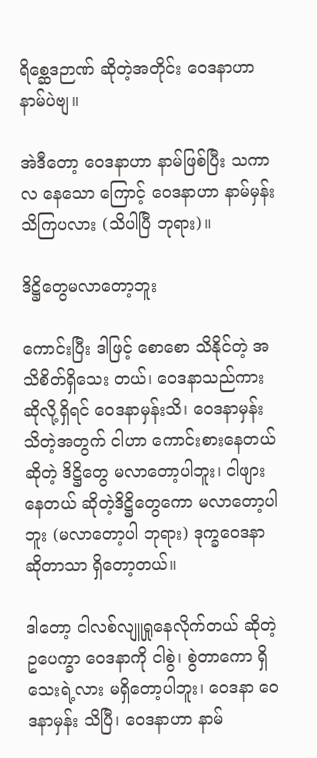ရိစ္ဆေဒဉာဏ် ဆိုတဲ့အတိုင်း ဝေဒနာဟာ နာမ်ပဲဗျ။

အဲဒီတော့ ဝေဒနာဟာ နာမ်ဖြစ်ပြီး သကာလ နေသော ကြောင့် ဝေဒနာဟာ နာမ်မှန်း သိကြပလား (သိပါပြီ ဘုရား)။

ဒိဋ္ဌိတွေမလာတော့ဘူး

ကောင်းပြီး ဒါဖြင့် စောစော သိနိုင်တဲ့ အသိစိတ်ရှိသေး တယ်၊ ဝေဒနာသည်ကားဆိုလို့ရှိရင် ဝေဒနာမှန်းသိ၊ ဝေဒနာမှန်း သိတဲ့အတွက် ငါဟာ ကောင်းစားနေတယ်ဆိုတဲ့ ဒိဋ္ဌိတွေ မလာတော့ပါဘူး၊ ငါဖျားနေတယ် ဆိုတဲ့ဒိဋ္ဌိတွေကော မလာတော့ပါ ဘူး (မလာတော့ပါ ဘုရား) ဒုက္ခဝေဒနာ ဆိုတာသာ ရှိတော့တယ်။

ဒါတော့ ငါလစ်လျူရှုနေလိုက်တယ် ဆိုတဲ့ ဥပေက္ခာ ဝေဒနာကို ငါစွဲ၊ စွဲတာကော ရှိသေးရဲ့လား မရှိတော့ပါဘူး၊ ဝေဒနာ ဝေဒနာမှန်း သိပြီ၊ ဝေဒနာဟာ နာမ်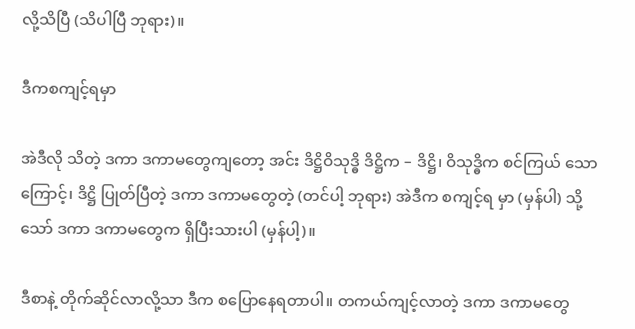လို့သိပြီ (သိပါပြီ ဘုရား)။

ဒီကစကျင့်ရမှာ

အဲဒီလို သိတဲ့ ဒကာ ဒကာမတွေကျတော့ အင်း ဒိဋ္ဌိဝိသုဒ္ဓိ ဒိဋ္ဌိက – ဒိဋ္ဌိ၊ ဝိသုဒ္ဓိက စင်ကြယ် သောကြောင့်၊ ဒိဋ္ဌိ ပြုတ်ပြီတဲ့ ဒကာ ဒကာမတွေတဲ့ (တင်ပါ့ ဘုရား) အဲဒီက စကျင့်ရ မှာ (မှန်ပါ) သို့သော် ဒကာ ဒကာမတွေက ရှိပြီးသားပါ (မှန်ပါ့)။

ဒီစာနဲ့ တိုက်ဆိုင်လာလို့သာ ဒီက စပြောနေရတာပါ။ တကယ်ကျင့်လာတဲ့ ဒကာ ဒကာမတွေ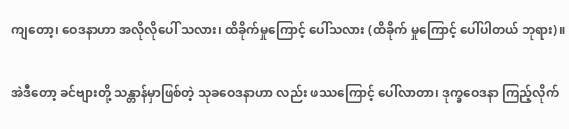ကျတော့၊ ဝေဒနာဟာ အလိုလိုပေါ် သလား၊ ထိခိုက်မှုကြောင့် ပေါ်သလား (ထိခိုက် မှုကြောင့် ပေါ်ပါတယ် ဘုရား)။

အဲဒီတော့ ခင်ဗျားတို့ သန္တာန်မှာဖြစ်တဲ့ သုခဝေဒနာဟာ လည်း ဖဿကြောင့် ပေါ်လာတာ၊ ဒုက္ခဝေဒနာ ကြည့်လိုက်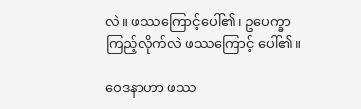လဲ။ ဖဿကြောင့်ပေါ်၏၊ ဥပေက္ခာကြည့်လိုက်လဲ ဖဿကြောင့် ပေါ်၏။

ဝေဒနာဟာ ဖဿ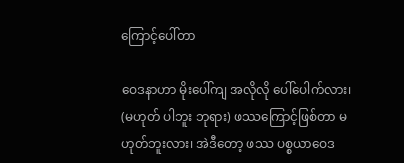ကြောင့်ပေါ်တာ

ဝေဒနာဟာ မိုးပေါ်ကျ အလိုလို ပေါ်ပေါက်လား၊ (မဟုတ် ပါဘူး ဘုရား) ဖဿကြောင့်ဖြစ်တာ မဟုတ်ဘူးလား၊ အဲဒီတော့ ဖဿ ပစ္စယာဝေဒ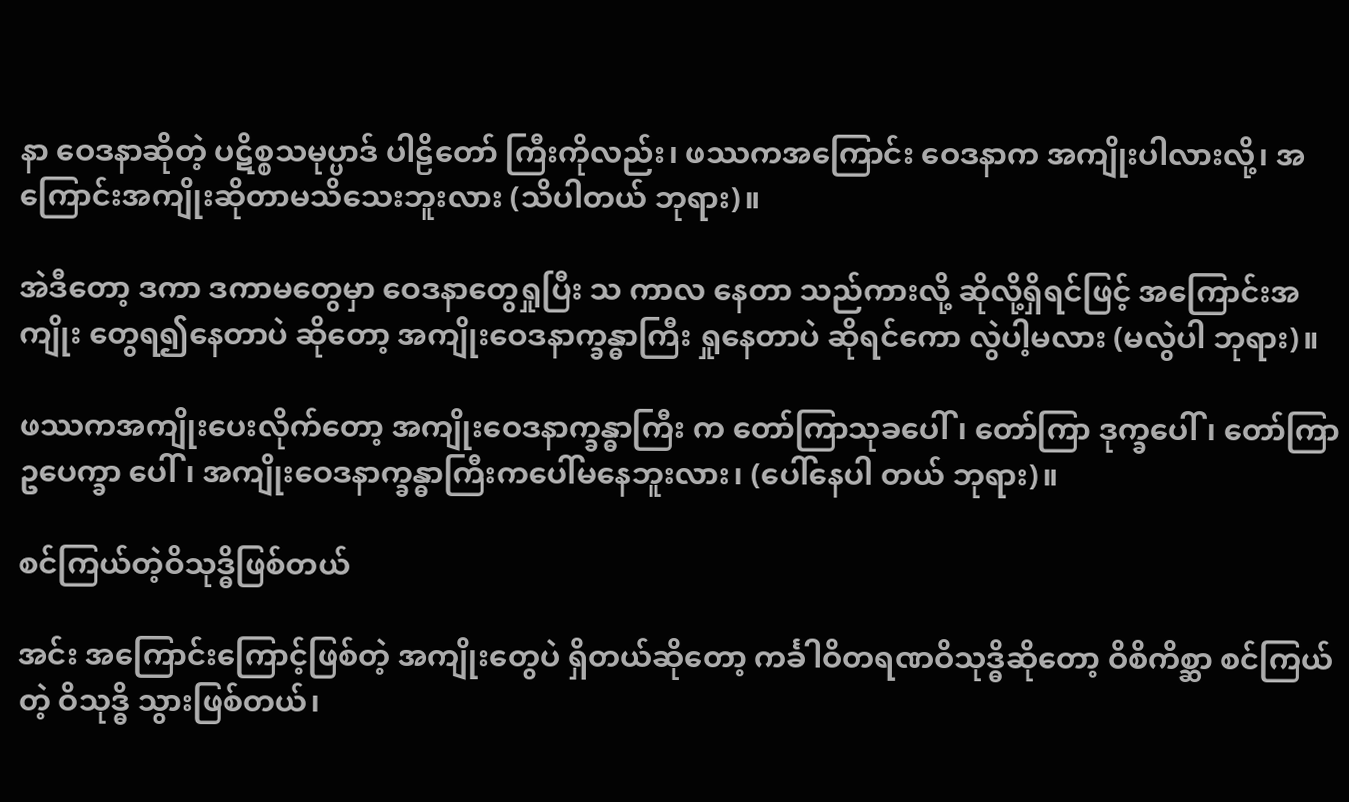နာ ဝေဒနာဆိုတဲ့ ပဋိစ္စသမုပ္ပာဒ် ပါဠိတော် ကြီးကိုလည်း၊ ဖဿကအကြောင်း ဝေဒနာက အကျိုးပါလားလို့၊ အကြောင်းအကျိုးဆိုတာမသိသေးဘူးလား (သိပါတယ် ဘုရား)။

အဲဒီတော့ ဒကာ ဒကာမတွေမှာ ဝေဒနာတွေရှုပြီး သ ကာလ နေတာ သည်ကားလို့ ဆိုလို့ရှိရင်ဖြင့် အကြောင်းအကျိုး တွေရ၍နေတာပဲ ဆိုတော့ အကျိုးဝေဒနာက္ခန္ဓာကြီး ရှုနေတာပဲ ဆိုရင်ကော လွဲပါ့မလား (မလွဲပါ ဘုရား)။

ဖဿကအကျိုးပေးလိုက်တော့ အကျိုးဝေဒနာက္ခန္ဓာကြီး က တော်ကြာသုခပေါ်၊ တော်ကြာ ဒုက္ခပေါ်၊ တော်ကြာဥပေက္ခာ ပေါ်၊ အကျိုးဝေဒနာက္ခန္ဓာကြီးကပေါ်မနေဘူးလား၊ (ပေါ်နေပါ တယ် ဘုရား)။

စင်ကြယ်တဲ့ဝိသုဒ္ဓိဖြစ်တယ်

အင်း အကြောင်းကြောင့်ဖြစ်တဲ့ အကျိုးတွေပဲ ရှိတယ်ဆိုတော့ ကင်္ခါဝိတရဏဝိသုဒ္ဓိဆိုတော့ ဝိစိကိစ္ဆာ စင်ကြယ်တဲ့ ဝိသုဒ္ဓိ သွားဖြစ်တယ်၊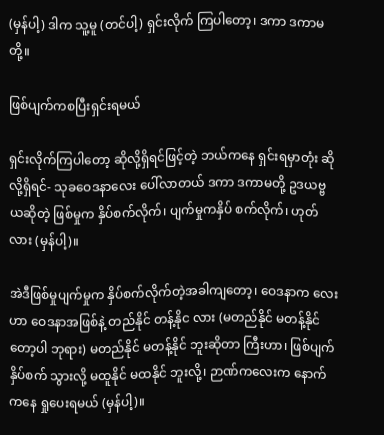(မှန်ပါ့) ဒါက သူ့မူ (တင်ပါ့) ရှင်းလိုက် ကြပါတော့၊ ဒကာ ဒကာမတို့။

ဖြစ်ပျက်ကစပြီးရှင်းရမယ်

ရှင်းလိုက်ကြပါတော့ ဆိုလို့ရှိရင်ဖြင့်တဲ့ ဘယ်ကနေ ရှင်းရမှာတုံး ဆိုလို့ရှိရင်- သုခဝေဒနာလေး ပေါ်လာတယ် ဒကာ ဒကာမတို့ ဥဒယဗ္ဗယဆိုတဲ့ ဖြစ်မှုက နှိပ်စက်လိုက်၊ ပျက်မှုကနှိပ် စက်လိုက်၊ ဟုတ်လား (မှန်ပါ့)။

အဲဒီဖြစ်မှုပျက်မှုက နှိပ်စက်လိုက်တဲ့အခါကျတော့၊ ဝေဒနာက လေးဟာ ဝေဒနာအဖြစ်နဲ့ တည်နိုင် တန့်နိုင လား (မတည်နိုင် မတန့်နိုင်တော့ပါ ဘုရား) မတည်နိုင် မတန့်နိုင် ဘူးဆိုတာ ကြီးဟာ၊ ဖြစ်ပျက်နှိပ်စက် သွားလို့ မထူနိုင် မထနိုင် ဘူးလို့၊ ဉာဏ်ကလေးက နောက်ကနေ ရှုပေးရမယ် (မှန်ပါ့)။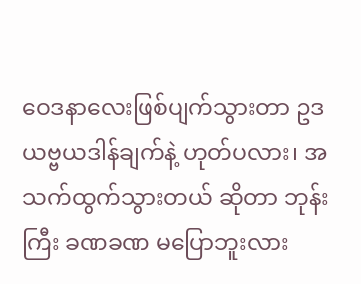ဝေဒနာလေးဖြစ်ပျက်သွားတာ ဥဒယဗ္ဗယဒါန်ချက်နဲ့ ဟုတ်ပလား၊ အသက်ထွက်သွားတယ် ဆိုတာ ဘုန်းကြီး ခဏခဏ မပြောဘူးလား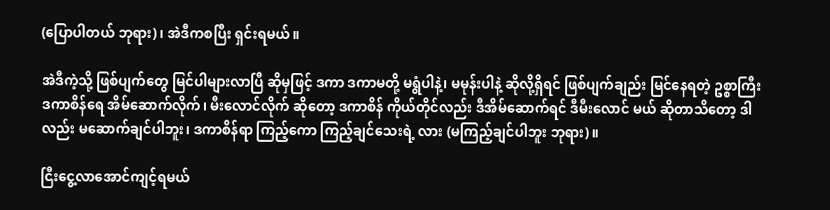(ပြောပါတယ် ဘုရား)၊ အဲဒီကစပြီး ရှင်းရမယ်။

အဲဒီကဲ့သို့ ဖြစ်ပျက်တွေ မြင်ပါများလာပြီ ဆိုမှဖြင့် ဒကာ ဒကာမတို့ မရွံပါနဲ့၊ မမုန်းပါနဲ့ ဆိုလို့ရှိရင် ဖြစ်ပျက်ချည်း မြင်နေရတဲ့ ဥစ္စာကြီး ဒကာစိန်ရေ အိမ်ဆောက်လိုက်၊ မီးလောင်လိုက် ဆိုတော့ ဒကာစိန် ကိုယ်တိုင်လည်း ဒီအိမ်ဆောက်ရင် ဒီမီးလောင် မယ် ဆိုတာသိတော့ ဒါလည်း မဆောက်ချင်ပါဘူး၊ ဒကာစိန်ရာ ကြည့်ကော ကြည့်ချင်သေးရဲ့ လား (မကြည့်ချင်ပါဘူး ဘုရား)။

ငြီးငွေ့လာအောင်ကျင့်ရမယ်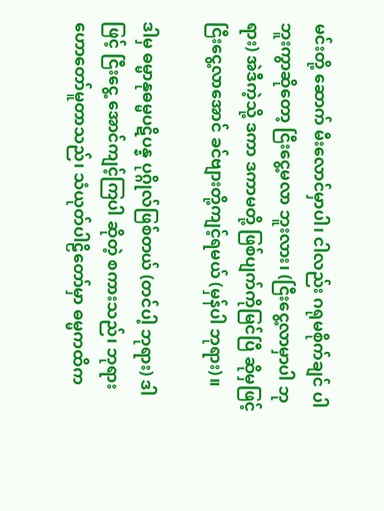မင်းတို့ ဆောက် မီးလောင်မှာပါ၊ ငါလည်း ဂရုမစိုက်ချင် ပါဘူးကွာဆိုတော့ ငြီးငွေ့မလာ ဘူးလား၊ (ငြီးငွေ့လာမှာပါ ဘုရား) အဲဒီကဲ့သို့ ဒကာ ဒကာမတို့ ဖြစ်ပျက်ကိုမြင်ပြီ ဆိုမှဖြင့် ငြီးငွေ့လာအောင် ခင်ဗျားတို့ကျင့်ရမယ် (မှန်ပါ ဘုရား)။

ဒါမှ ဓမ္မာနုဓမ္မပဋိပန္န ပုဂ္ဂိုလ်ဖြစ်တယ် (တင်ပါ့ ဘုရား) ဒါဖြင့် ငြီးငွေ့ အောင်ကျင့်ကြပါ ဆိုတဲ့ စကားသည်၊ ဘုရား ဟောတော်မူတာသည်၊ သံယုတ်ပါဠိတော်မှာ ဓမ္မကထိက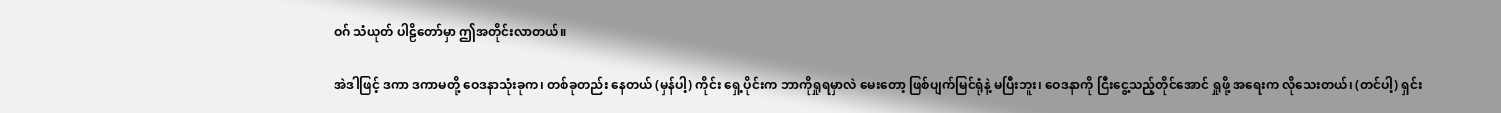ဝဂ် သံယုတ် ပါဠိတော်မှာ ဤအတိုင်းလာတယ်။

အဲဒါဖြင့် ဒကာ ဒကာမတို့ ဝေဒနာသုံးခုက၊ တစ်ခုတည်း နေတယ် (မှန်ပါ့) ကိုင်း ရှေ့ပိုင်းက ဘာကိုရှုရမှာလဲ မေးတော့ ဖြစ်ပျက်မြင်ရုံနဲ့ မပြီးဘူး၊ ဝေဒနာကို ငြီးငွေ့သည့်တိုင်အောင် ရှုဖို့ အရေးက လိုသေးတယ်၊ (တင်ပါ့) ရှင်း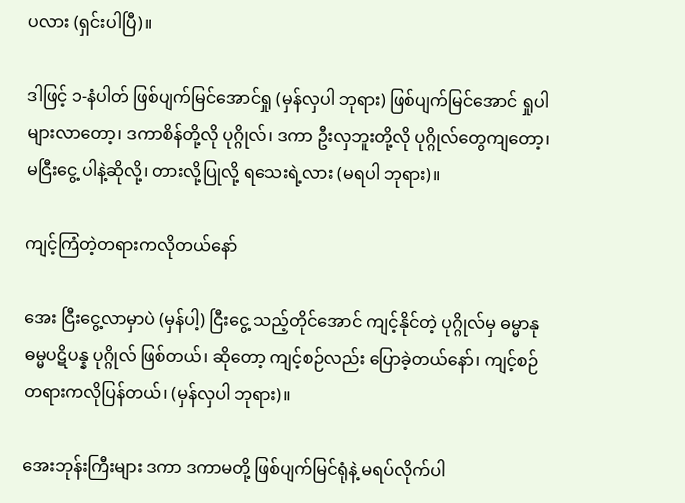ပလား (ရှင်းပါပြီ)။

ဒါဖြင့် ၁-နံပါတ် ဖြစ်ပျက်မြင်အောင်ရှု (မှန်လှပါ ဘုရား) ဖြစ်ပျက်မြင်အောင် ရှုပါများလာတော့၊ ဒကာစိန်တို့လို ပုဂ္ဂိုလ်၊ ဒကာ ဦးလှဘူးတို့လို ပုဂ္ဂိုလ်တွေကျတော့၊ မငြီးငွေ့ ပါနဲ့ဆိုလို့၊ တားလို့ပြုလို့ ရသေးရဲ့လား (မရပါ ဘုရား)။

ကျင့်ကြံတဲ့တရားကလိုတယ်နော်

အေး ငြီးငွေ့လာမှာပဲ (မှန်ပါ့) ငြီးငွေ့ သည့်တိုင်အောင် ကျင့်နိုင်တဲ့ ပုဂ္ဂိုလ်မှ ဓမ္မာနုဓမ္မပဋိပန္န ပုဂ္ဂိုလ် ဖြစ်တယ်၊ ဆိုတော့ ကျင့်စဉ်လည်း ပြောခဲ့တယ်နော်၊ ကျင့်စဉ်တရားကလိုပြန်တယ်၊ (မှန်လှပါ ဘုရား)။

အေးဘုန်းကြီးများ ဒကာ ဒကာမတို့ ဖြစ်ပျက်မြင်ရုံနဲ့ မရပ်လိုက်ပါ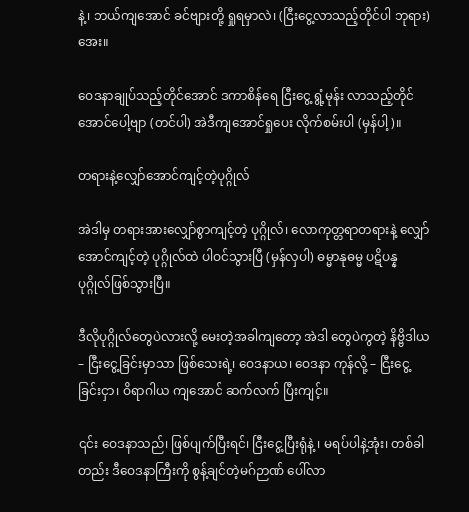နဲ့၊ ဘယ်ကျအောင် ခင်ဗျားတို့ ရှုရမှာလဲ၊ (ငြီးငွေ့လာသည့်တိုင်ပါ ဘုရား) အေး။

ဝေဒနာချုပ်သည့်တိုင်အောင် ဒကာစိန်ရေ ငြီးငွေ့ ရွံ့မုန်း လာသည့်တိုင်အောင်ပေါ့ဗျာ (တင်ပါ) အဲဒီကျအောင်ရှုပေး လိုက်စမ်းပါ (မှန်ပါ့)။

တရားနဲ့လျှော်အောင်ကျင့်တဲ့ပုဂ္ဂိုလ်

အဲဒါမှ တရားအားလျှော်စွာကျင့်တဲ့ ပုဂ္ဂိုလ်၊ လောကုတ္တရာတရားနဲ့ လျှော်အောင်ကျင့်တဲ့ ပုဂ္ဂိုလ်ထဲ ပါဝင်သွားပြီ (မှန်လှပါ) ဓမ္မာနုဓမ္မ ပဋိပန္န ပုဂ္ဂိုလ်ဖြစ်သွားပြီ။

ဒီလိုပုဂ္ဂိုလ်တွေပဲလားလို့ မေးတဲ့အခါကျတော့ အဲဒါ တွေပဲကွတဲ့ နိဗ္ဗိဒါယ – ငြီးငွေ့ခြင်းမှာသာ ဖြစ်သေးရဲ့၊ ဝေဒနာယ၊ ဝေဒနာ ကုန်လို့ – ငြီးငွေ့ခြင်းငှာ၊ ဝိရာဂါယ ကျအောင် ဆက်လက် ပြီးကျင့်။

၎င်း ဝေဒနာသည်၊ ဖြစ်ပျက်ပြီးရင်၊ ငြီးငွေ့ပြီးရုံနဲ့ ၊ မရပ်ပါနဲ့အုံး၊ တစ်ခါတည်း ဒီဝေဒနာကြီးကို စွန့်ချင်တဲ့မဂ်ဉာဏ် ပေါ်လာ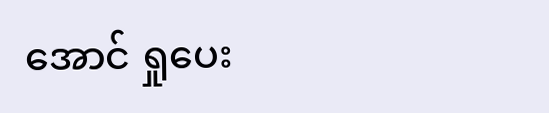အောင် ရှုပေး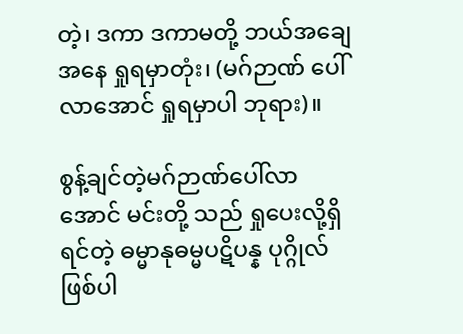တဲ့၊ ဒကာ ဒကာမတို့ ဘယ်အချေအနေ ရှုရမှာတုံး၊ (မဂ်ဉာဏ် ပေါ်လာအောင် ရှုရမှာပါ ဘုရား)။

စွန့်ချင်တဲ့မဂ်ဉာဏ်ပေါ်လာအောင် မင်းတို့ သည် ရှုပေးလို့ရှိရင်တဲ့ ဓမ္မာနုဓမ္မပဋိပန္န ပုဂ္ဂိုလ် ဖြစ်ပါ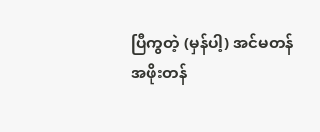ပြီကွတဲ့ (မှန်ပါ့) အင်မတန် အဖိုးတန်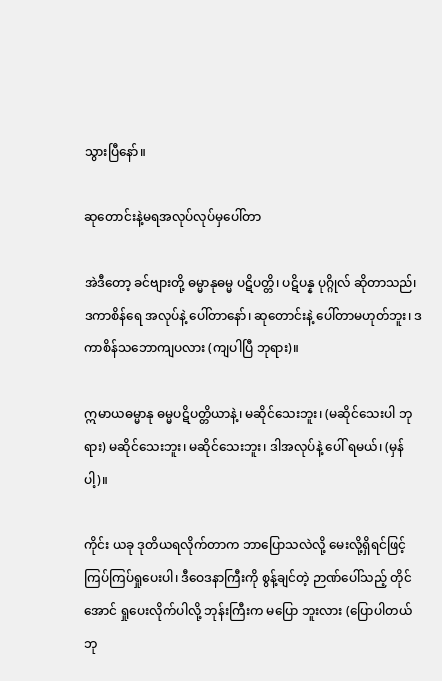သွားပြီနော်။

ဆုတောင်းနဲ့မရအလုပ်လုပ်မှပေါ်တာ

အဲဒီတော့ ခင်ဗျားတို့ ဓမ္မာနုဓမ္မ ပဋိပတ္တိ၊ ပဋိပန္န ပုဂ္ဂိုလ် ဆိုတာသည်၊ ဒကာစိန်ရေ အလုပ်နဲ့ ပေါ်တာနော်၊ ဆုတောင်းနဲ့ ပေါ်တာမဟုတ်ဘူး၊ ဒကာစိန်သဘောကျပလား (ကျပါပြီ ဘုရား)။

ဣမာယဓမ္မာနု ဓမ္မပဋိပတ္တိယာနဲ့၊ မဆိုင်သေးဘူး၊ (မဆိုင်သေးပါ ဘုရား) မဆိုင်သေးဘူး၊ မဆိုင်သေးဘူး၊ ဒါအလုပ်နဲ့ ပေါ် ရမယ်၊ (မှန်ပါ့)။

ကိုင်း ယခု ဒုတိယရလိုက်တာက ဘာပြောသလဲလို့ မေးလို့ရှိရင်ဖြင့် ကြပ်ကြပ်ရှုပေးပါ၊ ဒီဝေဒနာကြီးကို စွန့်ချင်တဲ့ ဉာဏ်ပေါ်သည့် တိုင်အောင် ရှုပေးလိုက်ပါလို့ ဘုန်းကြီးက မပြော ဘူးလား (ပြောပါတယ် ဘု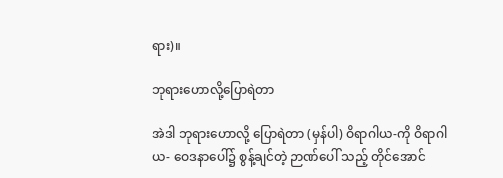ရား)။

ဘုရားဟောလို့ပြောရဲတာ

အဲဒါ ဘုရားဟောလို့ ပြောရဲတာ (မှန်ပါ) ဝိရာဂါယ-ကို ဝိရာဂါယ- ဝေဒနာပေါ်၌ စွန့်ချင်တဲ့ ဉာဏ်ပေါ် သည့် တိုင်အောင်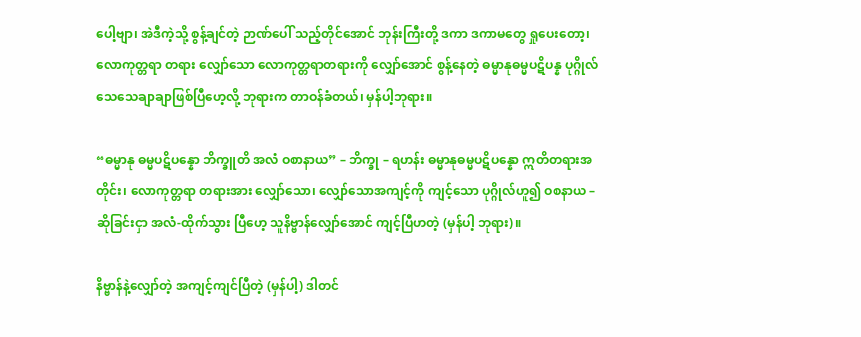ပေါ့ဗျာ၊ အဲဒီကဲ့သို့ စွန့်ချင်တဲ့ ဉာဏ်ပေါ် သည့်တိုင်အောင် ဘုန်းကြီးတို့ ဒကာ ဒကာမတွေ ရှုပေးတော့၊ လောကုတ္တရာ တရား လျှော်သော လောကုတ္တရာတရားကို လျှော်အောင် စွန့်နေတဲ့ ဓမ္မာနုဓမ္မပဋိပန္န ပုဂ္ဂိုလ် သေသေချာချာဖြစ်ပြီဟေ့လို့ ဘုရားက တာဝန်ခံတယ်၊ မှန်ပါ့ဘုရား။

“ဓမ္မာနု ဓမ္မပဋိပန္နော ဘိက္ခူတိ အလံ ဝစာနာယ” – ဘိက္ခု – ရဟန်း ဓမ္မာနုဓမ္မပဋိပန္နော ဣတိတရားအတိုင်း၊ လောကုတ္တရာ တရားအား လျှော်သော၊ လျှော်သောအကျင့်ကို ကျင့်သော ပုဂ္ဂိုလ်ဟူ၍ ဝစနာယ – ဆိုခြင်းငှာ အလံ-ထိုက်သွား ပြီဟေ့ သူနိဗ္ဗာန်လျှော်အောင် ကျင့်ပြီဟတဲ့ (မှန်ပါ့ ဘုရား)။

နိဗ္ဗာန်နဲ့လျှော်တဲ့ အကျင့်ကျင်ပြီတဲ့ (မှန်ပါ့) ဒါတင်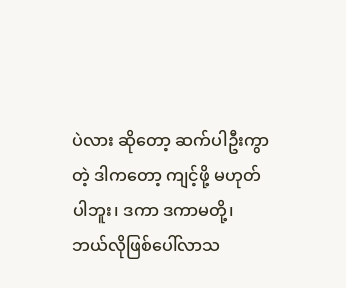ပဲလား ဆိုတော့ ဆက်ပါဦးကွာတဲ့ ဒါကတော့ ကျင့်ဖို့ မဟုတ်ပါဘူး၊ ဒကာ ဒကာမတို့၊ ဘယ်လိုဖြစ်ပေါ်လာသ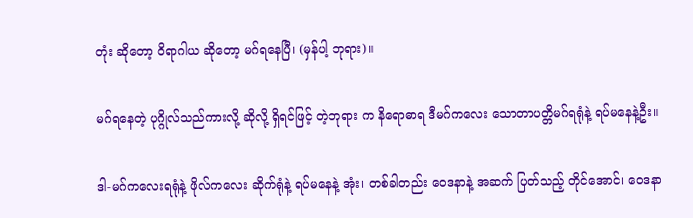တုံး ဆိုတော့ ဝိရာဂါယ ဆိုတော့ မဂ်ရနေပြီ၊ (မှန်ပါ့ ဘုရား)။

မဂ်ရနေတဲ့ ပုဂ္ဂိုလ်သည်ကားလို့ ဆိုလို့ ရှိရင်ဖြင့် တဲ့ဘုရား က နိရောဓာရ ဒီမဂ်ကလေး သောတာပတ္တိမဂ်ရရုံနဲ့ ရပ်မနေနဲ့ဦး။

ဒါ-မဂ်ကလေးရရုံနဲ့ ဖိုလ်ကလေး ဆိုက်ရုံနဲ့ ရပ်မနေနဲ့ အုံး၊ တစ်ခါတည်း ဝေဒနာနဲ့ အဆက် ပြတ်သည့် တိုင်အောင်၊ ဝေဒနာ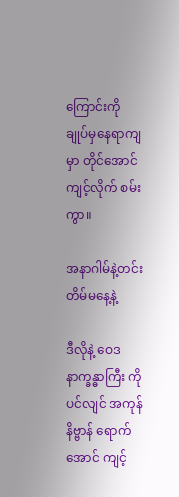ကြောင်းကို ချုပ်မှနေရာကျမှာ တိုင်အောင် ကျင့်လိုက် စမ်းကွာ။

အနာဂါမ်နဲ့တင်းတိမ်မနေ့နဲ့

ဒီလိုနဲ့ ဝေဒနာက္ခန္ဓာကြီး ကိုပင်လျင် အကုန်နိဗ္ဗာန် ရောက်အောင် ကျင့်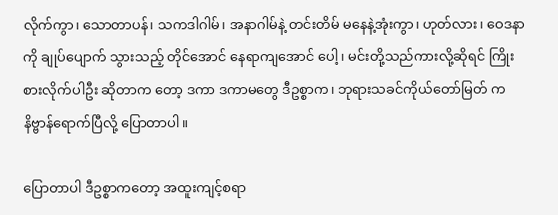လိုက်ကွာ၊ သောတာပန်၊ သကဒါဂါမ်၊ အနာဂါမ်နဲ့ တင်းတိမ် မနေနဲ့အုံးကွာ၊ ဟုတ်လား၊ ဝေဒနာကို ချုပ်ပျောက် သွားသည့် တိုင်အောင် နေရာကျအောင် ပေါ့၊ မင်းတို့သည်ကားလို့ဆိုရင် ကြိုးစားလိုက်ပါဦး ဆိုတာက တော့ ဒကာ ဒကာမတွေ ဒီဥစ္စာက၊ ဘုရားသခင်ကိုယ်တော်မြတ် က နိဗ္ဗာန်ရောက်ပြီလို့ ပြောတာပါ။

ပြောတာပါ ဒီဥစ္စာကတော့ အထူးကျင့်စရာ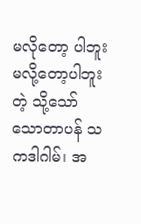မလိုတော့ ပါဘူး မလို့တော့ပါဘူးတဲ့ သို့သော် သောတာပန် သကဒါဂါမ်၊ အ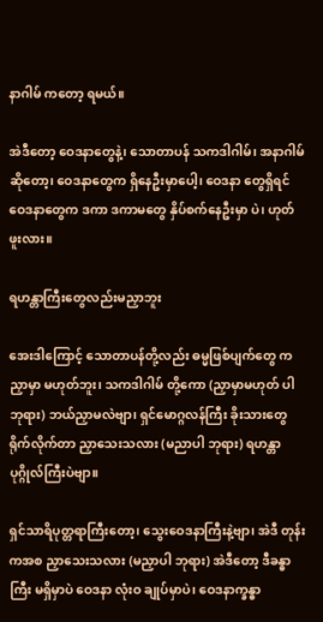နာဂါမ် ကတော့ ရမယ်။

အဲဒီတော့ ဝေဒနာတွေနဲ့၊ သောတာပန် သကဒါဂါမ်၊ အနာဂါမ်ဆိုတော့၊ ဝေဒနာတွေက ရှိနေဦးမှာပေါ့၊ ဝေဒနာ တွေရှိရင် ဝေဒနာတွေက ဒကာ ဒကာမတွေ နှိပ်စက်နေဦးမှာ ပဲ၊ ဟုတ်ဖူးလား။

ရဟန္တာကြီးတွေလည်းမညှာဘူး

အေးဒါကြောင့် သောတာပန်တို့လည်း ဓမ္မဖြစ်ပျက်တွေ က ညှာမှာ မဟုတ်ဘူး၊ သကဒါဂါမ် တို့ကော (ညှာမှာမဟုတ် ပါ ဘုရား) ဘယ်ညှာမလဲဗျာ၊ ရှင်မောဂ္ဂလန်ကြီး ခိုးသားတွေ ရိုက်လိုက်တာ ညှာသေးသလား (မညာပါ ဘုရား) ရဟန္တာ ပုဂ္ဂိုလ်ကြီးပဲဗျာ။

ရှင်သာရိပုတ္တရာကြီးတော့၊ သွေးဝေဒနာကြီးနဲ့ဗျာ၊ အဲဒီ တုန်းကအစ ညှာသေးသလား (မညှာပါ ဘုရား) အဲဒီတော့ ဒီခန္ဓာ ကြီး မရှိမှာပဲ ဝေဒနာ လုံးဝ ချုပ်မှာပဲ၊ ဝေဒနာက္ခန္ဓာ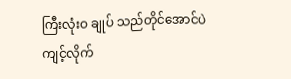ကြီးလုံးဝ ချုပ် သည်တိုင်အောင်ပဲ ကျင့်လိုက်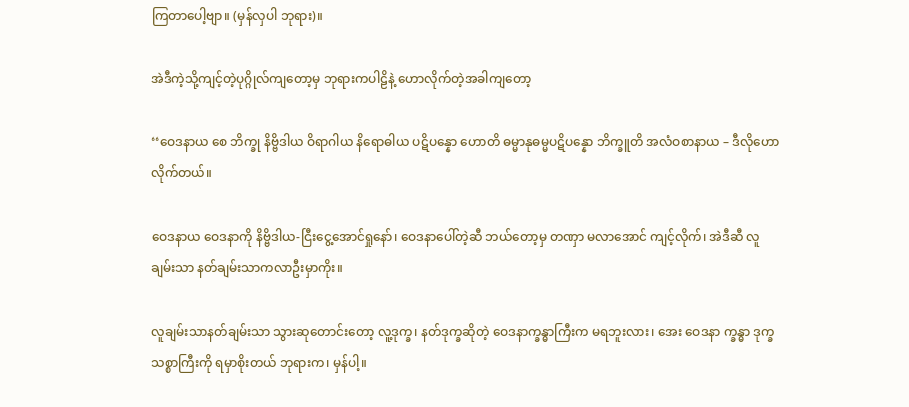ကြတာပေါ့ဗျာ။ (မှန်လှပါ ဘုရား)။

အဲဒီကဲ့သို့ကျင့်တဲ့ပုဂ္ဂိုလ်ကျတော့မှ ဘုရားကပါဠိနဲ့ ဟောလိုက်တဲ့အခါကျတော့

‘‘ဝေဒနာယ စေ ဘိက္ခု နိဗ္ဗိဒါယ ဝိရာဂါယ နိရောဓါယ ပဋိပန္နော ဟောတိ ဓမ္မာနုဓမ္မပဋိပန္နော ဘိက္ခူတိ အလံဝစာနာယ – ဒီလိုဟောလိုက်တယ်။

ဝေဒနာယ ဝေဒနာကို နိဗ္ဗိဒါယ-ငြီးငွေ့အောင်ရှုနော်၊ ဝေဒနာပေါ်တဲ့ဆီ ဘယ်တော့မှ တဏှာ မလာအောင် ကျင့်လိုက်၊ အဲဒီဆီ လူချမ်းသာ နတ်ချမ်းသာကလာဦးမှာကိုး။

လူချမ်းသာနတ်ချမ်းသာ သွားဆုတောင်းတော့ လူ့ဒုက္ခ၊ နတ်ဒုက္ခဆိုတဲ့ ဝေဒနာက္ခန္ဓာကြီးက မရဘူးလား၊ အေး ဝေဒနာ က္ခန္ဓာ ဒုက္ခသစ္စာကြီးကို ရမှာစိုးတယ် ဘုရားက၊ မှန်ပါ့။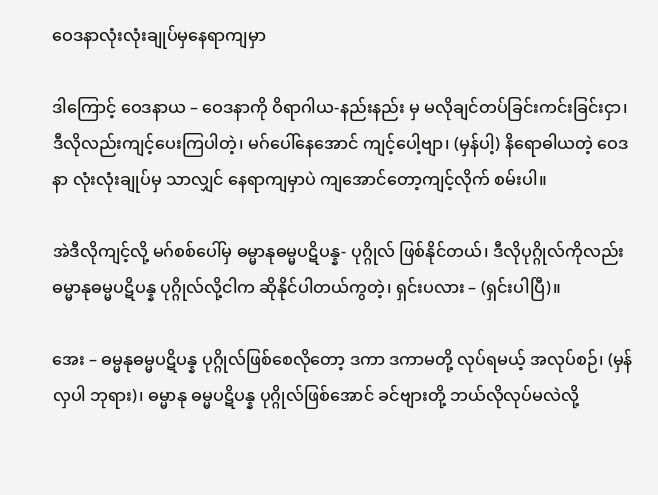ဝေဒနာလုံးလုံးချုပ်မှနေရာကျမှာ

ဒါကြောင့် ဝေဒနာယ – ဝေဒနာကို ဝိရာဂါယ-နည်းနည်း မှ မလိုချင်တပ်ခြင်းကင်းခြင်းငှာ၊ ဒီလိုလည်းကျင့်ပေးကြပါတဲ့၊ မဂ်ပေါ်နေအောင် ကျင့်ပေါ့ဗျာ၊ (မှန်ပါ့) နိရောဓါယတဲ့ ဝေဒနာ လုံးလုံးချုပ်မှ သာလျှင် နေရာကျမှာပဲ ကျအောင်တော့ကျင့်လိုက် စမ်းပါ။

အဲဒီလိုကျင့်လို့ မဂ်စစ်ပေါ်မှ ဓမ္မာနုဓမ္မပဋိပန္န- ပုဂ္ဂိုလ် ဖြစ်နိုင်တယ်၊ ဒီလိုပုဂ္ဂိုလ်ကိုလည်း ဓမ္မာနုဓမ္မပဋိပန္န ပုဂ္ဂိုလ်လို့ငါက ဆိုနိုင်ပါတယ်ကွတဲ့၊ ရှင်းပလား – (ရှင်းပါပြီ)။

အေး – ဓမ္မနုဓမ္မပဋိပန္န ပုဂ္ဂိုလ်ဖြစ်စေလိုတော့ ဒကာ ဒကာမတို့ လုပ်ရမယ့် အလုပ်စဉ်၊ (မှန်လှပါ ဘုရား)၊ ဓမ္မာနု ဓမ္မပဋိပန္န ပုဂ္ဂိုလ်ဖြစ်အောင် ခင်ဗျားတို့ ဘယ်လိုလုပ်မလဲလို့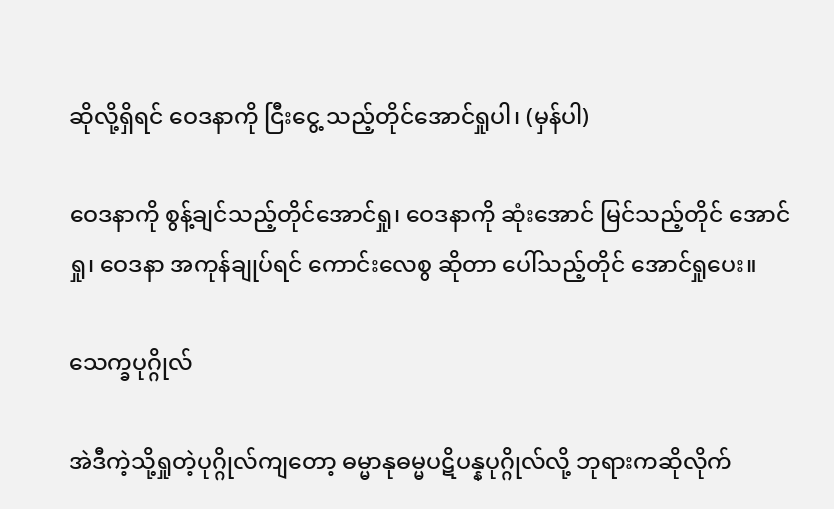ဆိုလို့ရှိရင် ဝေဒနာကို ငြီးငွေ့ သည့်တိုင်အောင်ရှုပါ၊ (မှန်ပါ)

ဝေဒနာကို စွန့်ချင်သည့်တိုင်အောင်ရှု၊ ဝေဒနာကို ဆုံးအောင် မြင်သည့်တိုင် အောင်ရှု၊ ဝေဒနာ အကုန်ချုပ်ရင် ကောင်းလေစွ ဆိုတာ ပေါ်သည့်တိုင် အောင်ရှုပေး။

သေက္ခပုဂ္ဂိုလ်

အဲဒီကဲ့သို့ရှုတဲ့ပုဂ္ဂိုလ်ကျတော့ ဓမ္မာနုဓမ္မပဋိပန္နပုဂ္ဂိုလ်လို့ ဘုရားကဆိုလိုက်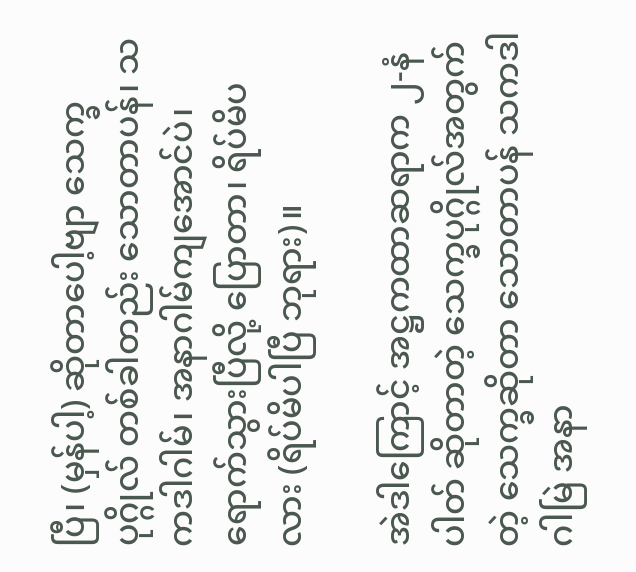ပြီ၊ (မှန်ပါ့) ဆိုတာပေါ့ဗျာ သေက္ခပုဂ္ဂိုလ် တစ်ခါတည်း သောတာပန်၊ သကဒါဂါမ်၊ အနာဂါမ်ကျအောင်ပဲ၊ ရောက်သွားပြီလို့ ပြောတာ၊ ရိပ်မိပလား (ရိပ်မိပါပြီ ဘုရား)။

အဲဒါကြောင့် အဋ္ဌကထာဆရာက ၂-နံပါတ် ဆိုတာတဲ့ သေက္ခပုဂ္ဂိုလ်အတွက်တဲ့ သေက္ခဆိုတာ သောတာပန် သကဒါဂါမြဲ အနာ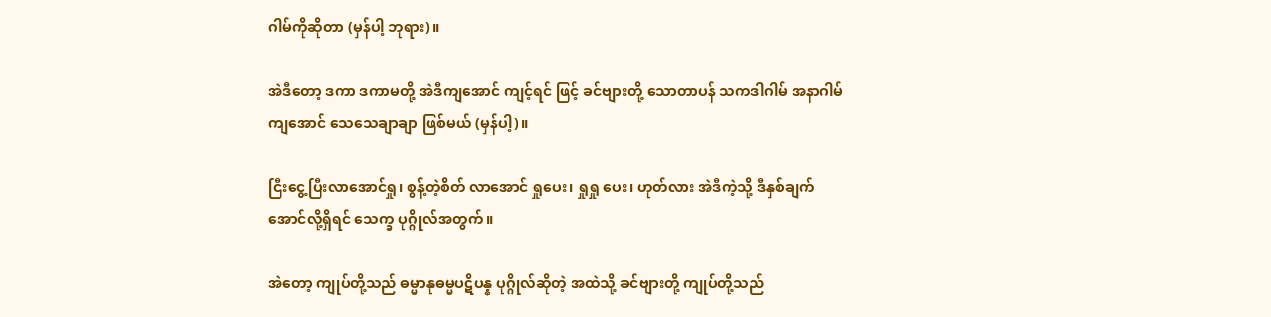ဂါမ်ကိုဆိုတာ (မှန်ပါ့ ဘုရား)။

အဲဒီတော့ ဒကာ ဒကာမတို့ အဲဒီကျအောင် ကျင့်ရင် ဖြင့် ခင်ဗျားတို့ သောတာပန် သကဒါဂါမ် အနာဂါမ် ကျအောင် သေသေချာချာ ဖြစ်မယ် (မှန်ပါ့)။

ငြီးငွေ့ပြီးလာအောင်ရှု၊ စွန့်တဲ့စိတ် လာအောင် ရှုပေး၊ ရှုရှု ပေး၊ ဟုတ်လား အဲဒီကဲ့သို့ ဒီနှစ်ချက် အောင်လို့ရှိရင် သေက္ခ ပုဂ္ဂိုလ်အတွက်။

အဲတော့ ကျုပ်တို့သည် ဓမ္မာနုဓမ္မပဋိပန္န ပုဂ္ဂိုလ်ဆိုတဲ့ အထဲသို့ ခင်ဗျားတို့ ကျုပ်တို့သည်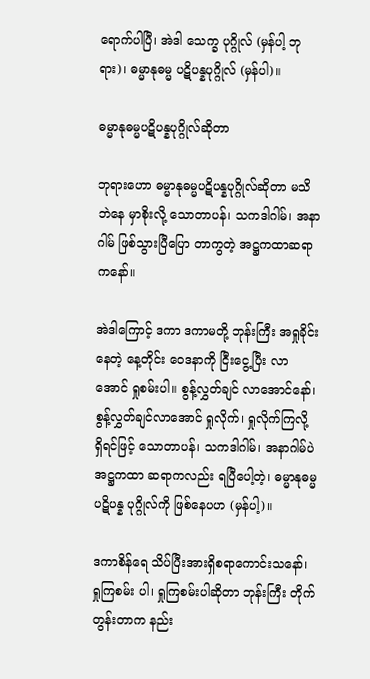ရောက်ပါပြီ၊ အဲဒါ သေက္ခ ပုဂ္ဂိုလ် (မှန်ပါ့ ဘုရား)၊ ဓမ္မာနုဓမ္မ ပဋိပန္နပုဂ္ဂိုလ် (မှန်ပါ)။

ဓမ္မာနုဓမ္မပဋိပန္နပုဂ္ဂိုလ်ဆိုတာ

ဘုရားဟော ဓမ္မာနုဓမ္မပဋိပန္နပုဂ္ဂိုလ်ဆိုတာ မသိဘဲနေ မှာစိုးလို့ သောတာပန်၊ သကဒါဂါမ်၊ အနာဂါမ် ဖြစ်သွားပြီပြော တာကွတဲ့ အဋ္ဌကထာဆရာကနော်။

အဲဒါကြောင့် ဒကာ ဒကာမတို့ ဘုန်းကြီး အရှုခိုင်းနေတဲ့ နေ့တိုင်း ဝေဒနာကို ငြီးငွေ့ပြီး လာအောင် ရှုစမ်းပါ။ စွန့်လွှတ်ချင် လာအောင်နော်၊ စွန့်လွှတ်ချင်လာအောင် ရှုလိုက်၊ ရှုလိုက်ကြလို့ ရှိရင်ဖြင့် သောတာပန်၊ သကဒါဂါမ်၊ အနာဂါမ်ပဲ အဋ္ဌကထာ ဆရာကလည်း ရပြီပေါ့တဲ့၊ ဓမ္မာနုဓမ္မပဋိပန္န ပုဂ္ဂိုလ်ကို ဖြစ်နေပဟ (မှန်ပါ့)။

ဒကာစိန်ရေ သိပ်ပြီးအားရှိစရာကောင်းသနော်၊ ရှုကြစမ်း ပါ၊ ရှုကြစမ်းပါဆိုတာ ဘုန်းကြီး တိုက်တွန်းတာက နည်း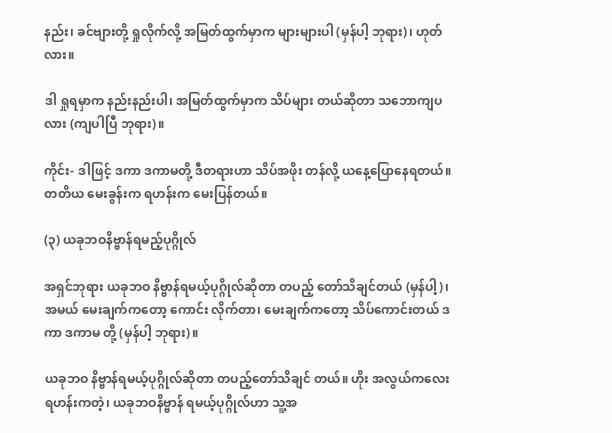နည်း၊ ခင်ဗျားတို့ ရှုလိုက်လို့ အမြတ်ထွက်မှာက များများပါ (မှန်ပါ့ ဘုရား)၊ ဟုတ်လား။

ဒါ ရှုရမှာက နည်းနည်းပါ၊ အမြတ်ထွက်မှာက သိပ်များ တယ်ဆိုတာ သဘောကျပလား (ကျပါပြီ ဘုရား)။

ကိုင်း- ဒါဖြင့် ဒကာ ဒကာမတို့ ဒီတရားဟာ သိပ်အဖိုး တန်လို့ ယနေ့ပြောနေရတယ်။ တတိယ မေးခွန်းက ရဟန်းက မေးပြန်တယ်။

(၃) ယခုဘဝနိဗ္ဗာန်ရမည့်ပုဂ္ဂိုလ်

အရှင်ဘုရား ယခုဘဝ နိဗ္ဗာန်ရမယ့်ပုဂ္ဂိုလ်ဆိုတာ တပည့် တော်သိချင်တယ် (မှန်ပါ့)၊ အမယ် မေးချက်ကတော့ ကောင်း လိုက်တာ၊ မေးချက်ကတော့ သိပ်ကောင်းတယ် ဒကာ ဒကာမ တို့ (မှန်ပါ့ ဘုရား)။

ယခုဘဝ နိဗ္ဗာန်ရမယ့်ပုဂ္ဂိုလ်ဆိုတာ တပည့်တော်သိချင် တယ်။ ဟိုး အလွယ်ကလေး ရဟန်းကတဲ့၊ ယခုဘဝနိဗ္ဗာန် ရမယ့်ပုဂ္ဂိုလ်ဟာ သူ့အ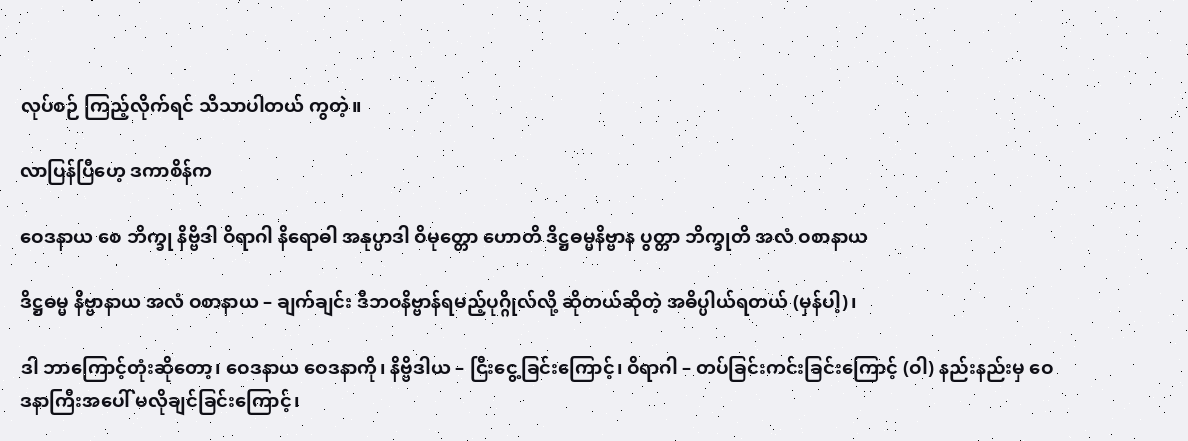လုပ်စဉ် ကြည့်လိုက်ရင် သိသာပါတယ် ကွတဲ့။

လာပြန်ပြီဟေ့ ဒကာစိန်က

ဝေဒနာယ စေ ဘိက္ခု နိဗ္ဗိဒါ ဝိရာဂါ နိရောဓါ အနုပ္ပာဒါ ဝိမုတ္တော ဟောတိ ဒိဋ္ဌဓမ္မနိဗ္ဗာန ပွတ္တာ ဘိက္ခုတိ အလံ ဝစာနာယ

ဒိဋ္ဌဓမ္မ နိဗ္ဗာနာယ အလံ ဝစာနာယ – ချက်ချင်း ဒီဘဝနိဗ္ဗာန်ရမည့်ပုဂ္ဂိုလ်လို့ ဆိုတယ်ဆိုတဲ့ အဓိပ္ပါယ်ရတယ် (မှန်ပါ့)၊

ဒါ ဘာကြောင့်တုံးဆိုတော့၊ ဝေဒနာယ ဝေဒနာကို၊ နိဗ္ဗိဒါယ – ငြီးငွေ့ခြင်းကြောင့်၊ ဝိရာဂါ – တပ်ခြင်းကင်းခြင်းကြောင့် (ဝါ) နည်းနည်းမှ ဝေဒနာကြီးအပေါ် မလိုချင်ခြင်းကြောင့်၊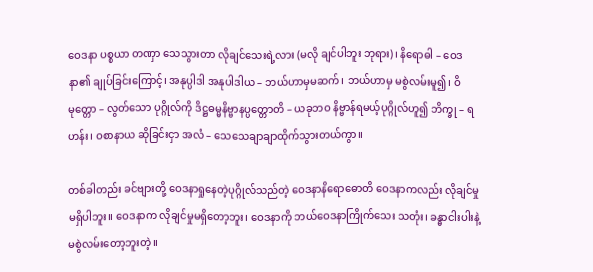ဝေဒနာ ပစ္စယာ တဏှာ သေသွားတာ လိုချင်သေးရဲ့လား (မလို ချင်ပါဘူး ဘုရား)၊ နိရောဓါ – ဝေဒနာ၏ ချုပ်ခြင်းကြောင့်၊ အနုပ္ပါဒါ အနုပါဒါယ – ဘယ်ဟာမှမဆက်၊ ဘယ်ဟာမှ မစွဲလမ်းမူ၍၊ ဝိမုတ္တော – လွတ်သော ပုဂ္ဂိုလ်ကို ဒိဋ္ဌဓမ္မနိဗ္ဗာနပ္ပတ္တောတိ – ယခုဘဝ နိဗ္ဗာန်ရမယ့်ပုဂ္ဂိုလ်ဟူ၍ ဘိက္ခု – ရဟန်း၊ ဝစာနာယ ဆိုခြင်းငှာ အလံ – သေသေချာချာထိုက်သွားတယ်ကွာ။

တစ်ခါတည်း ခင်ဗျားတို့ ဝေဒနာရှုနေတဲ့ပုဂ္ဂိုလ်သည်တဲ့ ဝေဒနာနိရောဓောတိ ဝေဒနာကလည်း လိုချင်မှုမရှိပါဘူး။ ဝေဒနာက လိုချင်မှုမရှိတော့ဘူး၊ ဝေဒနာကို ဘယ်ဝေဒနာကြိုက်သေး သတုံး၊ ခန္ဓာငါးပါးနဲ့ မစွဲလမ်းတော့ဘူးတဲ့။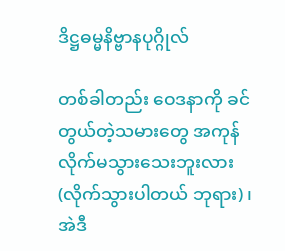ဒိဋ္ဌဓမ္မနိဗ္ဗာနပုဂ္ဂိုလ်

တစ်ခါတည်း ဝေဒနာကို ခင်တွယ်တဲ့သမားတွေ အကုန် လိုက်မသွားသေးဘူးလား (လိုက်သွားပါတယ် ဘုရား)၊ အဲဒီ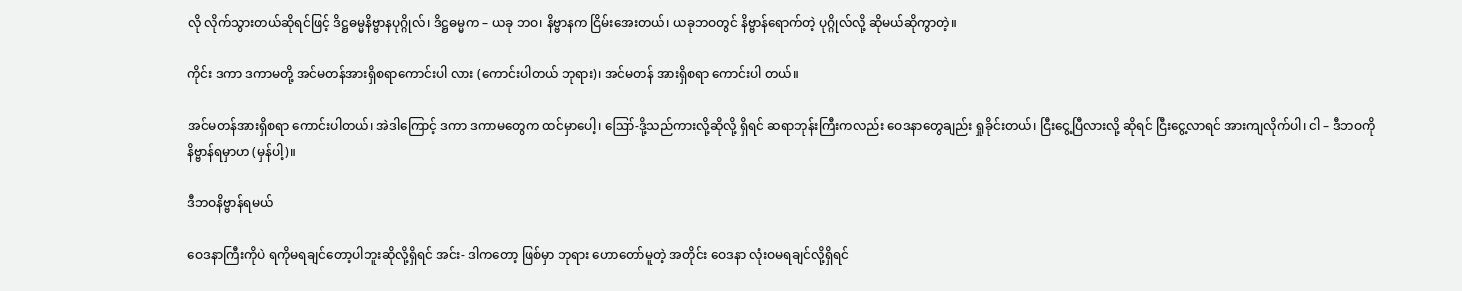လို လိုက်သွားတယ်ဆိုရင်ဖြင့် ဒိဋ္ဌဓမ္မနိဗ္ဗာနပုဂ္ဂိုလ်၊ ဒိဋ္ဌဓမ္မက – ယခု ဘဝ၊ နိဗ္ဗာနက ငြိမ်းအေးတယ်၊ ယခုဘဝတွင် နိဗ္ဗာန်ရောက်တဲ့ ပုဂ္ဂိုလ်လို့ ဆိုမယ်ဆိုကွာတဲ့။

ကိုင်း ဒကာ ဒကာမတို့ အင်မတန်အားရှိစရာကောင်းပါ လား (ကောင်းပါတယ် ဘုရား)၊ အင်မတန် အားရှိစရာ ကောင်းပါ တယ်။

အင်မတန်အားရှိစရာ ကောင်းပါတယ်၊ အဲဒါကြောင့် ဒကာ ဒကာမတွေက ထင်မှာပေါ့၊ ဪ-ဒို့သည်ကားလို့ဆိုလို့ ရှိရင် ဆရာဘုန်းကြီးကလည်း ဝေဒနာတွေချည်း ရှုခိုင်းတယ်၊ ငြီးငွေ့ပြီလားလို့ ဆိုရင် ငြီးငွေ့လာရင် အားကျလိုက်ပါ၊ ငါ – ဒီဘဝကို နိဗ္ဗာန်ရမှာဟ (မှန်ပါ့)။

ဒီဘဝနိဗ္ဗာန်ရမယ်

ဝေဒနာကြီးကိုပဲ ရကိုမရချင်တော့ပါဘူးဆိုလို့ရှိရင် အင်း- ဒါကတော့ ဖြစ်မှာ ဘုရား ဟောတော်မူတဲ့ အတိုင်း ဝေဒနာ လုံးဝမရချင်လို့ရှိရင်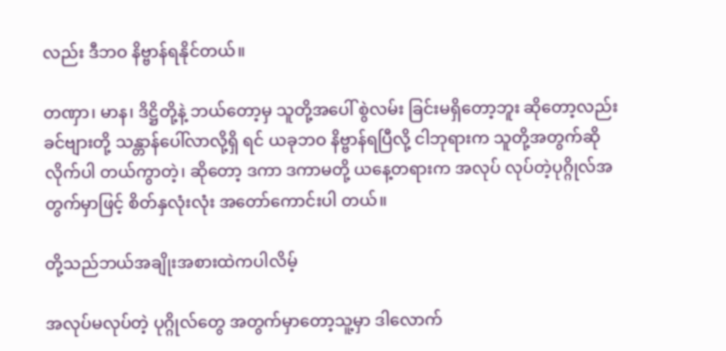လည်း ဒီဘဝ နိဗ္ဗာန်ရနိုင်တယ်။

တဏှာ၊ မာန၊ ဒိဋ္ဌိတို့နဲ့ ဘယ်တော့မှ သူတို့အပေါ် စွဲလမ်း ခြင်းမရှိတော့ဘူး ဆိုတော့လည်း ခင်ဗျားတို့ သန္တာန်ပေါ်လာလို့ရှိ ရင် ယခုဘဝ နိဗ္ဗာန်ရပြီလို့ ငါဘုရားက သူတို့အတွက်ဆိုလိုက်ပါ တယ်ကွာတဲ့၊ ဆိုတော့ ဒကာ ဒကာမတို့ ယနေ့တရားက အလုပ် လုပ်တဲ့ပုဂ္ဂိုလ်အတွက်မှာဖြင့် စိတ်နှလုံးလုံး အတော်ကောင်းပါ တယ်။

တို့သည်ဘယ်အချိုးအစားထဲကပါလိမ့်

အလုပ်မလုပ်တဲ့ ပုဂ္ဂိုလ်တွေ အတွက်မှာတော့သူ့မှာ ဒါလောက်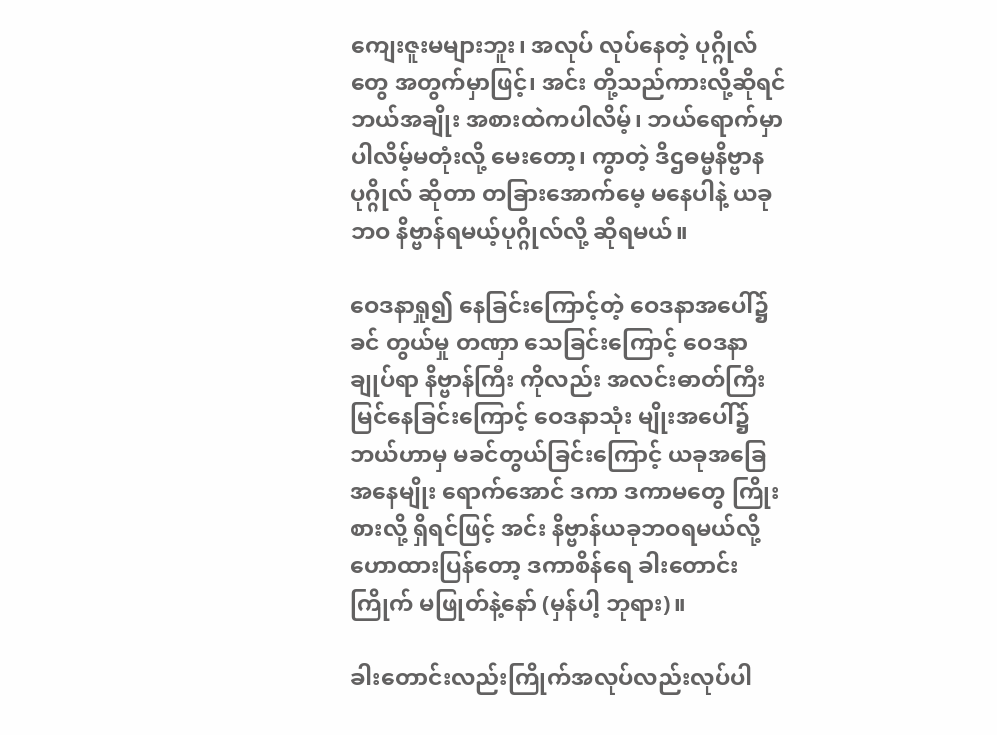ကျေးဇူးမများဘူး၊ အလုပ် လုပ်နေတဲ့ ပုဂ္ဂိုလ်တွေ အတွက်မှာဖြင့်၊ အင်း တို့သည်ကားလို့ဆိုရင် ဘယ်အချိုး အစားထဲကပါလိမ့်၊ ဘယ်ရောက်မှာပါလိမ့်မတုံးလို့ မေးတော့၊ ကွာတဲ့ ဒိဌဓမ္မနိဗ္ဗာနပုဂ္ဂိုလ် ဆိုတာ တခြားအောက်မေ့ မနေပါနဲ့ ယခုဘဝ နိဗ္ဗာန်ရမယ့်ပုဂ္ဂိုလ်လို့ ဆိုရမယ်။

ဝေဒနာရှု၍ နေခြင်းကြောင့်တဲ့ ဝေဒနာအပေါ်၌ ခင် တွယ်မှု တဏှာ သေခြင်းကြောင့် ဝေဒနာချုပ်ရာ နိဗ္ဗာန်ကြီး ကိုလည်း အလင်းဓာတ်ကြီး မြင်နေခြင်းကြောင့် ဝေဒနာသုံး မျိုးအပေါ်၌ ဘယ်ဟာမှ မခင်တွယ်ခြင်းကြောင့် ယခုအခြေအနေမျိုး ရောက်အောင် ဒကာ ဒကာမတွေ ကြိုးစားလို့ ရှိရင်ဖြင့် အင်း နိဗ္ဗာန်ယခုဘဝရမယ်လို့ ဟောထားပြန်တော့ ဒကာစိန်ရေ ခါးတောင်းကြိုက် မဖြုတ်နဲ့နော် (မှန်ပါ့ ဘုရား)။

ခါးတောင်းလည်းကြိုက်အလုပ်လည်းလုပ်ပါ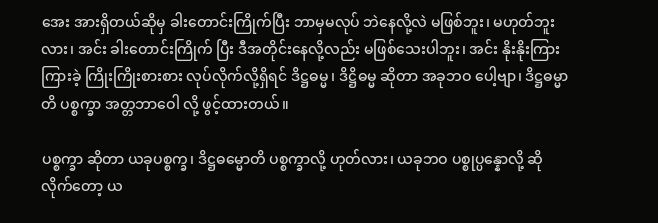အေး အားရှိတယ်ဆိုမှ ခါးတောင်းကြိုက်ပြီး ဘာမှမလုပ် ဘဲနေလို့လဲ မဖြစ်ဘူး၊ မဟုတ်ဘူးလား၊ အင်း ခါးတောင်းကြိုက် ပြီး ဒီအတိုင်းနေလို့လည်း မဖြစ်သေးပါဘူး၊ အင်း နိုးနိုးကြား ကြားခဲ့ ကြိုးကြိုးစားစား လုပ်လိုက်လို့ရှိရင် ဒိဋ္ဌဓမ္မ၊ ဒိဋ္ဌိဓမ္မ ဆိုတာ အခုဘဝ ပေါ့ဗျာ၊ ဒိဋ္ဌဓမ္မာတိ ပစ္စက္ခာ အတ္တဘာဝေါ လို့ ဖွင့်ထားတယ်။

ပစ္စက္ခာ ဆိုတာ ယခုပစ္စက္ခ၊ ဒိဋ္ဌဓမ္မောတိ ပစ္စက္ခာလို့ ဟုတ်လား၊ ယခုဘဝ ပစ္စုပ္ပန္နောလို့ ဆိုလိုက်တော့ ယ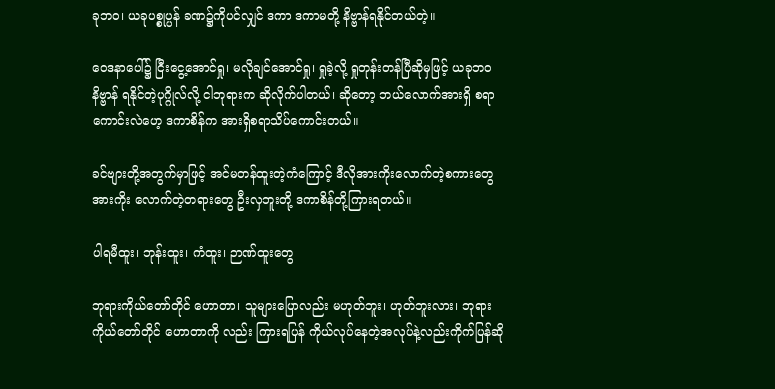ခုဘဝ၊ ယခုပစ္စုပ္ပန် ခဏ၌ကိုပင်လျှင် ဒကာ ဒကာမတို့ နိဗ္ဗာန်ရနိုင်တယ်တဲ့။

ဝေဒနာပေါ်၌ ငြီးငွေ့အောင်ရှု၊ မလိုချင်အောင်ရှု၊ ရှုခဲ့လို့ ရှုတုန်းတန်ပြီဆိုမှဖြင့် ယခုဘဝ နိဗ္ဗာန် ရနိုင်တဲ့ပုဂ္ဂိုလ်လို့ ငါဘုရားက ဆိုလိုက်ပါတယ်၊ ဆိုတော့ ဘယ်လောက်အားရှိ စရာကောင်းလဲဟေ့ ဒကာစိန်က အားရှိစရာသိပ်ကောင်းတယ်။

ခင်ဗျားတို့အတွက်မှာဖြင့် အင်မတန်ထူးတဲ့ကံကြောင့် ဒီလိုအားကိုးလောက်တဲ့စကားတွေ အားကိုး လောက်တဲ့တရားတွေ ဦးလှဘူးတို့ ဒကာစိန်တို့ကြားရတယ်။

ပါရမီထူး၊ ဘုန်းထူး၊ ကံထူး၊ ဉာဏ်ထူးတွေ

ဘုရားကိုယ်တော်တိုင် ဟောတာ၊ သူများပြောလည်း မဟုတ်ဘူး၊ ဟုတ်ဘူးလား၊ ဘုရား ကိုယ်တော်တိုင် ဟောတာကို လည်း ကြားရပြန် ကိုယ်လုပ်နေတဲ့အလုပ်နဲ့လည်းကိုက်ပြန်ဆို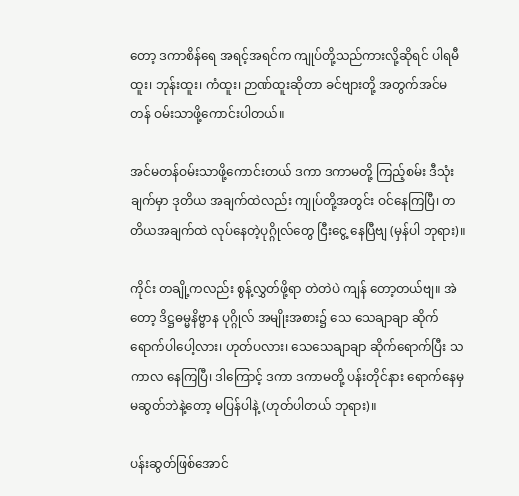တော့ ဒကာစိန်ရေ အရင့်အရင်က ကျုပ်တို့သည်ကားလို့ဆိုရင် ပါရမီထူး၊ ဘုန်းထူး၊ ကံထူး၊ ဉာဏ်ထူးဆိုတာ ခင်ဗျားတို့ အတွက်အင်မတန် ဝမ်းသာဖို့ကောင်းပါတယ်။

အင်မတန်ဝမ်းသာဖို့ကောင်းတယ် ဒကာ ဒကာမတို့ ကြည့်စမ်း ဒီသုံးချက်မှာ ဒုတိယ အချက်ထဲလည်း ကျုပ်တို့အတွင်း ဝင်နေကြပြီ၊ တတိယအချက်ထဲ လုပ်နေတဲ့ပုဂ္ဂိုလ်တွေ ငြီးငွေ့ နေပြီဗျ (မှန်ပါ ဘုရား)။

ကိုင်း တချို့ကလည်း စွန့်လွှတ်ဖို့ရာ တဲတဲပဲ ကျန် တော့တယ်ဗျ။ အဲတော့ ဒိဋ္ဌဓမ္မနိဗ္ဗာန ပုဂ္ဂိုလ် အမျိုးအစား၌ သေ သေချာချာ ဆိုက်ရောက်ပါပေါ့လား၊ ဟုတ်ပလား၊ သေသေချာချာ ဆိုက်ရောက်ပြီး သကာလ နေကြပြီ၊ ဒါကြောင့် ဒကာ ဒကာမတို့ ပန်းတိုင်နား ရောက်နေမှ မဆွတ်ဘဲနဲ့တော့ မပြန်ပါနဲ့ (ဟုတ်ပါတယ် ဘုရား)။

ပန်းဆွတ်ဖြစ်အောင်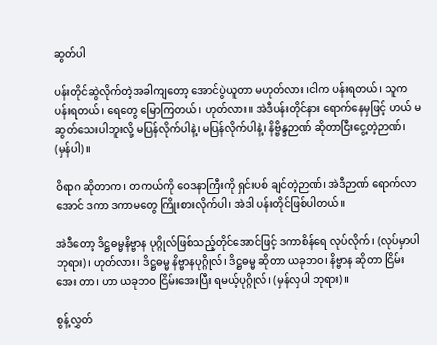ဆွတ်ပါ

ပန်းတိုင်ဆွဲလိုက်တဲ့အခါကျတော့ အောင်ပွဲယူတာ မဟုတ်လား ၊ငါက ပန်းရတယ်၊ သူက ပန်းရတယ်၊ ရေတွေ မြောကြတယ်၊ ဟုတ်လား။ အဲဒီပန်းတိုင်နား ရောက်နေမှဖြင့် ဟယ် မဆွတ်သေးပါဘူးလို့ မပြန်လိုက်ပါနဲ့၊ မပြန်လိုက်ပါနဲ့၊ နိဗ္ဗိန္ဒဉာဏ် ဆိုတာငြီးငွေ့တဲ့ဉာဏ်၊ (မှန်ပါ)။

ဝိရာဂ ဆိုတာက၊ တကယ်ကို ဝေဒနာကြီးကို ရှင်းပစ် ချင်တဲ့ဉာဏ်၊ အဲဒီဉာဏ် ရောက်လာအောင် ဒကာ ဒကာမတွေ ကြိုးစားလိုက်ပါ၊ အဲဒါ ပန်းတိုင်ဖြစ်ပါတယ်။

အဲဒီတော့ ဒိဋ္ဌဓမ္မနိဗ္ဗာန ပုဂ္ဂိုလ်ဖြစ်သည့်တိုင်အောင်ဖြင့် ဒကာစိန်ရေ လုပ်လိုက်၊ (လုပ်မှာပါ ဘုရား)၊ ဟုတ်လား၊ ဒိဋ္ဌဓမ္မ နိဗ္ဗာနပုဂ္ဂိုလ်၊ ဒိဋ္ဌဓမ္မ ဆိုတာ ယခုဘဝ၊ နိဗ္ဗာန ဆိုတာ ငြိမ်းအေး တာ၊ ဟာ ယခုဘဝ ငြိမ်းအေးပြီး ရမယ့်ပုဂ္ဂိုလ်၊ (မှန်လှပါ ဘုရား)။

စွန့်လွှတ်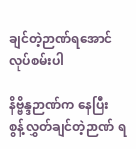ချင်တဲ့ဉာဏ်ရအောင်လုပ်စမ်းပါ

နိဗ္ဗိန္ဒဉာဏ်က နေပြီး စွန့်လွှတ်ချင်တဲ့ဉာဏ် ရ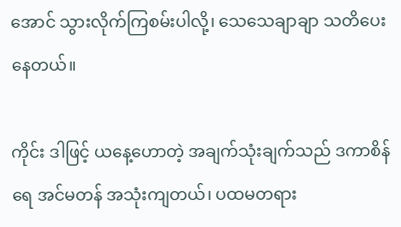အောင် သွားလိုက်ကြစမ်းပါလို့၊ သေသေချာချာ သတိပေးနေတယ်။

ကိုင်း ဒါဖြင့် ယနေ့ဟောတဲ့ အချက်သုံးချက်သည် ဒကာစိန်ရေ အင်မတန် အသုံးကျတယ်၊ ပထမတရား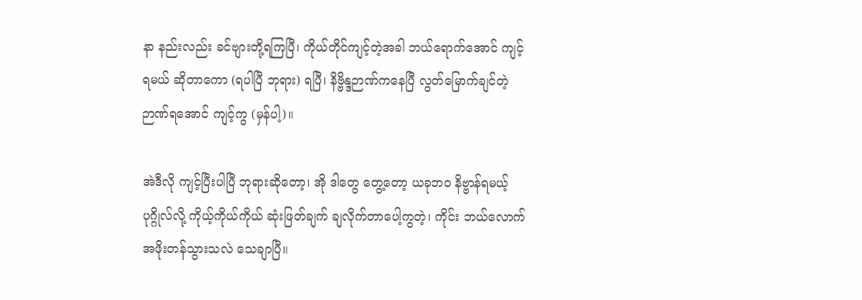နာ နည်းလည်း ခင်ဗျားတို့ရကြပြီ၊ ကိုယ်တိုင်ကျင့်တဲ့အခါ ဘယ်ရောက်အောင် ကျင့်ရမယ် ဆိုတာကော (ရပါပြီ ဘုရား) ရပြီ၊ နိဗ္ဗိန္ဒဉာဏ်ကနေပြီ လွတ်မြောက်ချင်တဲ့ ဉာဏ်ရအောင် ကျင့်ကွ (မှန်ပါ့)။

အဲဒီလို ကျင့်ပြီးပါပြီ ဘုရားဆိုတော့၊ အို ဒါတွေ တွေ့တော့ ယခုဘဝ နိဗ္ဗာန်ရမယ့်ပုဂ္ဂိုလ်လို့ ကိုယ့်ကိုယ်ကိုယ် ဆုံးဖြတ်ချက် ချလိုက်တာပေါ့ကွတဲ့၊ ကိုင်း ဘယ်လောက် အဖိုးတန်သွားသလဲ သေချာပြီ။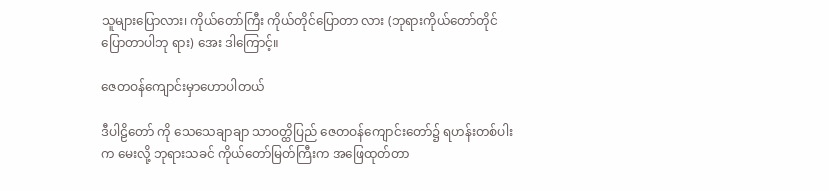သူများပြောလား၊ ကိုယ်တော်ကြီး ကိုယ်တိုင်ပြောတာ လား (ဘုရားကိုယ်တော်တိုင် ပြောတာပါဘု ရား) အေး ဒါကြောင့်။

ဇေတဝန်ကျောင်းမှာဟောပါတယ်

ဒီပါဠိတော် ကို သေသေချာချာ သာဝတ္ထိပြည် ဇေတဝန်ကျောင်းတော်၌ ရဟန်းတစ်ပါးက မေးလို့ ဘုရားသခင် ကိုယ်တော်မြတ်ကြီးက အဖြေထုတ်တာ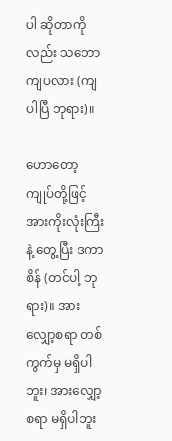ပါ ဆိုတာကိုလည်း သဘောကျပလား (ကျပါပြီ ဘုရား)။

ဟောတော့ ကျုပ်တို့ဖြင့် အားကိုးလုံးကြီးနဲ့ တွေ့ပြီး ဒကာစိန် (တင်ပါ့ ဘုရား)။ အားလျှော့စရာ တစ်ကွက်မှ မရှိပါဘူး၊ အားလျှော့စရာ မရှိပါဘူး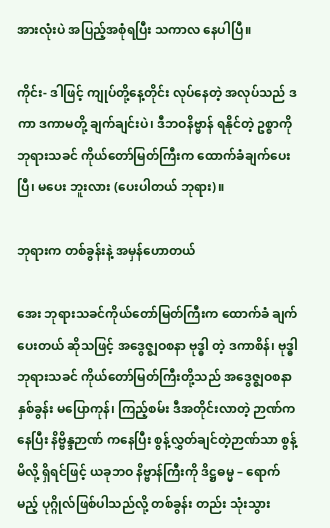အားလုံးပဲ အပြည့်အစုံရပြီး သကာလ နေပါပြီ။

ကိုင်း- ဒါဖြင့် ကျုပ်တို့နေ့တိုင်း လုပ်နေတဲ့ အလုပ်သည် ဒကာ ဒကာမတို့ ချက်ချင်းပဲ၊ ဒီဘဝနိဗ္ဗာန် ရနိုင်တဲ့ ဥစ္စာကို ဘုရားသခင် ကိုယ်တော်မြတ်ကြီးက ထောက်ခံချက်ပေးပြီ၊ မပေး ဘူးလား (ပေးပါတယ် ဘုရား)။

ဘုရားက တစ်ခွန်းနဲ့ အမှန်ဟောတယ်

အေး ဘုရားသခင်ကိုယ်တော်မြတ်ကြီးက ထောက်ခံ ချက်ပေးတယ် ဆိုသဖြင့် အဒွေဇ္ဈဝစနာ ဗုဒ္ဓါ တဲ့ ဒကာစိန်၊ ဗုဒ္ဓါ ဘုရားသခင် ကိုယ်တော်မြတ်ကြီးတို့သည် အဒွေဇ္ဈဝစနာ နှစ်ခွန်း မပြောကုန်၊ ကြည့်စမ်း ဒီအတိုင်းလာတဲ့ ဉာဏ်ကနေပြီး နိဗ္ဗိန္ဒဉာဏ် ကနေပြီး စွန့်လွှတ်ချင်တဲ့ဉာဏ်သာ စွန့်မိလို့ ရှိရင်ဖြင့် ယခုဘဝ နိဗ္ဗာန်ကြီးကို ဒိဋ္ဌဓမ္မ – ရောက်မည့် ပုဂ္ဂိုလ်ဖြစ်ပါသည်လို့ တစ်ခွန်း တည်း သုံးသွား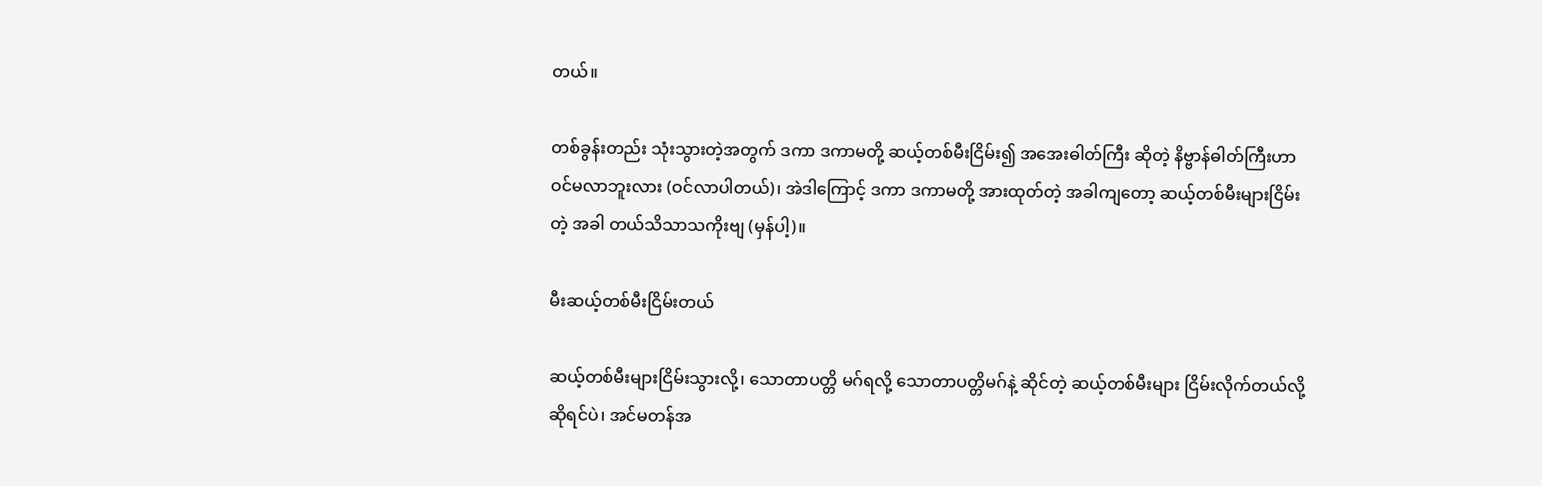တယ်။

တစ်ခွန်းတည်း သုံးသွားတဲ့အတွက် ဒကာ ဒကာမတို့ ဆယ့်တစ်မီးငြိမ်း၍ အအေးဓါတ်ကြီး ဆိုတဲ့ နိဗ္ဗာန်ဓါတ်ကြီးဟာ ဝင်မလာဘူးလား (ဝင်လာပါတယ်)၊ အဲဒါကြောင့် ဒကာ ဒကာမတို့ အားထုတ်တဲ့ အခါကျတော့ ဆယ့်တစ်မီးများငြိမ်းတဲ့ အခါ တယ်သိသာသကိုးဗျ (မှန်ပါ့)။

မီးဆယ့်တစ်မီးငြိမ်းတယ်

ဆယ့်တစ်မီးများငြိမ်းသွားလို့၊ သောတာပတ္တိ မဂ်ရလို့ သောတာပတ္တိမဂ်နဲ့ ဆိုင်တဲ့ ဆယ့်တစ်မီးများ ငြိမ်းလိုက်တယ်လို့ ဆိုရင်ပဲ၊ အင်မတန်အ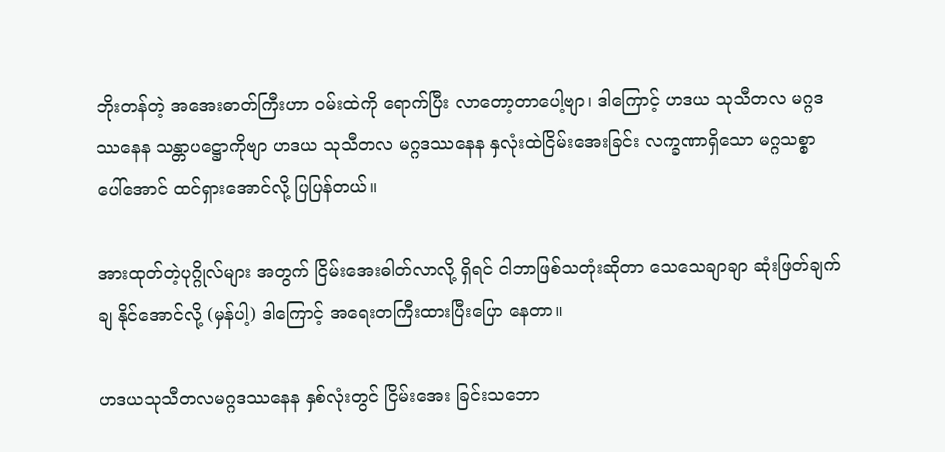ဘိုးတန်တဲ့ အအေးဓာတ်ကြီးဟာ ဝမ်းထဲကို ရောက်ပြီး လာတော့တာပေါ့ဗျာ၊ ဒါကြောင့် ဟဒယ သုသီတလ မဂ္ဂဒဿနေန သန္တာပဋ္ဌောကိုဗျာ ဟဒယ သုသီတလ မဂ္ဂဒဿနေန နှလုံးထဲငြိမ်းအေးခြင်း လက္ခဏာရှိသော မဂ္ဂသစ္စာ ပေါ်အောင် ထင်ရှားအောင်လို့ ပြပြန်တယ်။

အားထုတ်တဲ့ပုဂ္ဂိုလ်များ အတွက် ငြိမ်းအေးဓါတ်လာလို့ ရှိရင် ငါဘာဖြစ်သတုံးဆိုတာ သေသေချာချာ ဆုံးဖြတ်ချက်ချ နိုင်အောင်လို့ (မှန်ပါ့) ဒါကြောင့် အရေးတကြီးထားပြီးပြော နေတာ။

ဟဒယသုသီတလမဂ္ဂဒဿနေန နှစ်လုံးတွင် ငြိမ်းအေး ခြင်းသဘော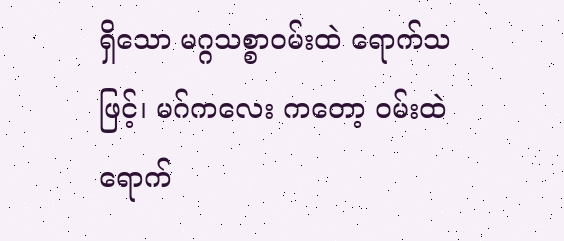ရှိသော မဂ္ဂသစ္စာဝမ်းထဲ ရောက်သဖြင့်၊ မဂ်ကလေး ကတော့ ဝမ်းထဲ ရောက်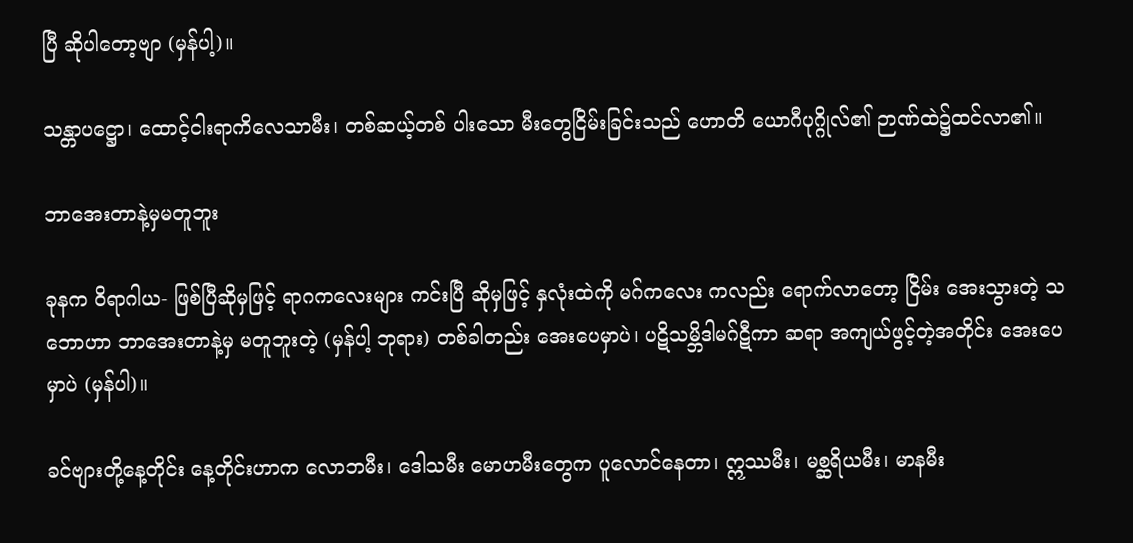ပြီ ဆိုပါတော့ဗျာ (မှန်ပါ့)။

သန္တာပဋ္ဌော၊ ထောင့်ငါးရာကိလေသာမီး၊ တစ်ဆယ့်တစ် ပါးသော မီးတွေငြိမ်းခြင်းသည် ဟောတိ ယောဂီပုဂ္ဂိုလ်၏ ဉာဏ်ထဲ၌ထင်လာ၏။

ဘာအေးတာနဲ့မှမတူဘူး

ခုနက ဝိရာဂါယ- ဖြစ်ပြီဆိုမှဖြင့် ရာဂကလေးများ ကင်းပြီ ဆိုမှဖြင့် နှလုံးထဲကို မဂ်ကလေး ကလည်း ရောက်လာတော့ ငြိမ်း အေးသွားတဲ့ သဘောဟာ ဘာအေးတာနဲ့မှ မတူဘူးတဲ့ (မှန်ပါ့ ဘုရား) တစ်ခါတည်း အေးပေမှာပဲ၊ ပဋိသမ္ဘိဒါမဂ်ဋီကာ ဆရာ အကျယ်ဖွင့်တဲ့အတိုင်း အေးပေမှာပဲ (မှန်ပါ)။

ခင်ဗျားတို့နေ့တိုင်း နေ့တိုင်းဟာက လောဘမီး၊ ဒေါသမီး မောဟမီးတွေက ပူလောင်နေတာ၊ ဣဿမီး၊ မစ္ဆရိယမီး၊ မာနမီး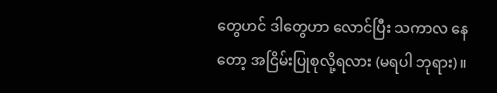တွေဟင် ဒါတွေဟာ လောင်ပြီး သကာလ နေတော့ အငြိမ်းပြုစုလို့ရလား (မရပါ ဘုရား)။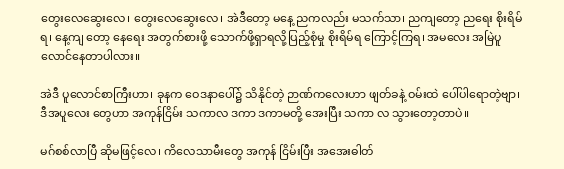တွေးလေဆွေးလေ၊ တွေးလေဆွေးလေ၊ အဲဒီတော့ မနေ့ ညကလည်း မသက်သာ၊ ညကျတော့ ညရေး စိုးရိမ်ရ၊ နေ့ကျ တော့ နေရေး အတွက်စားဖို့ သောက်ဖို့ရှာရလို့ပြည့်စုံမှု စိုးရိမ်ရ ကြောင့်ကြရ၊ အမလေး အမြဲပူလောင်နေတာပါလား။

အဲဒီ ပူလောင်စာကြီးဟာ၊ ခုနက ဝေဒနာပေါ်၌ သိနိုင်တဲ့ ဉာဏ်ကလေးဟာ ဖျတ်ခနဲ့ ဝမ်းထဲ ပေါ်ပါရောတဲ့ဗျာ၊ ဒီအပူလေး တွေဟာ အကုန်ငြိမ်း သကာလ ဒကာ ဒကာမတို့ အေးပြီး သကာ လ သွားတော့တာပဲ။

မဂ်စစ်လာပြီ ဆိုမဖြင့်လေ၊ ကိလေသာမီးတွေ အကုန် ငြိမ်းပြီး အအေးဓါတ်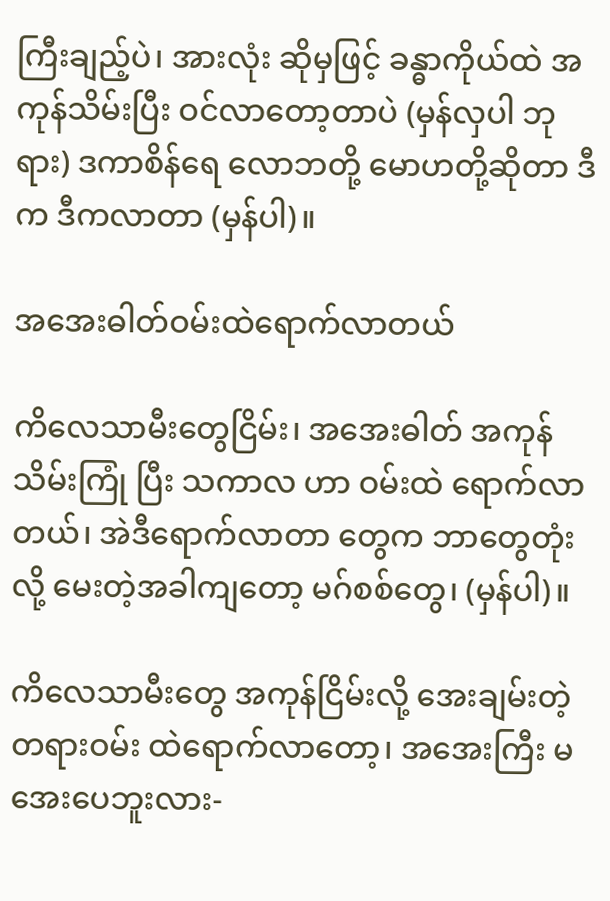ကြီးချည့်ပဲ၊ အားလုံး ဆိုမှဖြင့် ခန္ဓာကိုယ်ထဲ အကုန်သိမ်းပြီး ဝင်လာတော့တာပဲ (မှန်လှပါ ဘုရား) ဒကာစိန်ရေ လောဘတို့ မောဟတို့ဆိုတာ ဒီက ဒီကလာတာ (မှန်ပါ)။

အအေးဓါတ်ဝမ်းထဲရောက်လာတယ်

ကိလေသာမီးတွေငြိမ်း၊ အအေးဓါတ် အကုန်သိမ်းကြုံ ပြီး သကာလ ဟာ ဝမ်းထဲ ရောက်လာတယ်၊ အဲဒီရောက်လာတာ တွေက ဘာတွေတုံးလို့ မေးတဲ့အခါကျတော့ မဂ်စစ်တွေ၊ (မှန်ပါ)။

ကိလေသာမီးတွေ အကုန်ငြိမ်းလို့ အေးချမ်းတဲ့ တရားဝမ်း ထဲရောက်လာတော့၊ အအေးကြီး မအေးပေဘူးလား-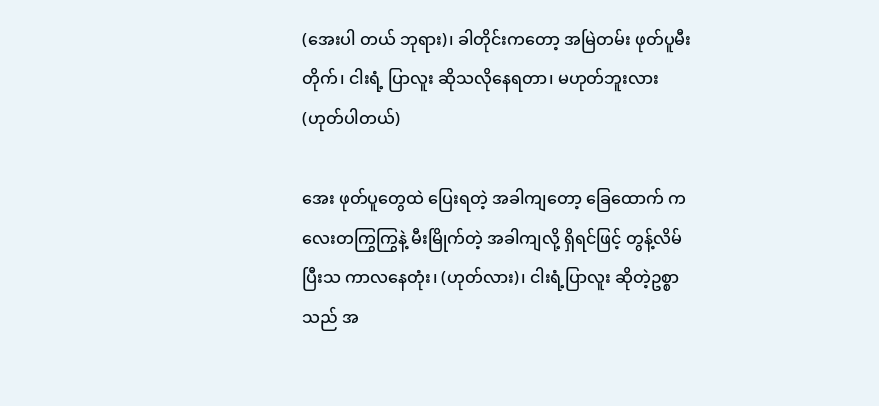(အေးပါ တယ် ဘုရား)၊ ခါတိုင်းကတော့ အမြဲတမ်း ဖုတ်ပူမီးတိုက်၊ ငါးရံ့ ပြာလူး ဆိုသလိုနေရတာ၊ မဟုတ်ဘူးလား (ဟုတ်ပါတယ်)

အေး ဖုတ်ပူတွေထဲ ပြေးရတဲ့ အခါကျတော့ ခြေထောက် ကလေးတကြွကြွနဲ့ မီးမြိုက်တဲ့ အခါကျလို့ ရှိရင်ဖြင့် တွန့်လိမ်ပြီးသ ကာလနေတုံး၊ (ဟုတ်လား)၊ ငါးရံ့ပြာလူး ဆိုတဲ့ဥစ္စာသည် အ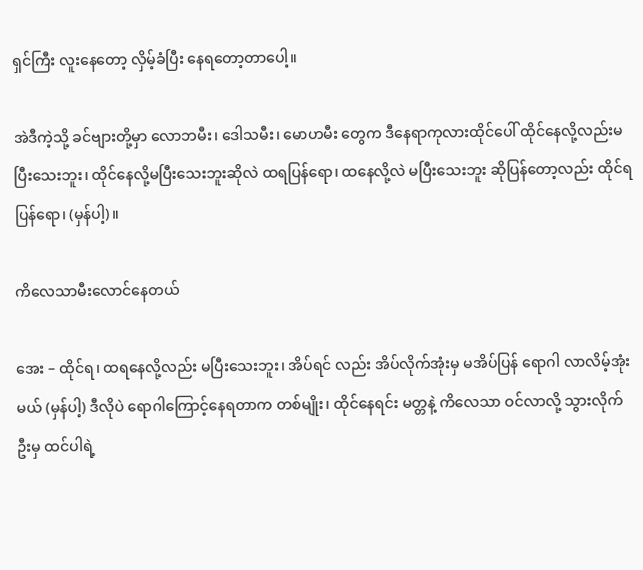ရှင်ကြီး လူးနေတော့ လှိမ့်ခံပြီး နေရတော့တာပေါ့။

အဲဒီကဲ့သို့ ခင်ဗျားတို့မှာ လောဘမီး၊ ဒေါသမီး၊ မောဟမီး တွေက ဒီနေရာကုလားထိုင်ပေါ် ထိုင်နေလို့လည်းမပြီးသေးဘူး၊ ထိုင်နေလို့မပြီးသေးဘူးဆိုလဲ ထရပြန်ရော၊ ထနေလို့လဲ မပြီးသေးဘူး ဆိုပြန်တော့လည်း ထိုင်ရပြန်ရော၊ (မှန်ပါ့)။

ကိလေသာမီးလောင်နေတယ်

အေး – ထိုင်ရ၊ ထရနေလို့လည်း မပြီးသေးဘူး၊ အိပ်ရင် လည်း အိပ်လိုက်အုံးမှ မအိပ်ပြန် ရောဂါ လာလိမ့်အုံးမယ် (မှန်ပါ့) ဒီလိုပဲ ရောဂါကြောင့်နေရတာက တစ်မျိုး၊ ထိုင်နေရင်း မတ္တနဲ့ ကိလေသာ ဝင်လာလို့ သွားလိုက်ဦးမှ ထင်ပါရဲ့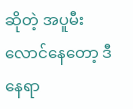ဆိုတဲ့ အပူမီး လောင်နေတော့ ဒီနေရာ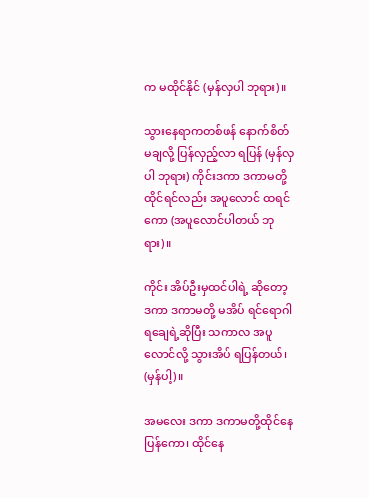က မထိုင်နိုင် (မှန်လှပါ ဘုရား)။

သွားနေရာကတစ်ဖန် နောက်စိတ်မချလို့ ပြန်လှည့်လာ ရပြန် (မှန်လှပါ ဘုရား) ကိုင်းဒကာ ဒကာမတို့ ထိုင်ရင်လည်း အပူလောင် ထရင်ကော (အပူလောင်ပါတယ် ဘုရား)။

ကိုင်း အိပ်ဦးမှထင်ပါရဲ့ ဆိုတော့ ဒကာ ဒကာမတို့ မအိပ် ရင်ရောဂါရချေရဲ့ဆိုပြီး သကာလ အပူလောင်လို့ သွားအိပ် ရပြန်တယ်၊ (မှန်ပါ့)။

အမလေး ဒကာ ဒကာမတို့ထိုင်နေပြန်ကော၊ ထိုင်နေ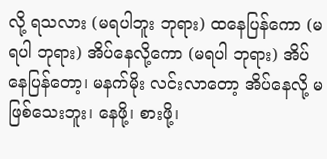လို့ ရသလား (မရပါဘူး ဘုရား) ထနေပြန်ကော (မရပါ ဘုရား) အိပ်နေလို့ကော (မရပါ ဘုရား) အိပ်နေပြန်တော့၊ မနက်မိုး လင်းလာတော့ အိပ်နေလို့ မဖြစ်သေးဘူး၊ နေဖို့၊ စားဖို့၊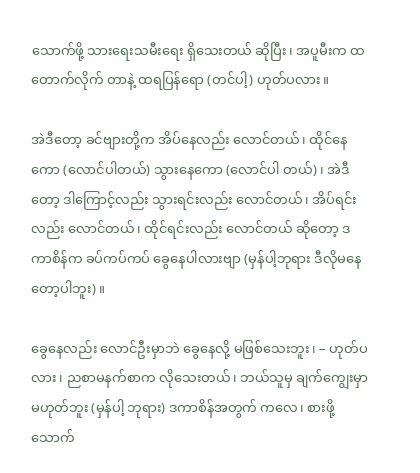သောက်ဖို့ သားရေးသမီးရေး ရှိသေးတယ် ဆိုပြီး၊ အပူမီးက ထတောက်လိုက် တာနဲ့ ထရပြန်ရော (တင်ပါ့) ဟုတ်ပလား။

အဲဒီတော့ ခင်ဗျားတို့က အိပ်နေလည်း လောင်တယ်၊ ထိုင်နေကော (လောင်ပါတယ်) သွားနေကော (လောင်ပါ တယ်)၊ အဲဒီတော့ ဒါကြောင့်လည်း သွားရင်းလည်း လောင်တယ်၊ အိပ်ရင်းလည်း လောင်တယ်၊ ထိုင်ရင်းလည်း လောင်တယ် ဆိုတော့ ဒကာစိန်က ခပ်ကပ်ကပ် ခွေနေပါလားဗျာ (မှန်ပါ့ဘုရား ဒီလိုမနေတော့ပါဘူး)။

ခွေနေလည်း လောင်ဦးမှာဘဲ ခွေနေလို့ မဖြစ်သေးဘူး၊ – ဟုတ်ပလား၊ ညစာမနက်စာက လိုသေးတယ်၊ ဘယ်သူမှ ချက်ကျွေးမှာ မဟုတ်ဘူး (မှန်ပါ့ ဘုရား) ဒကာစိန်အတွက် ကလေ၊ စားဖို့သောက်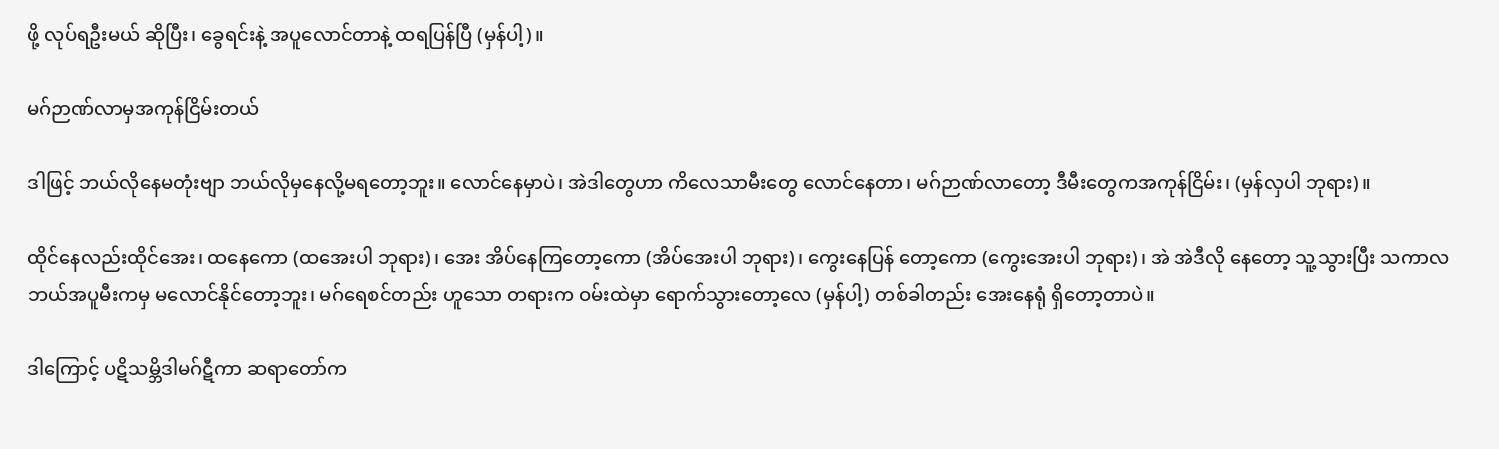ဖို့ လုပ်ရဦးမယ် ဆိုပြီး၊ ခွေရင်းနဲ့ အပူလောင်တာနဲ့ ထရပြန်ပြီ (မှန်ပါ့)။

မဂ်ဉာဏ်လာမှအကုန်ငြိမ်းတယ်

ဒါဖြင့် ဘယ်လိုနေမတုံးဗျာ ဘယ်လိုမှနေလို့မရတော့ဘူး။ လောင်နေမှာပဲ၊ အဲဒါတွေဟာ ကိလေသာမီးတွေ လောင်နေတာ၊ မဂ်ဉာဏ်လာတော့ ဒီမီးတွေကအကုန်ငြိမ်း၊ (မှန်လှပါ ဘုရား)။

ထိုင်နေလည်းထိုင်အေး၊ ထနေကော (ထအေးပါ ဘုရား)၊ အေး အိပ်နေကြတော့ကော (အိပ်အေးပါ ဘုရား)၊ ကွေးနေပြန် တော့ကော (ကွေးအေးပါ ဘုရား)၊ အဲ အဲဒီလို နေတော့ သူ့သွားပြီး သကာလ ဘယ်အပူမီးကမှ မလောင်နိုင်တော့ဘူး၊ မဂ်ရေစင်တည်း ဟူသော တရားက ဝမ်းထဲမှာ ရောက်သွားတော့လေ (မှန်ပါ့) တစ်ခါတည်း အေးနေရုံ ရှိတော့တာပဲ။

ဒါကြောင့် ပဋိသမ္ဘိဒါမဂ်ဋီကာ ဆရာတော်က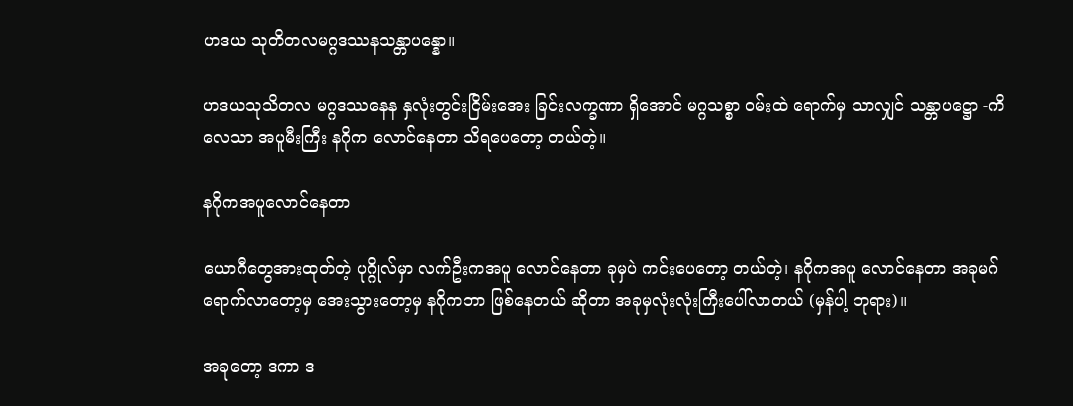ဟဒယ သုတိတလမဂ္ဂဒဿနသန္တာပန္နော။

ဟဒယသုသိတလ မဂ္ဂဒဿနေန နှလုံးတွင်းငြိမ်းအေး ခြင်းလက္ခဏာ ရှိအောင် မဂ္ဂသစ္စာ ဝမ်းထဲ ရောက်မှ သာလျှင် သန္တာပဋ္ဌော -ကိလေသာ အပူမီးကြီး နဂိုက လောင်နေတာ သိရပေတော့ တယ်တဲ့။

နဂိုကအပူလောင်နေတာ

ယောဂီတွေအားထုတ်တဲ့ ပုဂ္ဂိုလ်မှာ လက်ဦးကအပူ လောင်နေတာ ခုမှပဲ ကင်းပေတော့ တယ်တဲ့၊ နဂိုကအပူ လောင်နေတာ အခုမဂ်ရောက်လာတော့မှ အေးသွားတော့မှ နဂိုကဘာ ဖြစ်နေတယ် ဆိုတာ အခုမှလုံးလုံးကြီးပေါ်လာတယ် (မှန်ပါ့ ဘုရား)။

အခုတော့ ဒကာ ဒ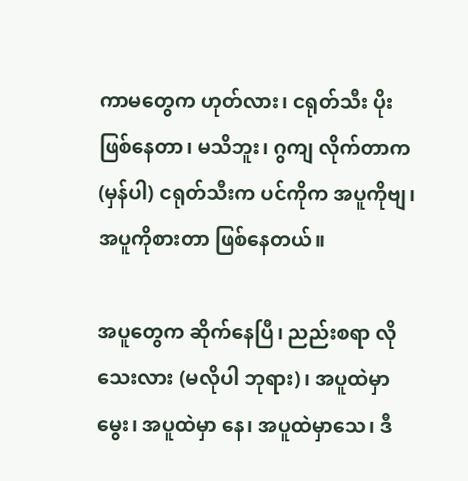ကာမတွေက ဟုတ်လား၊ ငရုတ်သီး ပိုးဖြစ်နေတာ၊ မသိဘူး၊ ဂွကျ လိုက်တာက (မှန်ပါ) ငရုတ်သီးက ပင်ကိုက အပူကိုဗျ၊ အပူကိုစားတာ ဖြစ်နေတယ်။

အပူတွေက ဆိုက်နေပြီ၊ ညည်းစရာ လိုသေးလား (မလိုပါ ဘုရား)၊ အပူထဲမှာမွေး၊ အပူထဲမှာ နေ၊ အပူထဲမှာသေ၊ ဒီ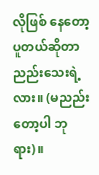လိုဖြစ် နေတော့ ပူတယ်ဆိုတာညည်းသေးရဲ့ လား။ (မညည်းတော့ပါ ဘုရား)။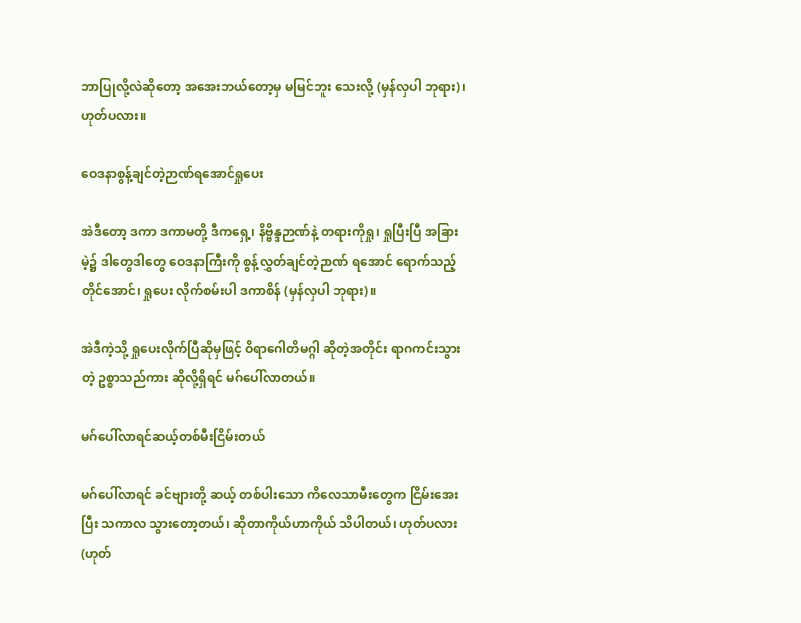ဘာပြုလို့လဲဆိုတော့ အအေးဘယ်တော့မှ မမြင်ဘူး သေးလို့ (မှန်လှပါ ဘုရား)၊ ဟုတ်ပလား။

ဝေဒနာစွန့်ချင်တဲ့ဉာဏ်ရအောင်ရှုပေး

အဲဒီတော့ ဒကာ ဒကာမတို့ ဒီကရှေ့၊ နိဗ္ဗိန္ဒဉာဏ်နဲ့ တရားကိုရှု၊ ရှုပြီးပြီ အခြားမဲ့၌ ဒါတွေဒါတွေ ဝေဒနာကြီးကို စွန့်လွှတ်ချင်တဲ့ဉာဏ် ရအောင် ရောက်သည့် တိုင်အောင်၊ ရှုပေး လိုက်စမ်းပါ ဒကာစိန် (မှန်လှပါ ဘုရား)။

အဲဒီကဲ့သို့ ရှုပေးလိုက်ပြီဆိုမှဖြင့် ဝိရာဂေါတိမဂ္ဂါ ဆိုတဲ့အတိုင်း ရာဂကင်းသွားတဲ့ ဥစ္စာသည်ကား ဆိုလို့ရှိရင် မဂ်ပေါ်လာတယ်။

မဂ်ပေါ်လာရင်ဆယ့်တစ်မီးငြိမ်းတယ်

မဂ်ပေါ်လာရင် ခင်ဗျားတို့ ဆယ့် တစ်ပါးသော ကိလေသာမီးတွေက ငြိမ်းအေးပြီး သကာလ သွားတော့တယ်၊ ဆိုတာကိုယ်ဟာကိုယ် သိပါတယ်၊ ဟုတ်ပလား (ဟုတ်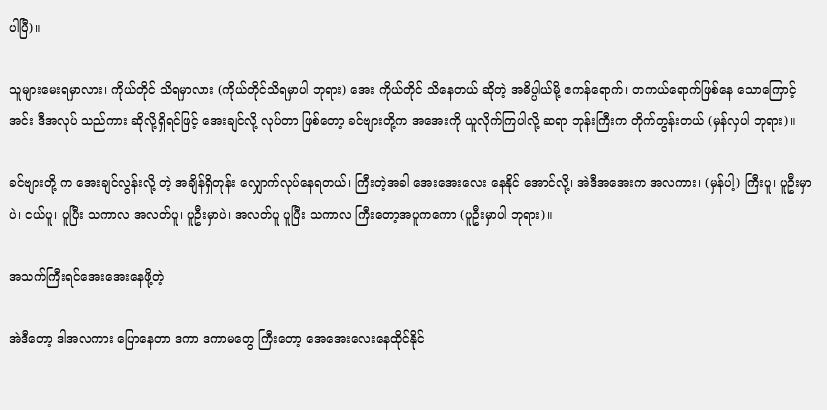ပါပြီ)။

သူများမေးရမှာလား၊ ကိုယ်တိုင် သိရမှာလား (ကိုယ်တိုင်သိရမှာပါ ဘုရား) အေး ကိုယ်တိုင် သိနေတယ် ဆိုတဲ့ အဓိပ္ပါယ်မို့ ဧကန်ရောက်၊ တကယ်ရောက်ဖြစ်နေ သောကြောင့် အင်း ဒီအလုပ် သည်ကား ဆိုလို့ရှိရင်ဖြင့် အေးချင်လို့ လုပ်တာ ဖြစ်တော့ ခင်ဗျားတို့က အအေးကို ယူလိုက်ကြပါလို့ ဆရာ ဘုန်းကြီးက တိုက်တွန်းတယ် (မှန်လှပါ ဘုရား)။

ခင်ဗျားတို့ က အေးချင်လွန်းလို့ တဲ့ အချိန်ရှိတုန်း လျှောက်လုပ်နေရတယ်၊ ကြီးတဲ့အခါ အေးအေးလေး နေနိုင် အောင်လို့၊ အဲဒီအအေးက အလကား၊ (မှန်ပါ့) ကြီးပူ၊ ပူဦးမှာပဲ၊ ငယ်ပူ၊ ပူပြီး သကာလ အလတ်ပူ၊ ပူဦးမှာပဲ၊ အလတ်ပူ ပူပြီး သကာလ ကြီးတော့အပူကကော (ပူဦးမှာပါ ဘုရား)။

အသက်ကြီးရင်အေးအေးနေဖို့တဲ့

အဲဒီတော့ ဒါအလကား ပြောနေတာ ဒကာ ဒကာမတွေ ကြီးတော့ အေအေးလေးနေထိုင်နိုင်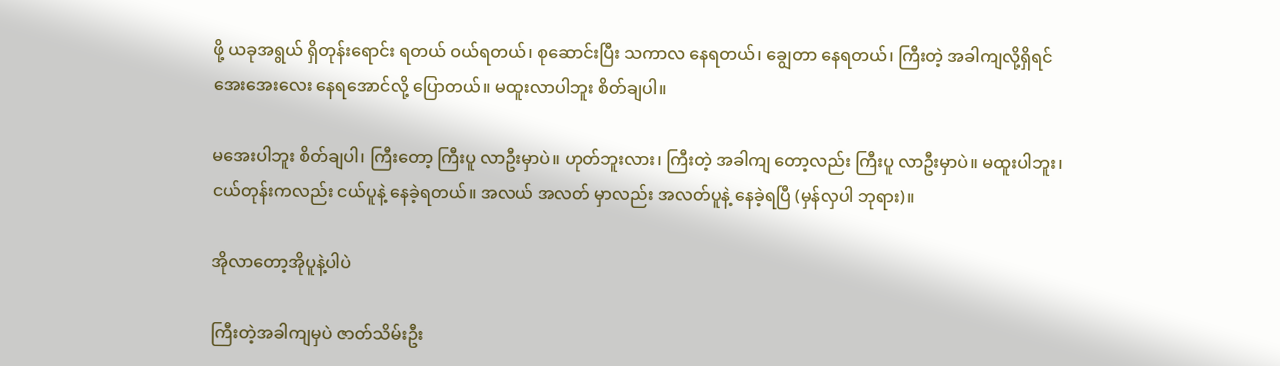ဖို့ ယခုအရွယ် ရှိတုန်းရောင်း ရတယ် ဝယ်ရတယ်၊ စုဆောင်းပြီး သကာလ နေရတယ်၊ ချွေတာ နေရတယ်၊ ကြီးတဲ့ အခါကျလို့ရှိရင် အေးအေးလေး နေရအောင်လို့ ပြောတယ်။ မထူးလာပါဘူး စိတ်ချပါ။

မအေးပါဘူး စိတ်ချပါ၊ ကြီးတော့ ကြီးပူ လာဦးမှာပဲ။ ဟုတ်ဘူးလား၊ ကြီးတဲ့ အခါကျ တော့လည်း ကြီးပူ လာဦးမှာပဲ။ မထူးပါဘူး၊ ငယ်တုန်းကလည်း ငယ်ပူနဲ့ နေခဲ့ရတယ်။ အလယ် အလတ် မှာလည်း အလတ်ပူနဲ့ နေခဲ့ရပြီ (မှန်လှပါ ဘုရား)။

အိုလာတော့အိုပူနဲ့ပါပဲ

ကြီးတဲ့အခါကျမှပဲ ဇာတ်သိမ်းဦး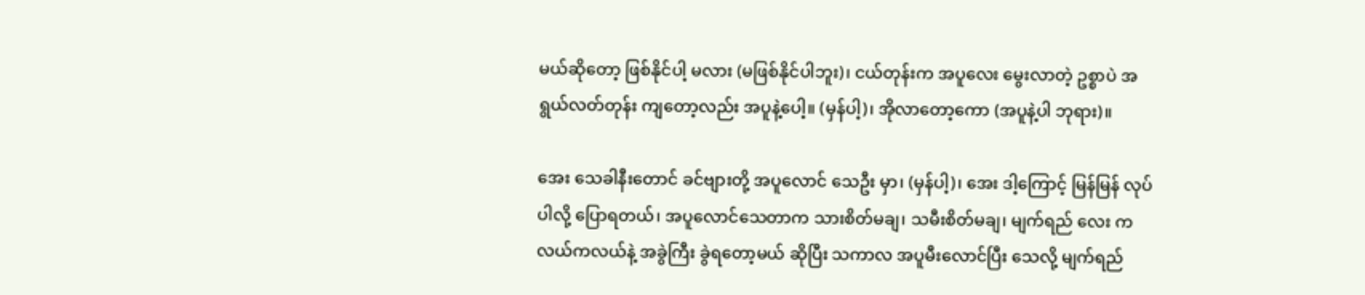မယ်ဆိုတော့ ဖြစ်နိုင်ပါ့ မလား (မဖြစ်နိုင်ပါဘူး)၊ ငယ်တုန်းက အပူလေး မွေးလာတဲ့ ဥစ္စာပဲ အရွယ်လတ်တုန်း ကျတော့လည်း အပူနဲ့ပေါ့။ (မှန်ပါ့)၊ အိုလာတော့ကော (အပူနဲ့ပါ ဘုရား)။

အေး သေခါနီးတောင် ခင်ဗျားတို့ အပူလောင် သေဦး မှာ၊ (မှန်ပါ့)၊ အေး ဒါ့ကြောင့် မြန်မြန် လုပ်ပါလို့ ပြောရတယ်၊ အပူလောင်သေတာက သားစိတ်မချ၊ သမီးစိတ်မချ၊ မျက်ရည် လေး ကလယ်ကလယ်နဲ့ အခွဲကြီး ခွဲရတော့မယ် ဆိုပြီး သကာလ အပူမီးလောင်ပြီး သေလို့ မျက်ရည်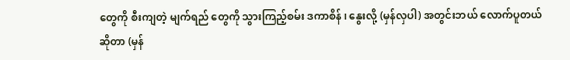တွေကို စီးကျတဲ့ မျက်ရည် တွေကို သွားကြည့်စမ်း ဒကာစိန်၊ နွေးလို့ (မှန်လှပါ) အတွင်းဘယ် လောက်ပူတယ် ဆိုတာ (မှန်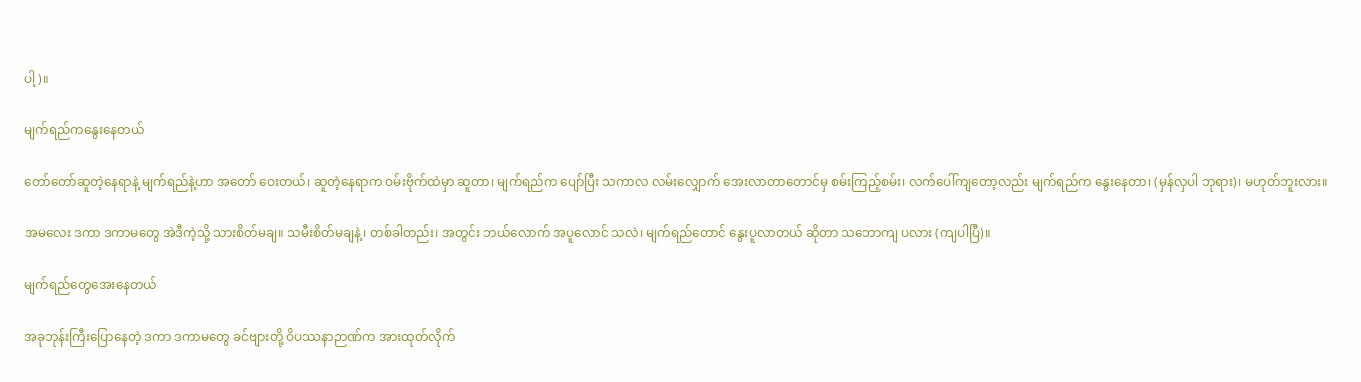ပါ့)။

မျက်ရည်ကနွေးနေတယ်

တော်တော်ဆူတဲ့နေရာနဲ့ မျက်ရည်နဲ့ဟာ အတော် ဝေးတယ်၊ ဆူတဲ့နေရာက ဝမ်းဗိုက်ထဲမှာ ဆူတာ၊ မျက်ရည်က ပျော်ပြီး သကာလ လမ်းလျှောက် အေးလာတာတောင်မှ စမ်းကြည့်စမ်း၊ လက်ပေါ်ကျတော့လည်း မျက်ရည်က နွေးနေတာ၊ (မှန်လှပါ ဘုရား)၊ မဟုတ်ဘူးလား။

အမလေး ဒကာ ဒကာမတွေ အဲဒီကဲ့သို့ သားစိတ်မချ။ သမီးစိတ်မချနဲ့၊ တစ်ခါတည်း၊ အတွင်း ဘယ်လောက် အပူလောင် သလဲ၊ မျက်ရည်တောင် နွေးပူလာတယ် ဆိုတာ သဘောကျ ပလား (ကျပါပြီ)။

မျက်ရည်တွေအေးနေတယ်

အခုဘုန်းကြီးပြောနေတဲ့ ဒကာ ဒကာမတွေ ခင်ဗျားတို့ ဝိပဿနာဉာဏ်က အားထုတ်လိုက်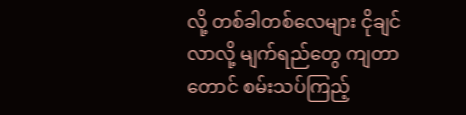လို့ တစ်ခါတစ်လေများ ငိုချင်လာလို့ မျက်ရည်တွေ ကျတာတောင် စမ်းသပ်ကြည့်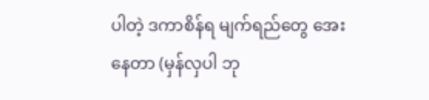ပါတဲ့ ဒကာစိန်ရ မျက်ရည်တွေ အေးနေတာ (မှန်လှပါ ဘု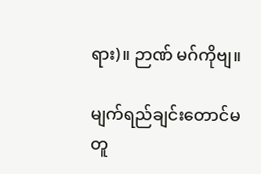ရား)။ ဉာဏ် မဂ်ကိုဗျ။

မျက်ရည်ချင်းတောင်မတူ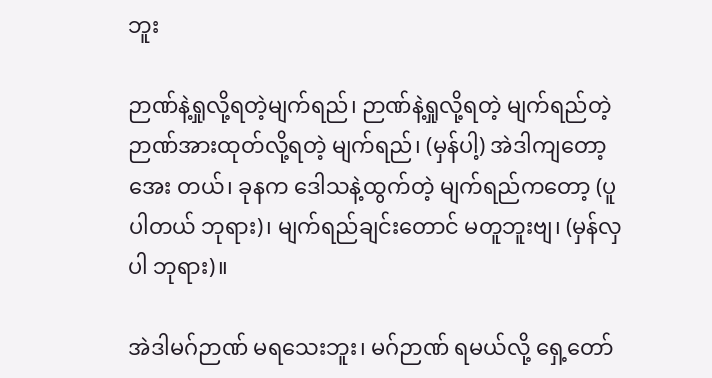ဘူး

ဉာဏ်နဲ့ရှုလို့ရတဲ့မျက်ရည်၊ ဉာဏ်နဲ့ရှုလို့ရတဲ့ မျက်ရည်တဲ့ ဉာဏ်အားထုတ်လို့ရတဲ့ မျက်ရည်၊ (မှန်ပါ့) အဲဒါကျတော့အေး တယ်၊ ခုနက ဒေါသနဲ့ထွက်တဲ့ မျက်ရည်ကတော့ (ပူပါတယ် ဘုရား)၊ မျက်ရည်ချင်းတောင် မတူဘူးဗျ၊ (မှန်လှပါ ဘုရား)။

အဲဒါမဂ်ဉာဏ် မရသေးဘူး၊ မဂ်ဉာဏ် ရမယ်လို့ ရှေ့တော်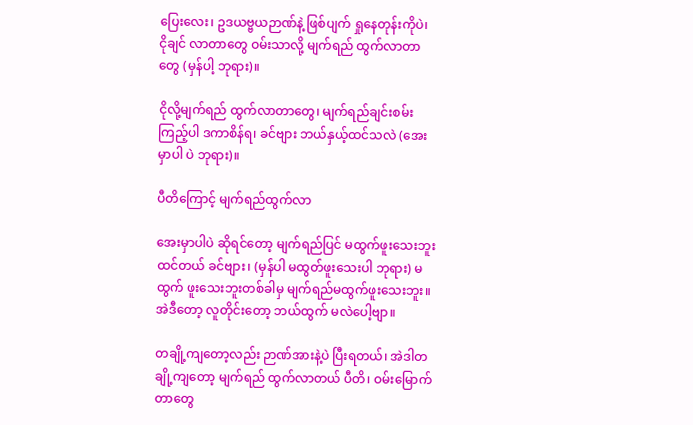ပြေးလေး၊ ဥဒယဗ္ဗယဉာဏ်နဲ့ ဖြစ်ပျက် ရှုနေတုန်းကိုပဲ၊ ငိုချင် လာတာတွေ ဝမ်းသာလို့ မျက်ရည် ထွက်လာတာတွေ (မှန်ပါ့ ဘုရား)။

ငိုလို့မျက်ရည် ထွက်လာတာတွေ၊ မျက်ရည်ချင်းစမ်း ကြည့်ပါ ဒကာစိန်ရ၊ ခင်ဗျား ဘယ်နှယ့်ထင်သလဲ (အေးမှာပါ ပဲ ဘုရား)။

ပီတိကြောင့် မျက်ရည်ထွက်လာ

အေးမှာပါပဲ ဆိုရင်တော့ မျက်ရည်ပြင် မထွက်ဖူးသေးဘူး ထင်တယ် ခင်ဗျား၊ (မှန်ပါ မထွတ်ဖူးသေးပါ ဘုရား) မထွက် ဖူးသေးဘူးတစ်ခါမှ မျက်ရည်မထွက်ဖူးသေးဘူး။ အဲဒီတော့ လူတိုင်းတော့ ဘယ်ထွက် မလဲပေါ့ဗျာ။

တချို့ကျတော့လည်း ဉာဏ်အားနဲ့ပဲ ပြီးရတယ်၊ အဲဒါတချို့ကျတော့ မျက်ရည် ထွက်လာတယ် ပီတိ၊ ဝမ်းမြောက် တာတွေ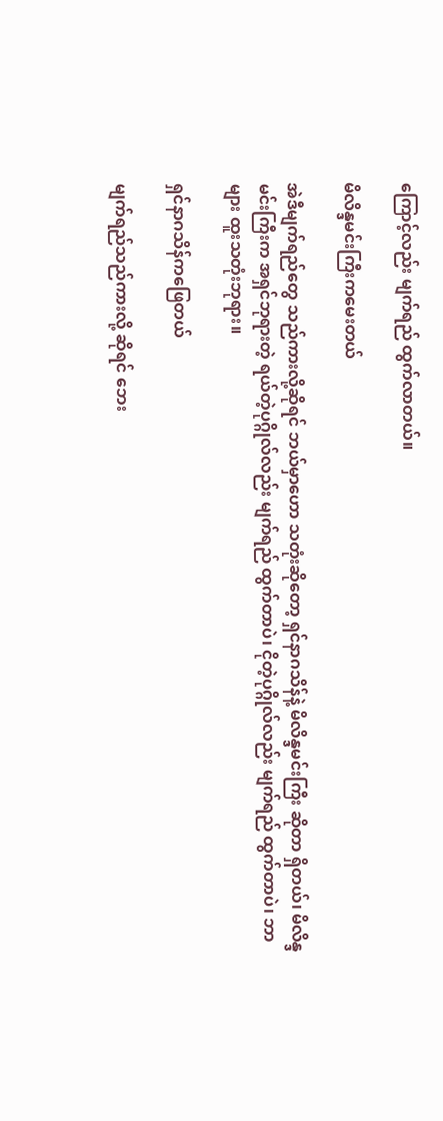ကြောင့်လည်း မျက်ရည် ထွက်လာတယ်။

မိလိန္ဒမင်းကြီးကမေးတယ်

အဲဒီမျက်ရည်တွေ သည်ကားလို့ဆိုရင် ဘယ်မှာဟော သတုံးဆိုတော့ ရှင်နာဂသိန်နဲ့ မိလိန္ဒမင်းကြီး ဆိုတာ ရှိတယ်၊ မိလိန္ဒမင်းကြီးက အရှင်ဘုရားတဲ့ ရယ်တဲ့ပုဂ္ဂိုလ်လည်း မျက်ရည် ထွက်တာပဲ၊ ငိုတဲ့ပုဂ္ဂိုလ်လည်း မျက်ရည် ထွက်တာပဲ၊ ဘာများ ထူးသတုံးဘုရား။

ရှင်နာဂသိန်ကဖြေတယ်

မျက်ရည်သည်ကားလို့ ဆိုရင် ဘေး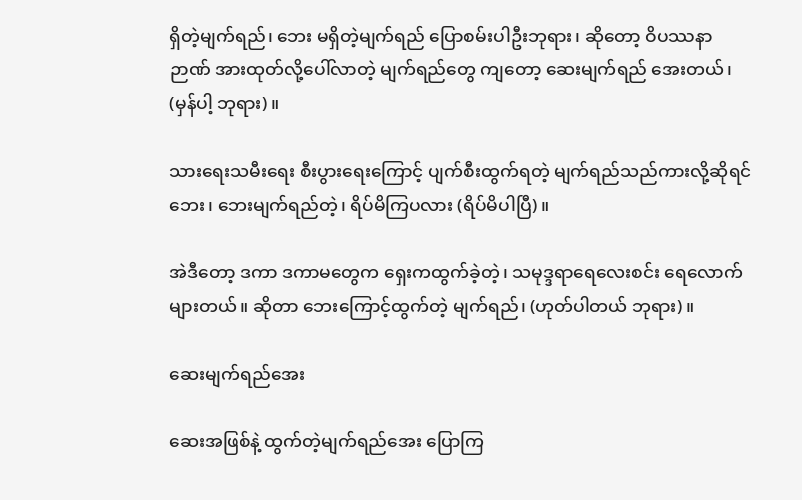ရှိတဲ့မျက်ရည်၊ ဘေး မရှိတဲ့မျက်ရည် ပြောစမ်းပါဦးဘုရား၊ ဆိုတော့ ဝိပဿနာ ဉာဏ် အားထုတ်လို့ပေါ်လာတဲ့ မျက်ရည်တွေ ကျတော့ ဆေးမျက်ရည် အေးတယ်၊ (မှန်ပါ့ ဘုရား)။

သားရေးသမီးရေး စီးပွားရေးကြောင့် ပျက်စီးထွက်ရတဲ့ မျက်ရည်သည်ကားလို့ဆိုရင် ဘေး၊ ဘေးမျက်ရည်တဲ့၊ ရိပ်မိကြပလား (ရိပ်မိပါပြီ)။

အဲဒီတော့ ဒကာ ဒကာမတွေက ရှေးကထွက်ခဲ့တဲ့၊ သမုဒ္ဒရာရေလေးစင်း ရေလောက် များတယ်။ ဆိုတာ ဘေးကြောင့်ထွက်တဲ့ မျက်ရည်၊ (ဟုတ်ပါတယ် ဘုရား)။

ဆေးမျက်ရည်အေး

ဆေးအဖြစ်နဲ့ ထွက်တဲ့မျက်ရည်အေး ပြောကြ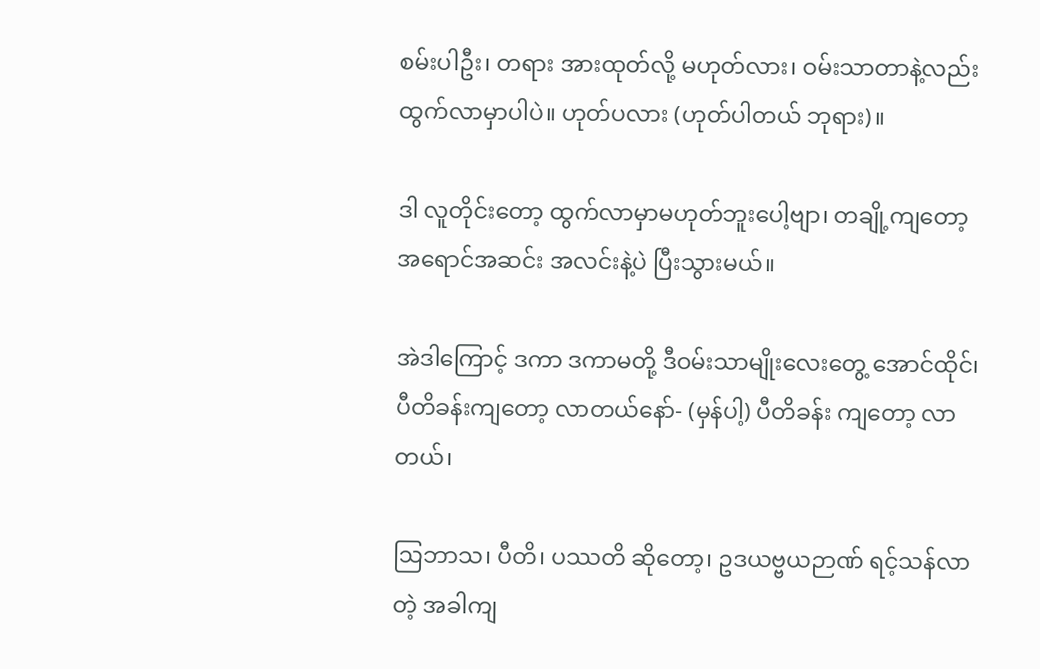စမ်းပါဦး၊ တရား အားထုတ်လို့ မဟုတ်လား၊ ဝမ်းသာတာနဲ့လည်း ထွက်လာမှာပါပဲ။ ဟုတ်ပလား (ဟုတ်ပါတယ် ဘုရား)။

ဒါ လူတိုင်းတော့ ထွက်လာမှာမဟုတ်ဘူးပေါ့ဗျာ၊ တချို့ကျတော့ အရောင်အဆင်း အလင်းနဲ့ပဲ ပြီးသွားမယ်။

အဲဒါကြောင့် ဒကာ ဒကာမတို့ ဒီဝမ်းသာမျိုးလေးတွေ့ အောင်ထိုင်၊ ပီတိခန်းကျတော့ လာတယ်နော်- (မှန်ပါ့) ပီတိခန်း ကျတော့ လာတယ်၊

ဩဘာသ၊ ပီတိ၊ ပဿတိ ဆိုတော့၊ ဥဒယဗ္ဗယဉာဏ် ရင့်သန်လာတဲ့ အခါကျ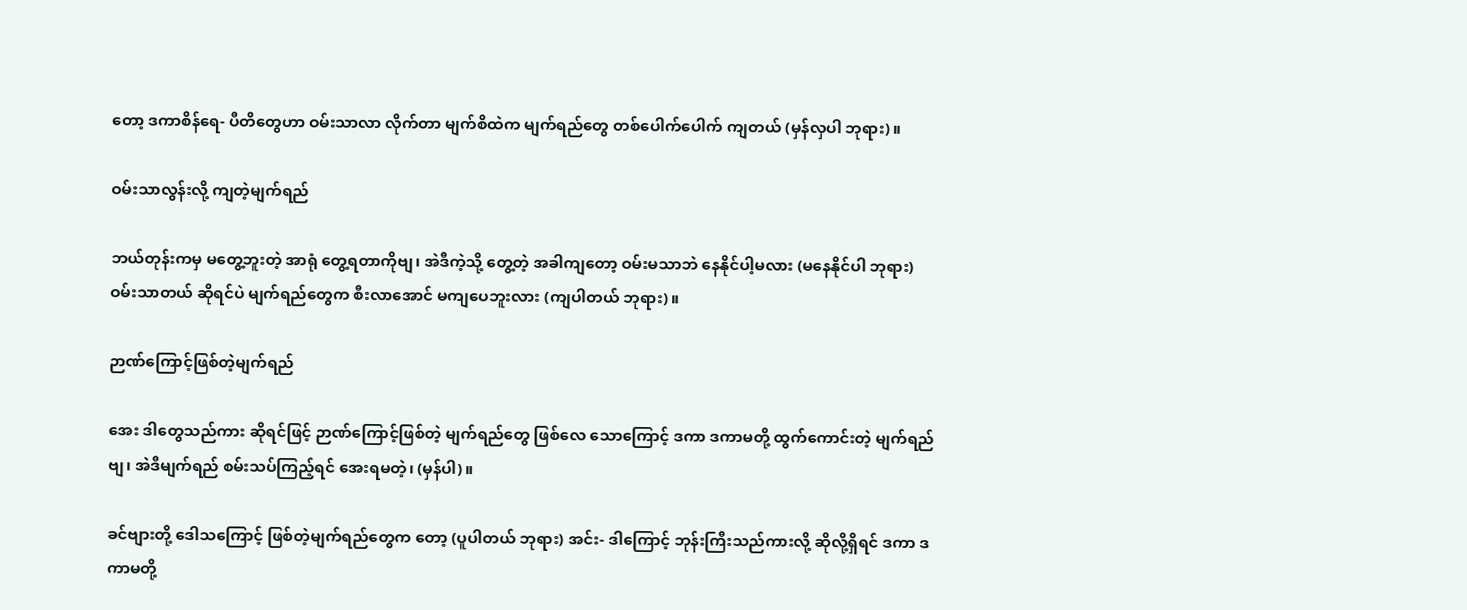တော့ ဒကာစိန်ရေ- ပီတိတွေဟာ ဝမ်းသာလာ လိုက်တာ မျက်စိထဲက မျက်ရည်တွေ တစ်ပေါက်ပေါက် ကျတယ် (မှန်လှပါ ဘုရား)။

ဝမ်းသာလွန်းလို့ ကျတဲ့မျက်ရည်

ဘယ်တုန်းကမှ မတွေ့ဘူးတဲ့ အာရုံ တွေ့ရတာကိုဗျ၊ အဲဒီကဲ့သို့ တွေ့တဲ့ အခါကျတော့ ဝမ်းမသာဘဲ နေနိုင်ပါ့မလား (မနေနိုင်ပါ ဘုရား) ဝမ်းသာတယ် ဆိုရင်ပဲ မျက်ရည်တွေက စီးလာအောင် မကျပေဘူးလား (ကျပါတယ် ဘုရား)။

ဉာဏ်ကြောင့်ဖြစ်တဲ့မျက်ရည်

အေး ဒါတွေသည်ကား ဆိုရင်ဖြင့် ဉာဏ်ကြောင့်ဖြစ်တဲ့ မျက်ရည်တွေ ဖြစ်လေ သောကြောင့် ဒကာ ဒကာမတို့ ထွက်ကောင်းတဲ့ မျက်ရည်ဗျ၊ အဲဒီမျက်ရည် စမ်းသပ်ကြည့်ရင် အေးရမတဲ့၊ (မှန်ပါ)။

ခင်ဗျားတို့ ဒေါသကြောင့် ဖြစ်တဲ့မျက်ရည်တွေက တော့ (ပူပါတယ် ဘုရား) အင်း- ဒါကြောင့် ဘုန်းကြီးသည်ကားလို့ ဆိုလို့ရှိရင် ဒကာ ဒကာမတို့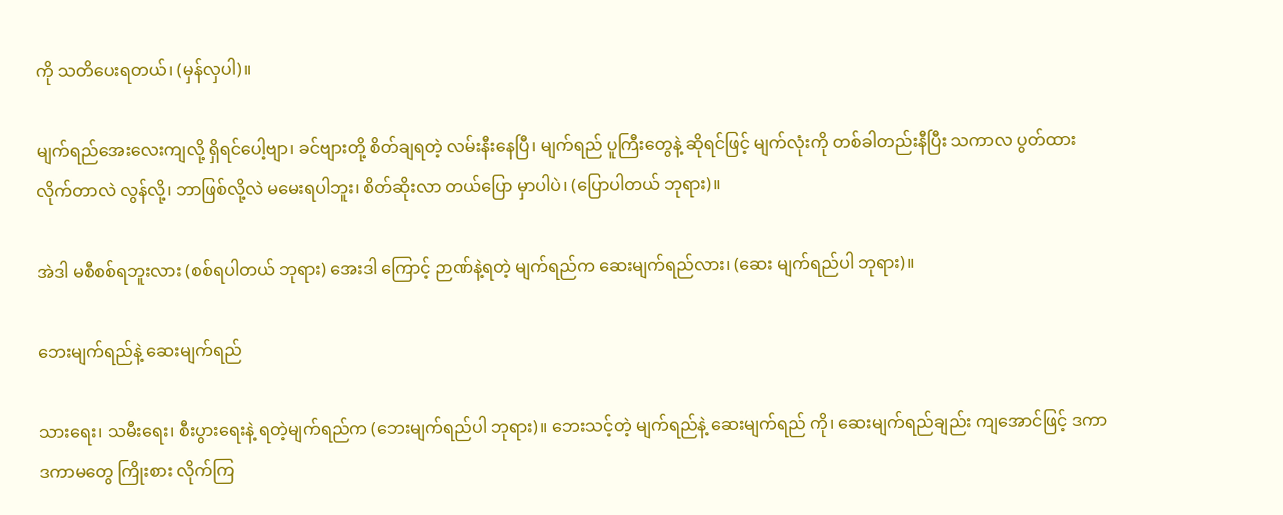ကို သတိပေးရတယ်၊ (မှန်လှပါ)။

မျက်ရည်အေးလေးကျလို့ ရှိရင်ပေါ့ဗျာ၊ ခင်ဗျားတို့ စိတ်ချရတဲ့ လမ်းနီးနေပြီ၊ မျက်ရည် ပူကြီးတွေနဲ့ ဆိုရင်ဖြင့် မျက်လုံးကို တစ်ခါတည်းနီပြီး သကာလ ပွတ်ထား လိုက်တာလဲ လွန်လို့၊ ဘာဖြစ်လို့လဲ မမေးရပါဘူး၊ စိတ်ဆိုးလာ တယ်ပြော မှာပါပဲ၊ (ပြောပါတယ် ဘုရား)။

အဲဒါ မစီစစ်ရဘူးလား (စစ်ရပါတယ် ဘုရား) အေးဒါ ကြောင့် ဉာဏ်နဲ့ရတဲ့ မျက်ရည်က ဆေးမျက်ရည်လား၊ (ဆေး မျက်ရည်ပါ ဘုရား)။

ဘေးမျက်ရည်နဲ့ ဆေးမျက်ရည်

သားရေး၊ သမီးရေး၊ စီးပွားရေးနဲ့ ရတဲ့မျက်ရည်က (ဘေးမျက်ရည်ပါ ဘုရား)။ ဘေးသင့်တဲ့ မျက်ရည်နဲ့ ဆေးမျက်ရည် ကို၊ ဆေးမျက်ရည်ချည်း ကျအောင်ဖြင့် ဒကာ ဒကာမတွေ ကြိုးစား လိုက်ကြ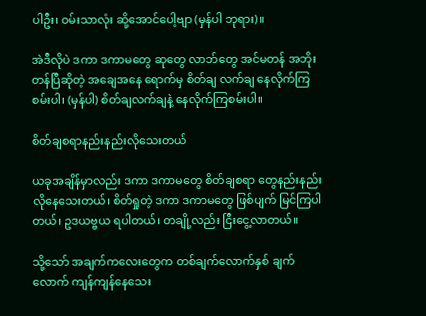ပါဦး၊ ဝမ်းသာလုံး ဆို့အောင်ပေါ့ဗျာ (မှန်ပါ ဘုရား)။

အဲဒီလိုပဲ ဒကာ ဒကာမတွေ ဆုတွေ လာဘ်တွေ အင်မတန် အဘိုးတန်ပြီဆိုတဲ့ အချေအနေ ရောက်မှ စိတ်ချ လက်ချ နေလိုက်ကြစမ်းပါ၊ (မှန်ပါ) စိတ်ချလက်ချနဲ့ နေလိုက်ကြစမ်းပါ။

စိတ်ချစရာနည်းနည်းလိုသေးတယ်

ယခုအချိန်မှာလည်း ဒကာ ဒကာမတွေ စိတ်ချစရာ တွေနည်းနည်း လိုနေသေးတယ်၊ စိတ်ရှုတဲ့ ဒကာ ဒကာမတွေ ဖြစ်ပျက် မြင်ကြပါတယ်၊ ဥဒယဗ္ဗယ ရပါတယ်၊ တချို့လည်း ငြီးငွေ့လာတယ်။

သို့သော် အချက်ကလေးတွေက တစ်ချက်လောက်နှစ် ချက်လောက် ကျန်ကျန်နေသေး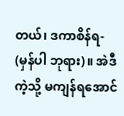တယ်၊ ဒကာစိန်ရ- (မှန်ပါ ဘုရား)။ အဲဒီကဲ့သို့ မကျန်ရအောင်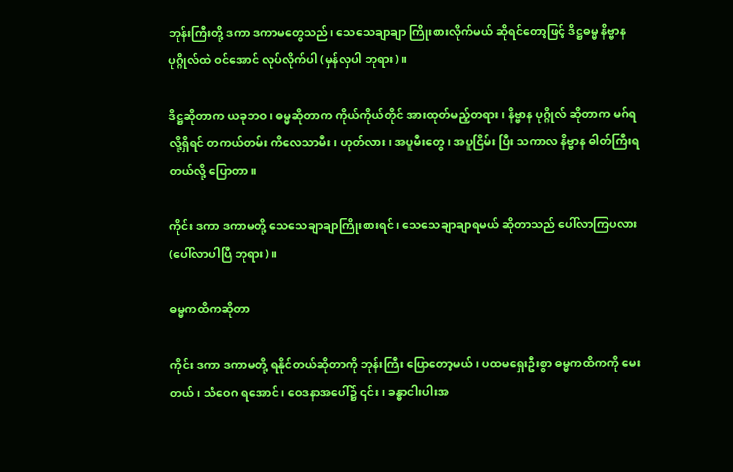ဘုန်းကြီးတို့ ဒကာ ဒကာမတွေသည်၊ သေသေချာချာ ကြိုးစားလိုက်မယ် ဆိုရင်တော့ဖြင့် ဒိဋ္ဌဓမ္မ နိဗ္ဗာန ပုဂ္ဂိုလ်ထဲ ဝင်အောင် လုပ်လိုက်ပါ (မှန်လှပါ ဘုရား)။

ဒိဋ္ဌဆိုတာက ယခုဘဝ၊ ဓမ္မဆိုတာက ကိုယ်ကိုယ်တိုင် အားထုတ်မည့်တရား၊ နိဗ္ဗာန ပုဂ္ဂိုလ် ဆိုတာက မဂ်ရလို့ရှိရင် တကယ်တမ်း ကိလေသာမီး၊ ဟုတ်လား၊ အပူမီးတွေ၊ အပူငြိမ်း ပြီး သကာလ နိဗ္ဗာန ဓါတ်ကြီးရတယ်လို့ ပြောတာ။

ကိုင်း ဒကာ ဒကာမတို့ သေသေချာချာကြိုးစားရင်၊ သေသေချာချာရမယ် ဆိုတာသည် ပေါ်လာကြပလား (ပေါ်လာပါပြီ ဘုရား)။

ဓမ္မကထိကဆိုတာ

ကိုင်း ဒကာ ဒကာမတို့ ရနိုင်တယ်ဆိုတာကို ဘုန်းကြီး ပြောတော့မယ်၊ ပထမရှေးဦးစွာ ဓမ္မကထိကကို မေးတယ်၊ သံဝေဂ ရအောင်၊ ဝေဒနာအပေါ်၌ ၎င်း၊ ခန္ဓာငါးပါးအ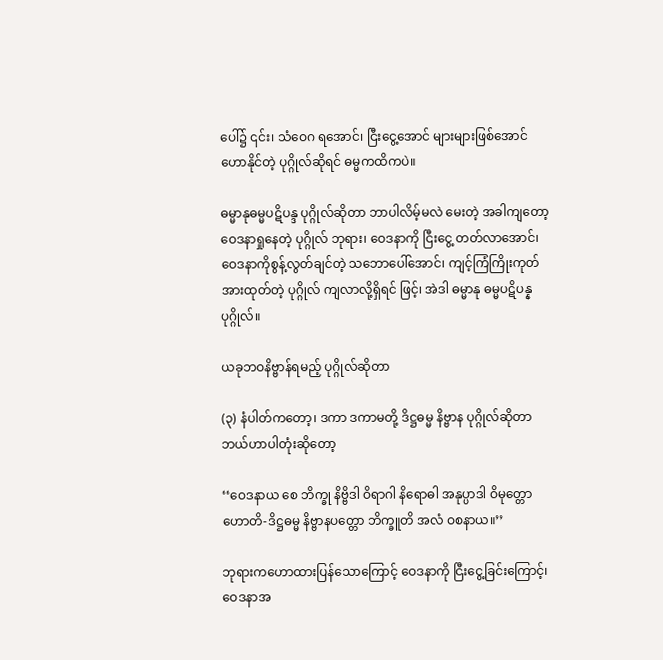ပေါ်၌ ၎င်း၊ သံဝေဂ ရအောင်၊ ငြီးငွေ့အောင် များများဖြစ်အောင် ဟောနိုင်တဲ့ ပုဂ္ဂိုလ်ဆိုရင် ဓမ္မကထိကပဲ။

ဓမ္မာနုဓမ္မပဋိပန္ဒ ပုဂ္ဂိုလ်ဆိုတာ ဘာပါလိမ့်မလဲ မေးတဲ့ အခါကျတော့ ဝေဒနာရှုနေတဲ့ ပုဂ္ဂိုလ် ဘုရား၊ ဝေဒနာကို ငြီးငွေ့ တတ်လာအောင်၊ ဝေဒနာကိုစွန့်လွတ်ချင်တဲ့ သဘောပေါ်အောင်၊ ကျင့်ကြံကြိုးကုတ် အားထုတ်တဲ့ ပုဂ္ဂိုလ် ကျလာလို့ရှိရင် ဖြင့်၊ အဲဒါ ဓမ္မာနု ဓမ္မပဋိပန္နပုဂ္ဂိုလ်။

ယခုဘဝနိဗ္ဗာန်ရမည့် ပုဂ္ဂိုလ်ဆိုတာ

(၃) နံပါတ်ကတော့၊ ဒကာ ဒကာမတို့ ဒိဋ္ဌဓမ္မ နိဗ္ဗာန ပုဂ္ဂိုလ်ဆိုတာ ဘယ်ဟာပါတုံးဆိုတော့

‘‘ဝေဒနာယ စေ ဘိက္ခု နိဗ္ဗိဒါ ဝိရာဂါ နိရောဓါ အနုပ္ပာဒါ ဝိမုတ္တော ဟောတိ-ဒိဋ္ဌဓမ္မ နိဗ္ဗာနပတ္တော ဘိက္ခူတိ အလံ ဝစနာယ။’’

ဘုရားကဟောထားပြန်သောကြောင့် ဝေဒနာကို ငြီးငွေ့ခြင်းကြောင့်၊ ဝေဒနာအ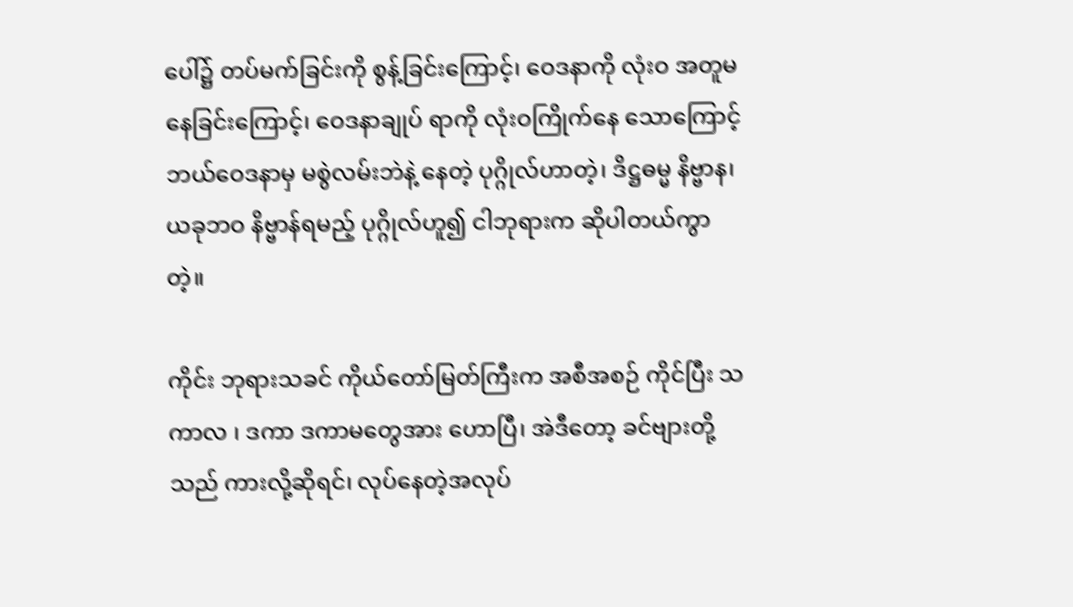ပေါ်၌ တပ်မက်ခြင်းကို စွန့်ခြင်းကြောင့်၊ ဝေဒနာကို လုံးဝ အတူမနေခြင်းကြောင့်၊ ဝေဒနာချုပ် ရာကို လုံးဝကြိုက်နေ သောကြောင့် ဘယ်ဝေဒနာမှ မစွဲလမ်းဘဲနဲ့ နေတဲ့ ပုဂ္ဂိုလ်ဟာတဲ့၊ ဒိဋ္ဌဓမ္မ နိဗ္ဗာန၊ ယခုဘဝ နိဗ္ဗာန်ရမည့် ပုဂ္ဂိုလ်ဟူ၍ ငါဘုရားက ဆိုပါတယ်ကွာတဲ့။

ကိုင်း ဘုရားသခင် ကိုယ်တော်မြတ်ကြီးက အစီအစဉ် ကိုင်ပြီး သကာလ ၊ ဒကာ ဒကာမတွေအား ဟောပြီ၊ အဲဒီတော့ ခင်ဗျားတို့သည် ကားလို့ဆိုရင်၊ လုပ်နေတဲ့အလုပ်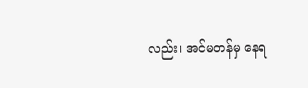လည်း၊ အင်မတန်မှ နေရ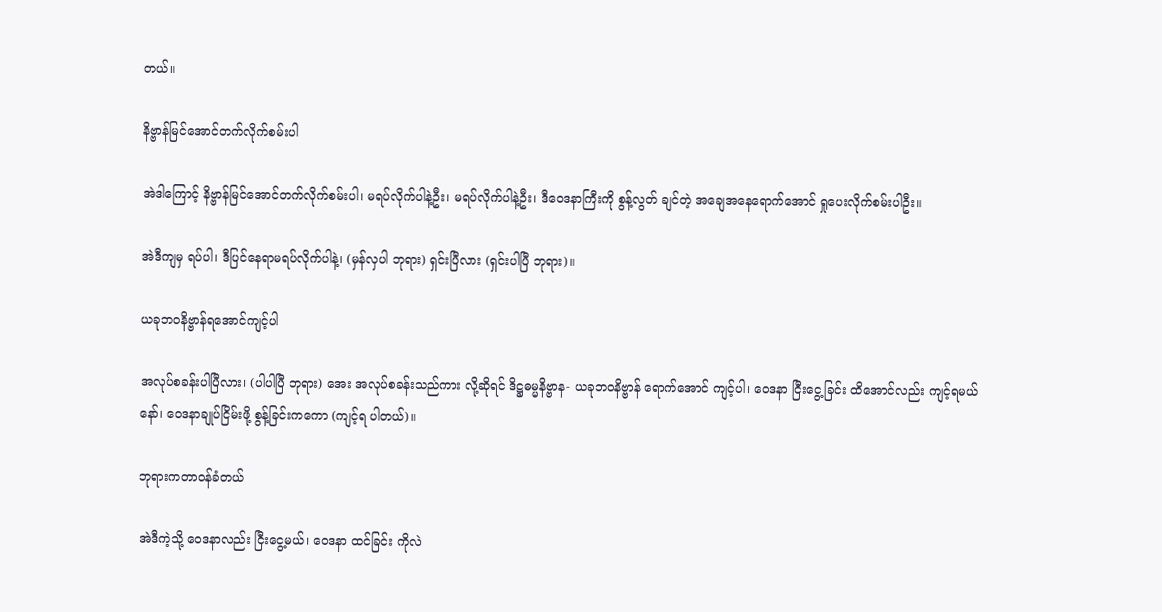တယ်။

နိဗ္ဗာန်မြင်အောင်တက်လိုက်စမ်းပါ

အဲဒါကြောင့် နိဗ္ဗာန်မြင်အောင်တက်လိုက်စမ်းပါ၊ မရပ်လိုက်ပါနဲ့ဦး၊ မရပ်လိုက်ပါနဲ့ဦး၊ ဒီဝေဒနာကြီးကို စွန့်လွတ် ချင်တဲ့ အချေအနေရောက်အောင် ရှုပေးလိုက်စမ်းပါဦး။

အဲဒီကျမှ ရပ်ပါ၊ ဒီပြင်နေရာမရပ်လိုက်ပါနဲ့၊ (မှန်လှပါ ဘုရား) ရှင်းပြီလား (ရှင်းပါပြီ ဘုရား)။

ယခုဘဝနိဗ္ဗာန်ရအောင်ကျင့်ပါ

အလုပ်စခန်းပါပြီလား၊ (ပါပါပြီ ဘုရား) အေး အလုပ်စခန်းသည်ကား လို့ဆိုရင် ဒိဋ္ဌဓမ္မနိဗ္ဗာန- ယခုဘဝနိဗ္ဗာန် ရောက်အောင် ကျင့်ပါ၊ ဝေဒနာ ငြီးငွေ့ခြင်း ထိအောင်လည်း ကျင့်ရမယ်နော်၊ ဝေဒနာချုပ်ငြိမ်းဖို့ စွန့်ခြင်းကကော (ကျင့်ရ ပါတယ်)။

ဘုရားကတာဝန်ခံတယ်

အဲဒီကဲ့သို့ ဝေဒနာလည်း ငြီးငွေ့မယ်၊ ဝေဒနာ ထင်ခြင်း ကိုလဲ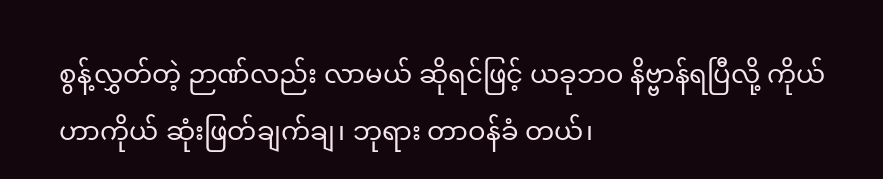စွန့်လွှတ်တဲ့ ဉာဏ်လည်း လာမယ် ဆိုရင်ဖြင့် ယခုဘဝ နိဗ္ဗာန်ရပြီလို့ ကိုယ်ဟာကိုယ် ဆုံးဖြတ်ချက်ချ၊ ဘုရား တာဝန်ခံ တယ်၊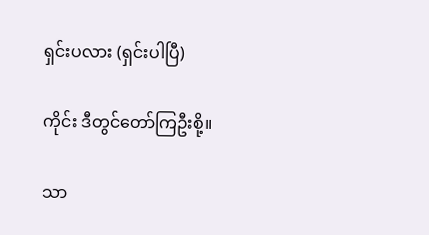ရှင်းပလား (ရှင်းပါပြီ)

ကိုင်း ဒီတွင်တော်ကြဦးစို့။

သာ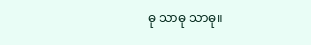ဓု သာဓု သာဓု။